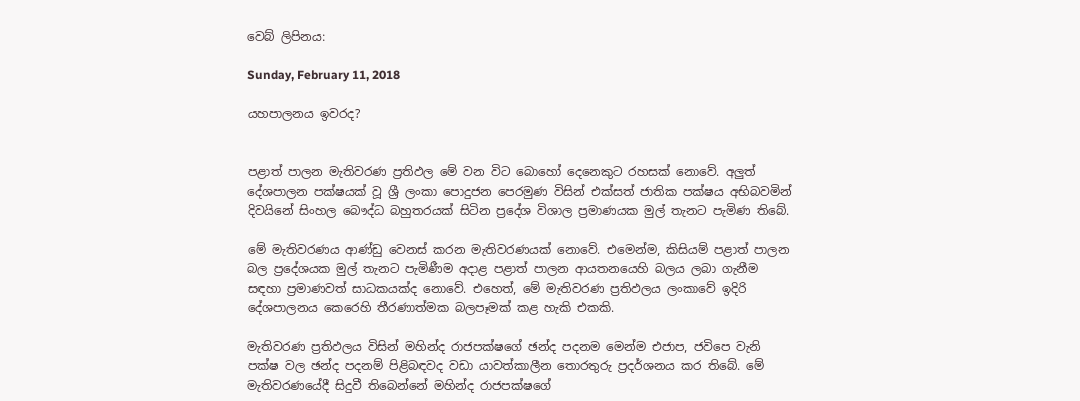වෙබ් ලිපිනය:

Sunday, February 11, 2018

යහපාලනය ඉවරද?


පළාත් පාලන මැතිවරණ ප්‍රතිඵල මේ වන විට බොහෝ දෙනෙකුට රහසක් නොවේ. අලුත් දේශපාලන පක්ෂයක් වූ ශ්‍රී ලංකා පොදුජන පෙරමුණ විසින් එක්සත් ජාතික පක්ෂය අභිබවමින් දිවයිනේ සිංහල බෞද්ධ බහුතරයක් සිටින ප්‍රදේශ විශාල ප්‍රමාණයක මුල් තැනට පැමිණ තිබේ.

මේ මැතිවරණය ආණ්ඩු වෙනස් කරන මැතිවරණයක් නොවේ. එමෙන්ම, කිසියම් පළාත් පාලන බල ප්‍රදේශයක මුල් තැනට පැමිණීම අදාළ පළාත් පාලන ආයතනයෙහි බලය ලබා ගැනීම සඳහා ප්‍රමාණවත් සාධකයක්ද නොවේ. එහෙත්, මේ මැතිවරණ ප්‍රතිඵලය ලංකාවේ ඉදිරි දේශපාලනය කෙරෙහි තීරණාත්මක බලපෑමක් කළ හැකි එකකි.

මැතිවරණ ප්‍රතිඵලය විසින් මහින්ද රාජපක්ෂගේ ඡන්ද පදනම මෙන්ම එජාප, ජවිපෙ වැනි පක්ෂ වල ඡන්ද පදනම් පිළිබඳවද වඩා යාවත්කාලීන තොරතුරු ප්‍රදර්ශනය කර තිබේ. මේ මැතිවරණයේදී සිදුවී තිබෙන්නේ මහින්ද රාජපක්ෂගේ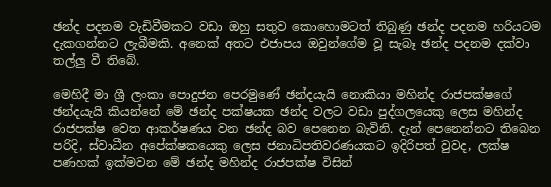ඡන්ද පදනම වැඩිවීමකට වඩා ඔහු සතුව කොහොමටත් තිබුණු ඡන්ද පදනම හරියටම දැකගන්නට ලැබීමකි. අනෙක් අතට එජාපය ඔවුන්ගේම වූ සැබෑ ඡන්ද පදනම දක්වා තල්ලු වී තිබේ.

මෙහිදී මා ශ්‍රී ලංකා පොදුජන පෙරමුණේ ඡන්දයැයි නොකියා මහින්ද රාජපක්ෂගේ ඡන්දයැයි කියන්නේ මේ ඡන්ද පක්ෂයක ඡන්ද වලට වඩා පුද්ගලයෙකු ලෙස මහින්ද රාජපක්ෂ වෙත ආකර්ෂණය වන ඡන්ද බව පෙනෙන බැවිනි. දැන් පෙනෙන්නට තිබෙන පරිදි, ස්වාධීන අපේක්ෂකයෙකු ලෙස ජනාධිපතිවරණයකට ඉදිරිපත් වුවද, ලක්ෂ පණහක් ඉක්මවන මේ ඡන්ද මහින්ද රාජපක්ෂ විසින්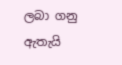ලබා ගනු ඇතැයි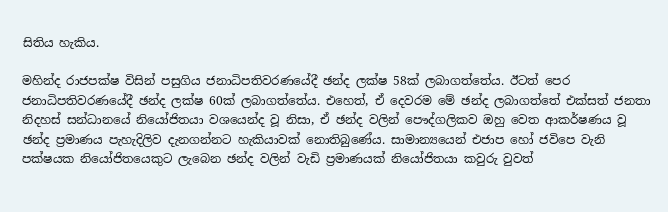සිතිය හැකිය.

මහින්ද රාජපක්ෂ විසින් පසුගිය ජනාධිපතිවරණයේදී ඡන්ද ලක්ෂ 58ක් ලබාගත්තේය. ඊටත් පෙර ජනාධිපතිවරණයේදී ඡන්ද ලක්ෂ 60ක් ලබාගත්තේය. එහෙත්, ඒ දෙවරම මේ ඡන්ද ලබාගත්තේ එක්සත් ජනතා නිදහස් සන්ධානයේ නියෝජිතයා වශයෙන්ද වූ නිසා, ඒ ඡන්ද වලින් පෞද්ගලිකව ඔහු වෙත ආකර්ෂණය වූ ඡන්ද ප්‍රමාණය පැහැදිලිව දැනගන්නට හැකියාවක් නොතිබුණේය. සාමාන්‍යයෙන් එජාප හෝ ජවිපෙ වැනි පක්ෂයක නියෝජිතයෙකුට ලැබෙන ඡන්ද වලින් වැඩි ප්‍රමාණයක් නියෝජිතයා කවුරු වුවත්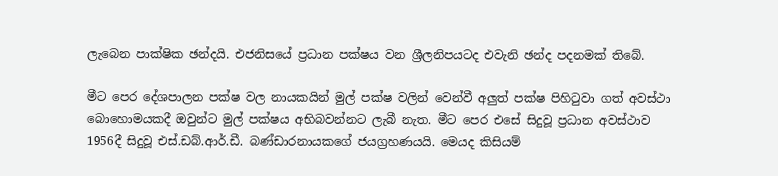ලැබෙන පාක්ෂික ඡන්දයි. එජනිසයේ ප්‍රධාන පක්ෂය වන ශ්‍රීලනිපයටද එවැනි ඡන්ද පදනමක් තිබේ.

මීට පෙර දේශපාලන පක්ෂ වල නායකයින් මුල් පක්ෂ වලින් වෙන්වී අලුත් පක්ෂ පිහිටුවා ගත් අවස්ථා බොහොමයකදී ඔවුන්ට මුල් පක්ෂය අභිබවන්නට ලැබී නැත. මීට පෙර එසේ සිදුවූ ප්‍රධාන අවස්ථාව 1956දී සිදුවූ එස්.ඩබ්.ආර්.ඩී. බණ්ඩාරනායකගේ ජයග්‍රහණයයි. මෙයද කිසියම්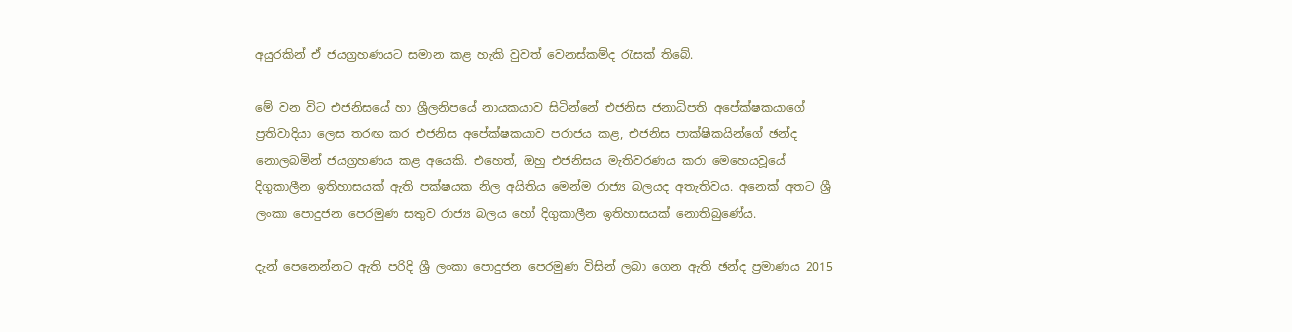අයුරකින් ඒ ජයග්‍රහණයට සමාන කළ හැකි වුවත් වෙනස්කම්ද රැසක් තිබේ.

මේ වන විට එජනිසයේ හා ශ්‍රීලනිපයේ නායකයාව සිටින්නේ එජනිස ජනාධිපති අපේක්ෂකයාගේ ප්‍රතිවාදියා ලෙස තරඟ කර එජනිස අපේක්ෂකයාව පරාජය කළ, එජනිස පාක්ෂිකයින්ගේ ඡන්ද නොලබමින් ජයග්‍රහණය කළ අයෙකි. එහෙත්, ඔහු එජනිසය මැතිවරණය කරා මෙහෙයවූයේ දිගුකාලීන ඉතිහාසයක් ඇති පක්ෂයක නිල අයිතිය මෙන්ම රාජ්‍ය බලයද අතැතිවය. අනෙක් අතට ශ්‍රී ලංකා පොදුජන පෙරමුණ සතුව රාජ්‍ය බලය හෝ දිගුකාලීන ඉතිහාසයක් නොතිබුණේය.

දැන් පෙනෙන්නට ඇති පරිදි ශ්‍රී ලංකා පොදුජන පෙරමුණ විසින් ලබා ගෙන ඇති ඡන්ද ප්‍රමාණය 2015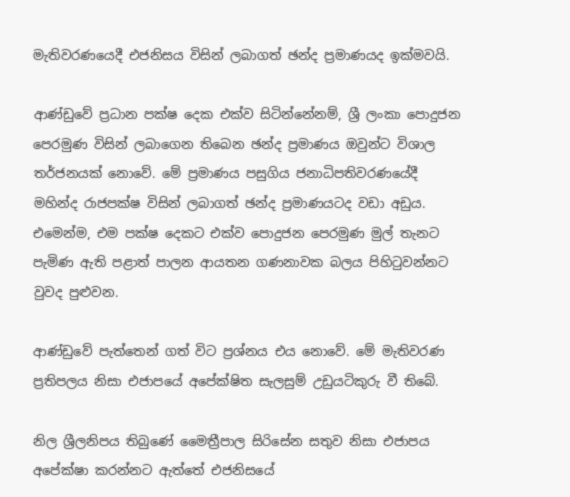මැතිවරණයෙදී එජනිසය විසින් ලබාගත් ඡන්ද ප්‍රමාණයද ඉක්මවයි.

ආණ්ඩුවේ ප්‍රධාන පක්ෂ දෙක එක්ව සිටින්නේනම්, ශ්‍රී ලංකා පොදුජන පෙරමුණ විසින් ලබාගෙන තිබෙන ඡන්ද ප්‍රමාණය ඔවුන්ට විශාල තර්ජනයක් නොවේ. මේ ප්‍රමාණය පසුගිය ජනාධිපතිවරණයේදී මහින්ද රාජපක්ෂ විසින් ලබාගත් ඡන්ද ප්‍රමාණයටද වඩා අඩුය. එමෙන්ම, එම පක්ෂ දෙකට එක්ව පොදුජන පෙරමුණ මුල් තැනට පැමිණ ඇති පළාත් පාලන ආයතන ගණනාවක බලය පිහිටුවන්නට වුවද පුළුවන.

ආණ්ඩුවේ පැත්තෙන් ගත් විට ප්‍රශ්නය එය නොවේ. මේ මැතිවරණ ප්‍රතිපලය නිසා එජාපයේ අපේක්ෂිත සැලසුම් උඩුයටිකුරු වී තිබේ.

නිල ශ්‍රීලනිපය තිබුණේ මෛත්‍රීපාල සිරිසේන සතුව නිසා එජාපය අපේක්ෂා කරන්නට ඇත්තේ එජනිසයේ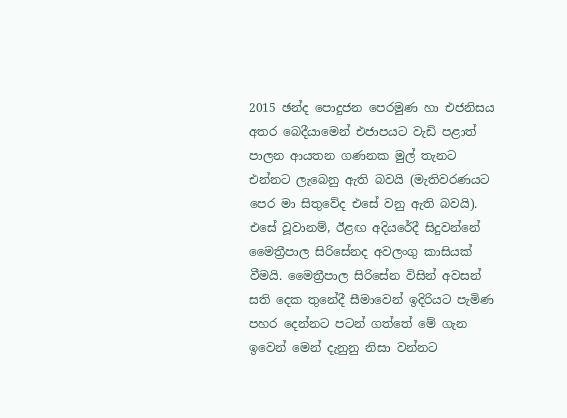2015 ඡන්ද පොදුජන පෙරමුණ හා එජනිසය අතර බෙදීයාමෙන් එජාපයට වැඩි පළාත් පාලන ආයතන ගණනක මුල් තැනට එන්නට ලැබෙනු ඇති බවයි (මැතිවරණයට පෙර මා සිතුවේද එසේ වනු ඇති බවයි). එසේ වූවානම්, ඊළඟ අදියරේදී සිදුවන්නේ මෛත්‍රීපාල සිරිසේනද අවලංගු කාසියක් වීමයි. මෛත්‍රීපාල සිරිසේන විසින් අවසන් සති දෙක තුනේදී සීමාවෙන් ඉදිරියට පැමිණ පහර දෙන්නට පටන් ගත්තේ මේ ගැන ඉවෙන් මෙන් දැනුනු නිසා වන්නට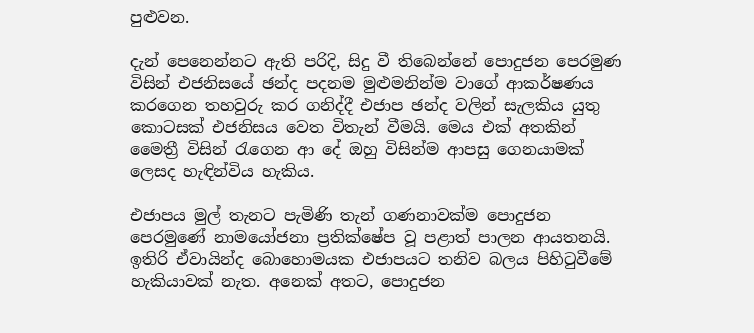පුළුවන.

දැන් පෙනෙන්නට ඇති පරිදි, සිදු වී තිබෙන්නේ පොදුජන පෙරමුණ විසින් එජනිසයේ ඡන්ද පදනම මුළුමනින්ම වාගේ ආකර්ෂණය කරගෙන තහවුරු කර ගනිද්දී එජාප ඡන්ද වලින් සැලකිය යුතු කොටසක් එජනිසය වෙත විතැන් වීමයි. මෙය එක් අතකින් මෛත්‍රී විසින් රැගෙන ආ දේ ඔහු විසින්ම ආපසු ගෙනයාමක් ලෙසද හැඳින්විය හැකිය.

එජාපය මුල් තැනට පැමිණි තැන් ගණනාවක්ම පොදුජන පෙරමුණේ නාමයෝජනා ප්‍රතික්ෂේප වූ පළාත් පාලන ආයතනයි. ඉතිරි ඒවායින්ද බොහොමයක එජාපයට තනිව බලය පිහිටුවීමේ හැකියාවක් නැත. අනෙක් අතට, පොදුජන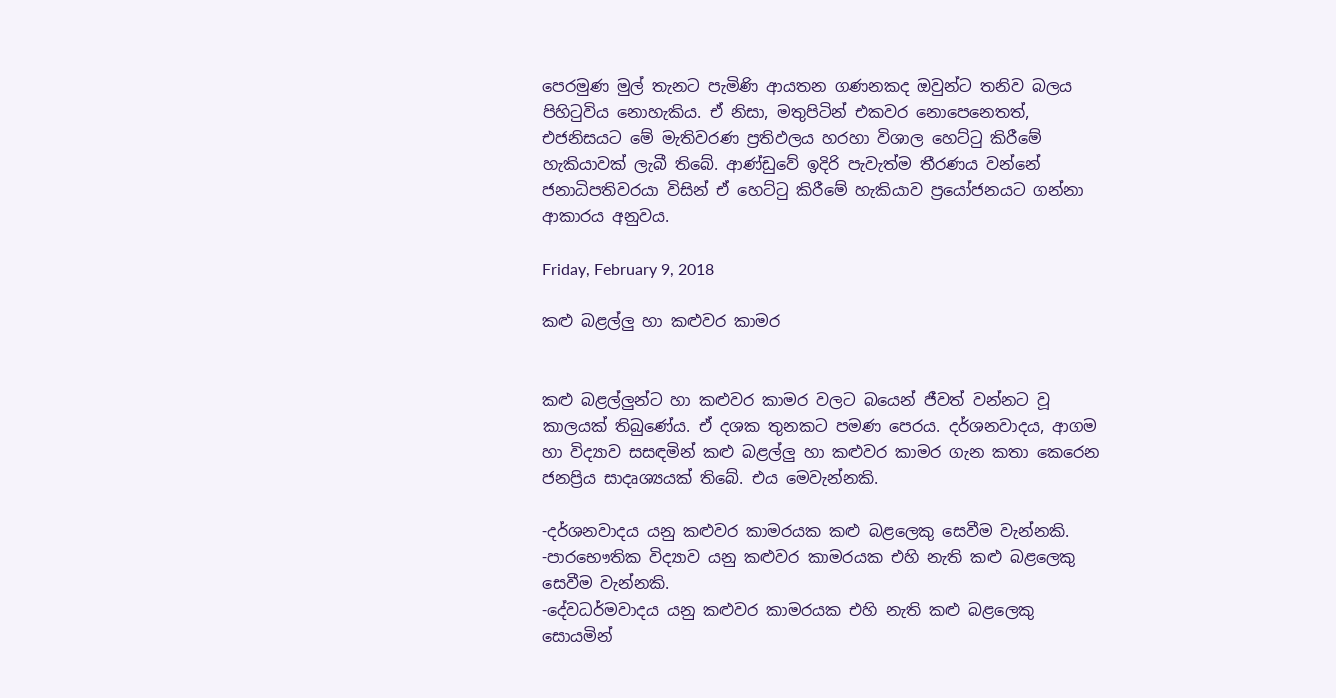පෙරමුණ මුල් තැනට පැමිණි ආයතන ගණනකද ඔවුන්ට තනිව බලය පිහිටුවිය නොහැකිය. ඒ නිසා, මතුපිටින් එකවර නොපෙනෙතත්, එජනිසයට මේ මැතිවරණ ප්‍රතිඵලය හරහා විශාල හෙට්ටු කිරීමේ හැකියාවක් ලැබී තිබේ. ආණ්ඩුවේ ඉදිරි පැවැත්ම තීරණය වන්නේ ජනාධිපතිවරයා විසින් ඒ හෙට්ටු කිරීමේ හැකියාව ප්‍රයෝජනයට ගන්නා ආකාරය අනුවය.

Friday, February 9, 2018

කළු බළල්ලු හා කළුවර කාමර


කළු බළල්ලුන්ට හා කළුවර කාමර වලට බයෙන් ජීවත් වන්නට වූ කාලයක් තිබුණේය. ඒ දශක තුනකට පමණ පෙරය. දර්ශනවාදය, ආගම හා විද්‍යාව සසඳමින් කළු බළල්ලු හා කළුවර කාමර ගැන කතා කෙරෙන ජනප්‍රිය සාදෘශ්‍යයක් තිබේ. එය මෙවැන්නකි.

-දර්ශනවාදය යනු කළුවර කාමරයක කළු බළලෙකු සෙවීම වැන්නකි.
-පාරභෞතික විද්‍යාව යනු කළුවර කාමරයක එහි නැති කළු බළලෙකු සෙවීම වැන්නකි.
-දේවධර්මවාදය යනු කළුවර කාමරයක එහි නැති කළු බළලෙකු සොයමින්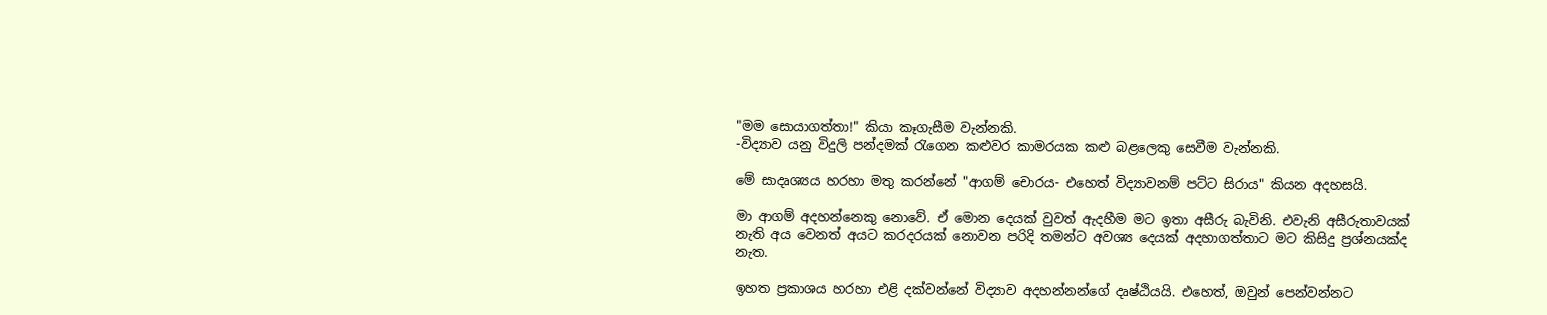"මම සොයාගත්තා!" කියා කෑගැසීම වැන්නකි.
-විද්‍යාව යනු විදුලි පන්දමක් රැගෙන කළුවර කාමරයක කළු බළලෙකු සෙවීම වැන්නකි.

මේ සාදෘශ්‍යය හරහා මතු කරන්නේ "ආගම් චොරය- එහෙත් විද්‍යාවනම් පට්ට සිරාය" කියන අදහසයි.

මා ආගම් අදහන්නෙකු නොවේ. ඒ මොන දෙයක් වුවත් ඇදහීම මට ඉතා අසීරු බැවිනි. එවැනි අසීරුතාවයක් නැති අය වෙනත් අයට කරදරයක් නොවන පරිදි තමන්ට අවශ්‍ය දෙයක් අදහාගත්තාට මට කිසිදු ප්‍රශ්නයක්ද නැත.

ඉහත ප්‍රකාශය හරහා එළි දක්වන්නේ විද්‍යාව අදහන්නන්ගේ දෘෂ්ඨියයි. එහෙත්, ඔවුන් පෙන්වන්නට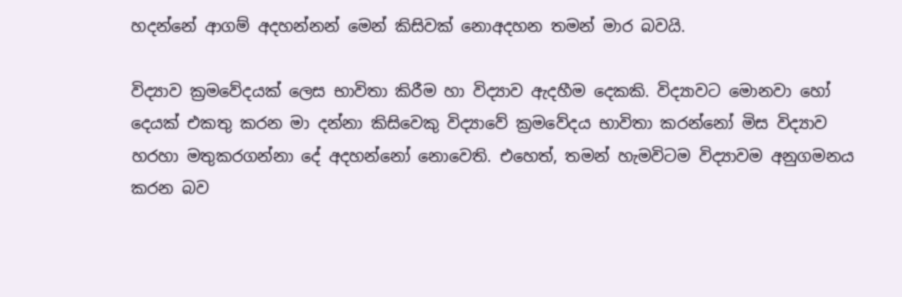හදන්නේ ආගම් අදහන්නන් මෙන් කිසිවක් නොඅදහන තමන් මාර බවයි.

විද්‍යාව ක්‍රමවේදයක් ලෙස භාවිතා කිරීම හා විද්‍යාව ඇදහීම දෙකකි. විද්‍යාවට මොනවා හෝ දෙයක් එකතු කරන මා දන්නා කිසිවෙකු විද්‍යාවේ ක්‍රමවේදය භාවිතා කරන්නෝ මිස විද්‍යාව හරහා මතුකරගන්නා දේ අදහන්නෝ නොවෙති. එහෙත්, තමන් හැමවිටම විද්‍යාවම අනුගමනය කරන බව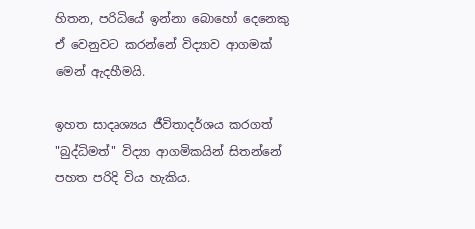හිතන, පරිධියේ ඉන්නා බොහෝ දෙනෙකු ඒ වෙනුවට කරන්නේ විද්‍යාව ආගමක් මෙන් ඇදහීමයි.

ඉහත සාදෘශ්‍යය ජීවිතාදර්ශය කරගත් "බුද්ධිමත්" විද්‍යා ආගමිකයින් සිතන්නේ පහත පරිදි විය හැකිය.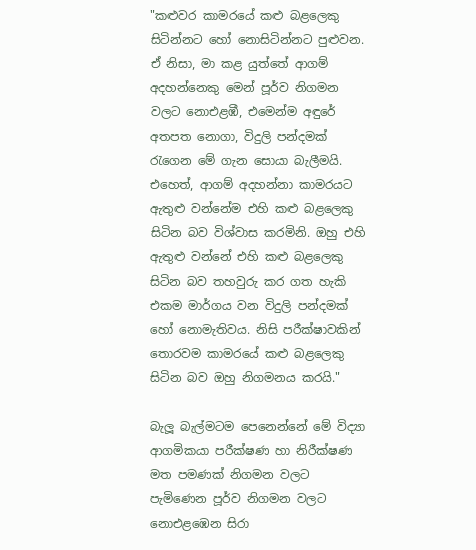"කළුවර කාමරයේ කළු බළලෙකු සිටින්නට හෝ නොසිටින්නට පුළුවන. ඒ නිසා, මා කළ යුත්තේ ආගම් අදහන්නෙකු මෙන් පූර්ව නිගමන වලට නොඑළඹී, එමෙන්ම අඳුරේ අතපත නොගා, විදුලි පන්දමක් රැගෙන මේ ගැන සොයා බැලීමයි. එහෙත්, ආගම් අදහන්නා කාමරයට ඇතුළු වන්නේම එහි කළු බළලෙකු සිටින බව විශ්වාස කරමිනි. ඔහු එහි ඇතුළු වන්නේ එහි කළු බළලෙකු සිටින බව තහවුරු කර ගත හැකි එකම මාර්ගය වන විදුලි පන්දමක් හෝ නොමැතිවය. නිසි පරීක්ෂාවකින් තොරවම කාමරයේ කළු බළලෙකු සිටින බව ඔහු නිගමනය කරයි."

බැලූ බැල්මටම පෙනෙන්නේ මේ විද්‍යා ආගමිකයා පරීක්ෂණ හා නිරීක්ෂණ මත පමණක් නිගමන වලට පැමිණෙන පූර්ව නිගමන වලට නොඑළඹෙන සිරා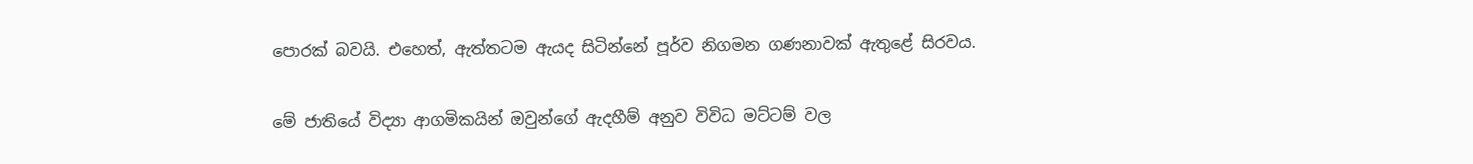පොරක් බවයි. එහෙත්, ඇත්තටම ඇයද සිටින්නේ පූර්ව නිගමන ගණනාවක් ඇතුළේ සිරවය.

මේ ජාතියේ විද්‍යා ආගමිකයින් ඔවුන්ගේ ඇදහීම් අනුව විවිධ මට්ටම් වල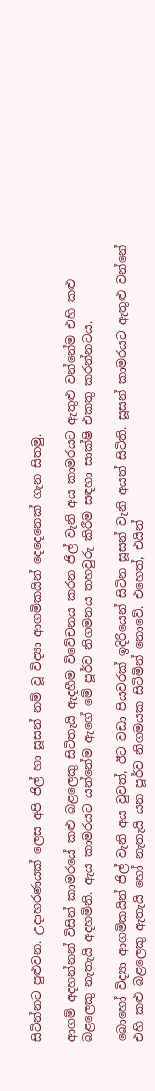සිටින්නට පුළුවන. උදාහරණයක් ලෙස අපි ජිල් හා සූසන් නම් වූ විද්‍යා ආගමිකයින් දෙදෙනෙක් ගැන සිතමු.

ආගම් අදහන්නන් විසින් කාමරයේ කළු බළලෙකු සිටිතැයි ඇදහීම විවේචනය කරන ජිල් වැනි අය කාමරයට ඇතුළු වන්නේම එහි කළු බළලෙකු නැතැයි අදහමිනි. ඇය කාමරයට යන්නේම ඇගේ මේ පූර්ව නිගමනය තහවුරු කිරීම සඳහා සාක්ෂි එකතු කරන්නටය.

බොහෝ විද්‍යා ආගමිකයින් ජිල් වැනි අය වුවත්, ඊට වඩා පියවරක් ඉදිරියෙන් සිටින සූසන් වැනි අයත් සිටිති. සූසන් කාමරයට ඇතුළු වන්නේ එහි කළු බළලෙකු ඇතැයි හෝ නැතැයි යන පූර්ව නිගමයක සිටිමින් නොවේ. එහෙත්, එයින්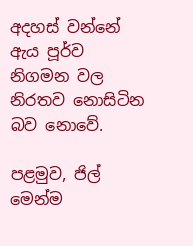අදහස් වන්නේ ඇය පූර්ව නිගමන වල නිරතව නොසිටින බව නොවේ.

පළමුව, ජිල් මෙන්ම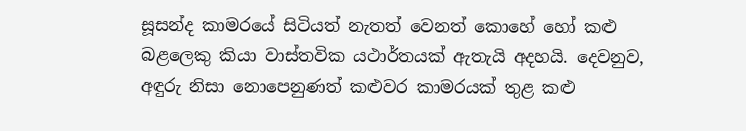සූසන්ද කාමරයේ සිටියත් නැතත් වෙනත් කොහේ හෝ කළු බළලෙකු කියා වාස්තවික යථාර්තයක් ඇතැයි අදහයි. දෙවනුව, අඳුරු නිසා නොපෙනුණත් කළුවර කාමරයක් තුළ කළු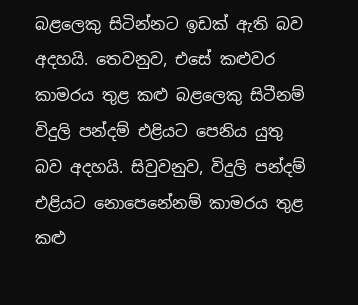බළලෙකු සිටින්නට ඉඩක් ඇති බව අදහයි. තෙවනුව, එසේ කළුවර කාමරය තුළ කළු බළලෙකු සිටීනම් විදුලි පන්දම් එළියට පෙනිය යුතු බව අදහයි. සිවුවනුව, විදුලි පන්දම් එළියට නොපෙනේනම් කාමරය තුළ කළු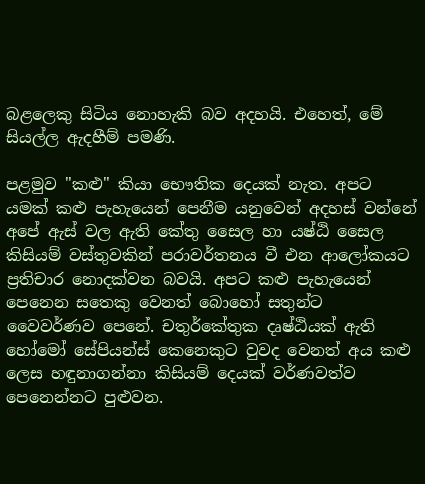බළලෙකු සිටිය නොහැකි බව අදහයි. එහෙත්, මේ සියල්ල ඇදහීම් පමණි.

පළමුව "කළු" කියා භෞතික දෙයක් නැත. අපට යමක් කළු පැහැයෙන් පෙනීම යනුවෙන් අදහස් වන්නේ අපේ ඇස් වල ඇති කේතු සෛල හා යෂ්ඨි සෛල කිසියම් වස්තුවකින් පරාවර්තනය වී එන ආලෝකයට ප්‍රතිචාර නොදක්වන බවයි. අපට කළු පැහැයෙන් පෙනෙන සතෙකු වෙනත් බොහෝ සතුන්ට වෛවර්ණව පෙනේ. චතුර්කේතුක දෘෂ්ඨියක් ඇති හෝමෝ සේපියන්ස් කෙනෙකුට වුවද වෙනත් අය කළු ලෙස හඳුනාගන්නා කිසියම් දෙයක් වර්ණවත්ව පෙනෙන්නට පුළුවන.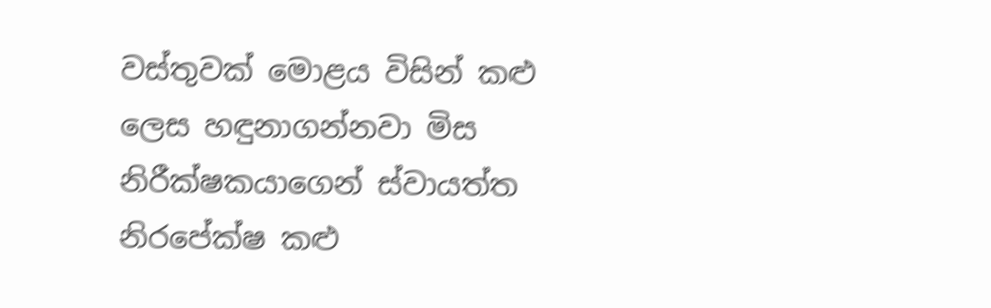වස්තුවක් මොළය විසින් කළු ලෙස හඳුනාගන්නවා මිස නිරීක්ෂකයාගෙන් ස්වායත්ත නිරපේක්ෂ කළු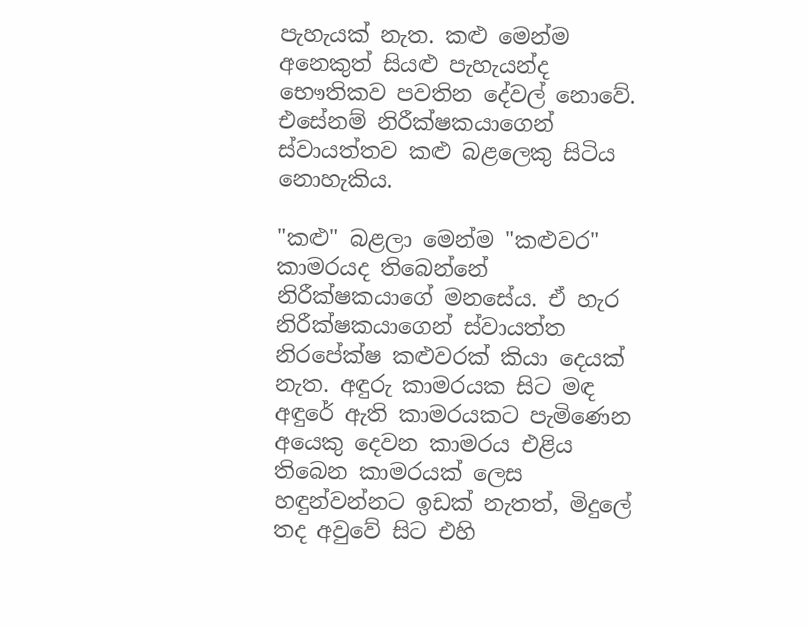පැහැයක් නැත. කළු මෙන්ම අනෙකුත් සියළු පැහැයන්ද භෞතිකව පවතින දේවල් නොවේ. එසේනම් නිරීක්ෂකයාගෙන් ස්වායත්තව කළු බළලෙකු සිටිය නොහැකිය.

"කළු" බළලා මෙන්ම "කළුවර" කාමරයද තිබෙන්නේ නිරීක්ෂකයාගේ මනසේය. ඒ හැර නිරීක්ෂකයාගෙන් ස්වායත්ත නිරපේක්ෂ කළුවරක් කියා දෙයක් නැත. අඳුරු කාමරයක සිට මඳ අඳුරේ ඇති කාමරයකට පැමිණෙන අයෙකු දෙවන කාමරය එළිය තිබෙන කාමරයක් ලෙස හඳුන්වන්නට ඉඩක් නැතත්, මිදුලේ තද අවුවේ සිට එහි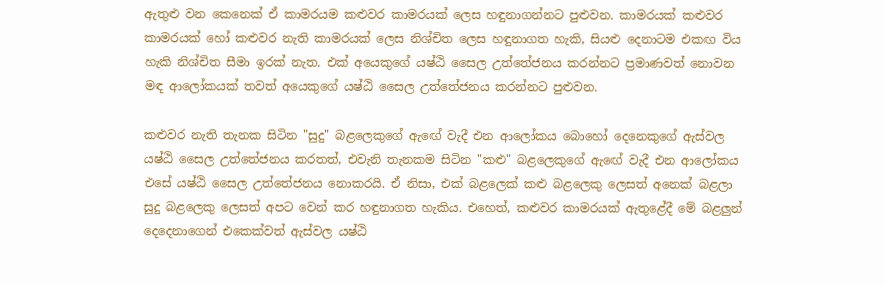ඇතුළු වන කෙනෙක් ඒ කාමරයම කළුවර කාමරයක් ලෙස හඳුනාගන්නට පුළුවන. කාමරයක් කළුවර කාමරයක් හෝ කළුවර නැති කාමරයක් ලෙස නිශ්චිත ලෙස හඳුනාගත හැකි, සියළු දෙනාටම එකඟ විය හැකි නිශ්චිත සීමා ඉරක් නැත. එක් අයෙකුගේ යෂ්ඨි සෛල උත්තේජනය කරන්නට ප්‍රමාණවත් නොවන මඳ ආලෝකයක් තවත් අයෙකුගේ යෂ්ඨි සෛල උත්තේජනය කරන්නට පුළුවන.

කළුවර නැති තැනක සිටින "සුදු" බළලෙකුගේ ඇඟේ වැදී එන ආලෝකය බොහෝ දෙනෙකුගේ ඇස්වල යෂ්ඨි සෛල උත්තේජනය කරතත්, එවැනි තැනකම සිටින "කළු" බළලෙකුගේ ඇඟේ වැදී එන ආලෝකය එසේ යෂ්ඨි සෛල උත්තේජනය නොකරයි. ඒ නිසා, එක් බළලෙක් කළු බළලෙකු ලෙසත් අනෙක් බළලා සුදු බළලෙකු ලෙසත් අපට වෙන් කර හඳුනාගත හැකිය. එහෙත්, කළුවර කාමරයක් ඇතුළේදී මේ බළලුන් දෙදෙනාගෙන් එකෙක්වත් ඇස්වල යෂ්ඨි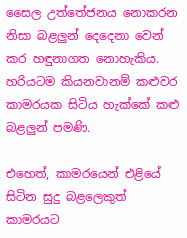සෛල උත්තේජනය නොකරන නිසා බළලුන් දෙදෙනා වෙන් කර හඳුනාගත නොහැකිය. හරියටම කියනවානම් කළුවර කාමරයක සිටිය හැක්කේ කළු බළලුන් පමණි.

එහෙත්, කාමරයෙන් එළියේ සිටින සුදු බළලෙකුත් කාමරයට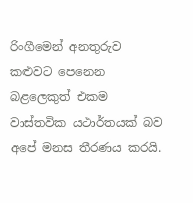රිංගීමෙන් අනතුරුව කළුවට පෙනෙන බළලෙකුත් එකම වාස්තවික යථාර්තයක් බව අපේ මනස තීරණය කරයි.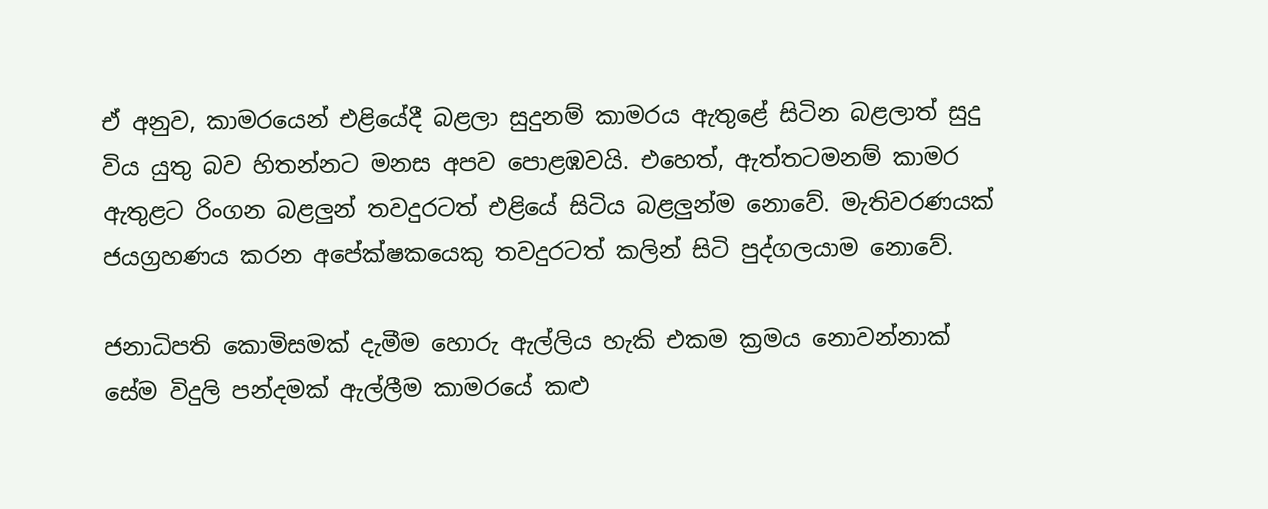ඒ අනුව, කාමරයෙන් එළියේදී බළලා සුදුනම් කාමරය ඇතුළේ සිටින බළලාත් සුදු විය යුතු බව හිතන්නට මනස අපව පොළඹවයි. එහෙත්, ඇත්තටමනම් කාමර ඇතුළට රිංගන බළලුන් තවදුරටත් එළියේ සිටිය බළලුන්ම නොවේ. මැතිවරණයක් ජයග්‍රහණය කරන අපේක්ෂකයෙකු තවදුරටත් කලින් සිටි පුද්ගලයාම නොවේ.

ජනාධිපති කොමිසමක් දැමීම හොරු ඇල්ලිය හැකි එකම ක්‍රමය නොවන්නාක් සේම විදුලි පන්දමක් ඇල්ලීම කාමරයේ කළු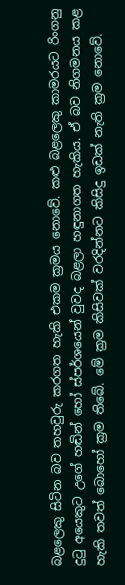බළලෙකු සිටින බව තහවුරු කරගත හැකි එකම ක්‍රමය නොවේ. කළු බළලෙකු කාමරයට රිංගනු දුටු අයෙකුට උගේ හඬින් හෝ ස්පර්ශයෙන් වුවද බළලා හඳුනාගත හැකිය. ඒ බව නිගමනය කළ හැකි තවත් බොහෝ ක්‍රම තිබේ. මේ ක්‍රම කිසිවක් වරදින්නට කිසිදු ඉඩක් නැති ක්‍රම නොවේ.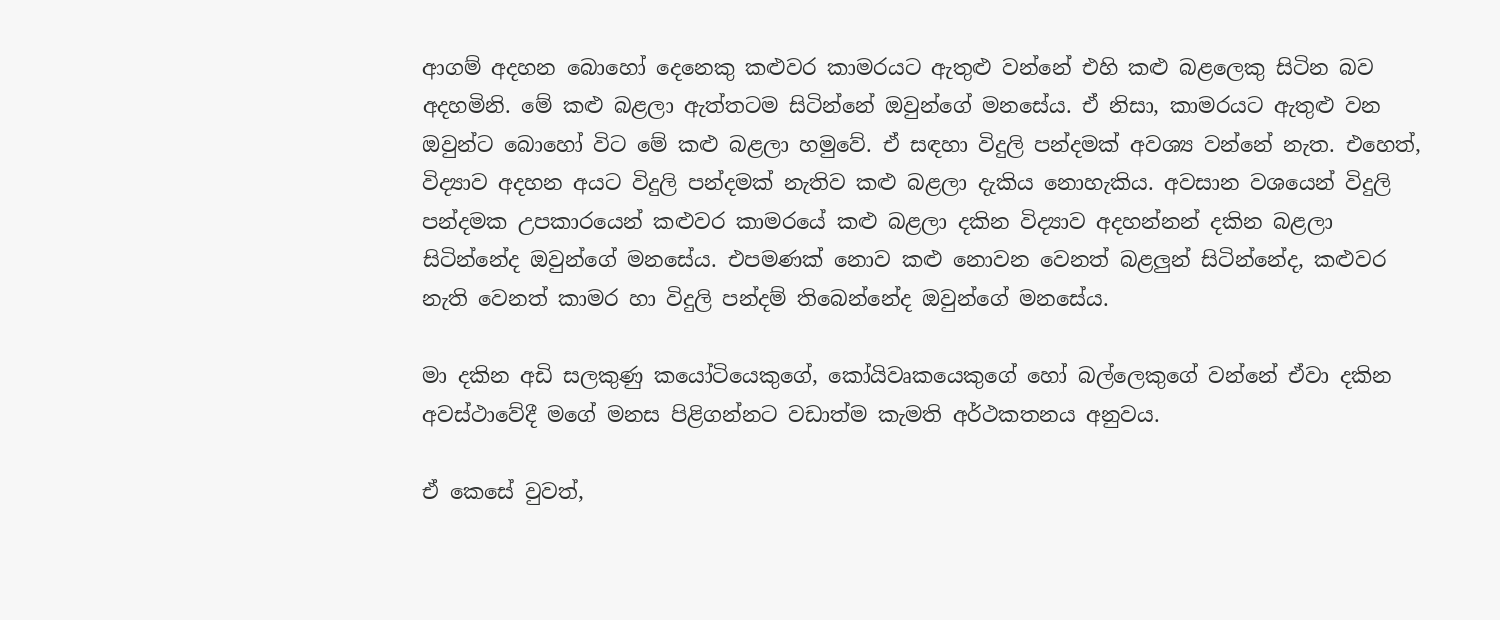ආගම් අදහන බොහෝ දෙනෙකු කළුවර කාමරයට ඇතුළු වන්නේ එහි කළු බළලෙකු සිටින බව අදහමිනි. මේ කළු බළලා ඇත්තටම සිටින්නේ ඔවුන්ගේ මනසේය. ඒ නිසා, කාමරයට ඇතුළු වන ඔවුන්ට බොහෝ විට මේ කළු බළලා හමුවේ. ඒ සඳහා විදුලි පන්දමක් අවශ්‍ය වන්නේ නැත. එහෙත්, විද්‍යාව අදහන අයට විදුලි පන්දමක් නැතිව කළු බළලා දැකිය නොහැකිය. අවසාන වශයෙන් විදුලි පන්දමක උපකාරයෙන් කළුවර කාමරයේ කළු බළලා දකින විද්‍යාව අදහන්නන් දකින බළලා සිටින්නේද ඔවුන්ගේ මනසේය. එපමණක් නොව කළු නොවන වෙනත් බළලුන් සිටින්නේද, කළුවර නැති වෙනත් කාමර හා විදුලි පන්දම් තිබෙන්නේද ඔවුන්ගේ මනසේය.

මා දකින අඩි සලකුණු කයෝටියෙකුගේ, කෝයිවෘකයෙකුගේ හෝ බල්ලෙකුගේ වන්නේ ඒවා දකින අවස්ථාවේදී මගේ මනස පිළිගන්නට වඩාත්ම කැමති අර්ථකතනය අනුවය.

ඒ කෙසේ වුවත්,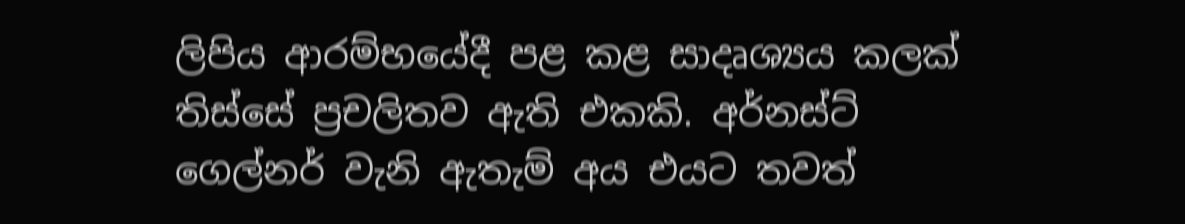ලිපිය ආරම්භයේදී පළ කළ සාදෘශ්‍යය කලක් තිස්සේ ප්‍රචලිතව ඇති එකකි. අර්නස්ට් ගෙල්නර් වැනි ඇතැම් අය එයට තවත්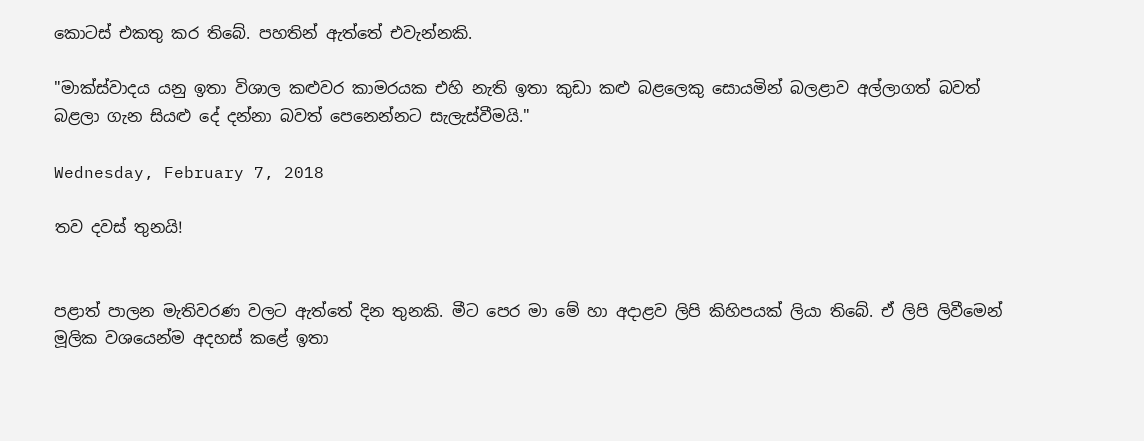කොටස් එකතු කර තිබේ. පහතින් ඇත්තේ එවැන්නකි.

"මාක්ස්වාදය යනු ඉතා විශාල කළුවර කාමරයක එහි නැති ඉතා කුඩා කළු බළලෙකු සොයමින් බලළාව අල්ලාගත් බවත් බළලා ගැන සියළු දේ දන්නා බවත් පෙනෙන්නට සැලැස්වීමයි."

Wednesday, February 7, 2018

තව දවස් තුනයි!


පළාත් පාලන මැතිවරණ වලට ඇත්තේ දින තුනකි. මීට පෙර මා මේ හා අදාළව ලිපි කිහිපයක් ලියා තිබේ. ඒ ලිපි ලිවීමෙන් මූලික වශයෙන්ම අදහස් කළේ ඉතා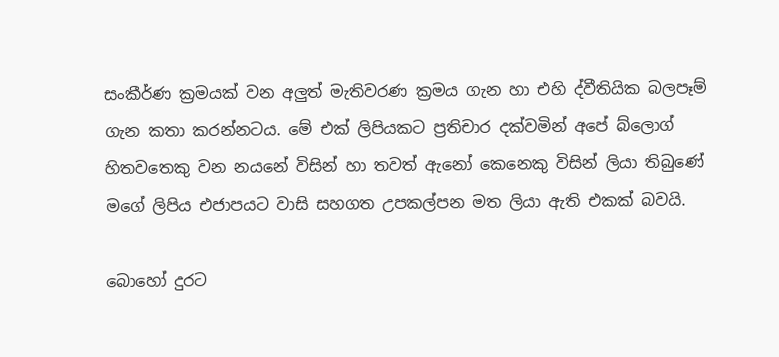සංකීර්ණ ක්‍රමයක් වන අලුත් මැතිවරණ ක්‍රමය ගැන හා එහි ද්වීතියික බලපෑම් ගැන කතා කරන්නටය. මේ එක් ලිපියකට ප්‍රතිචාර දක්වමින් අපේ බ්ලොග් හිතවතෙකු වන නයනේ විසින් හා තවත් ඇනෝ කෙනෙකු විසින් ලියා තිබුණේ මගේ ලිපිය එජාපයට වාසි සහගත උපකල්පන මත ලියා ඇති එකක් බවයි.

බොහෝ දුරට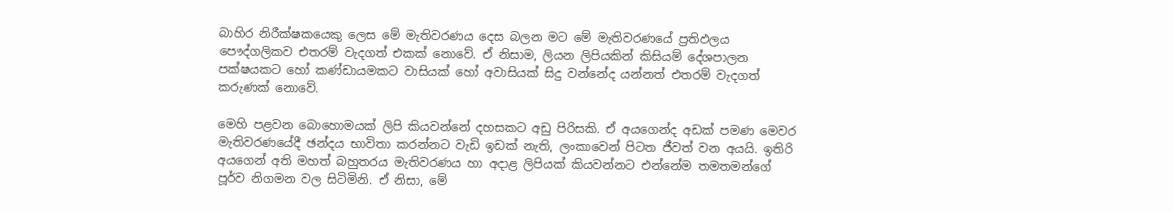බාහිර නිරීක්ෂකයෙකු ලෙස මේ මැතිවරණය දෙස බලන මට මේ මැතිවරණයේ ප්‍රතිඵලය පෞද්ගලිකව එතරම් වැදගත් එකක් නොවේ. ඒ නිසාම, ලියන ලිපියකින් කිසියම් දේශපාලන පක්ෂයකට හෝ කණ්ඩායමකට වාසියක් හෝ අවාසියක් සිදු වන්නේද යන්නත් එතරම් වැදගත් කරුණක් නොවේ.

මෙහි පළවන බොහොමයක් ලිපි කියවන්නේ දහසකට අඩු පිරිසකි. ඒ අයගෙන්ද අඩක් පමණ මෙවර මැතිවරණයේදී ඡන්දය භාවිතා කරන්නට වැඩි ඉඩක් නැති, ලංකාවෙන් පිටත ජීවත් වන අයයි. ඉතිරි අයගෙන් අති මහත් බහුතරය මැතිවරණය හා අදාළ ලිපියක් කියවන්නට එන්නේම තමතමන්ගේ පූර්ව නිගමන වල සිටිමිනි. ඒ නිසා, මේ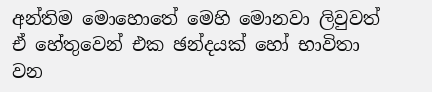අන්තිම මොහොතේ මෙහි මොනවා ලිවුවත් ඒ හේතුවෙන් එක ඡන්දයක් හෝ භාවිතා වන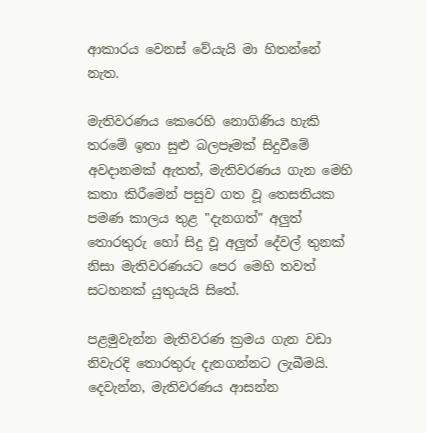ආකාරය වෙනස් වේයැයි මා හිතන්නේ නැත.

මැතිවරණය කෙරෙහි නොගිණිය හැකි තරමේ ඉතා සුළු බලපෑමක් සිදුවීමේ අවදානමක් ඇතත්, මැතිවරණය ගැන මෙහි කතා කිරීමෙන් පසුව ගත වූ තෙසතියක පමණ කාලය තුළ "දැනගත්" අලුත් තොරතුරු හෝ සිදු වූ අලුත් දේවල් තුනක් නිසා මැතිවරණයට පෙර මෙහි තවත් සටහනක් යුතුයැයි සිතේ.

පළමුවැන්න මැතිවරණ ක්‍රමය ගැන වඩා නිවැරදි තොරතුරු දැනගන්නට ලැබීමයි. දෙවැන්න, මැතිවරණය ආසන්න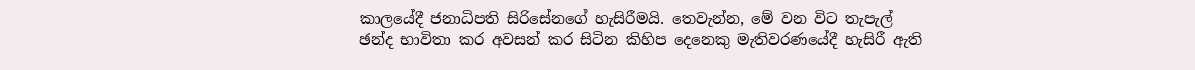කාලයේදී ජනාධිපති සිරිසේනගේ හැසිරීමයි. තෙවැන්න, මේ වන විට තැපැල් ඡන්ද භාවිතා කර අවසන් කර සිටින කිහිප දෙනෙකු මැතිවරණයේදී හැසිරී ඇති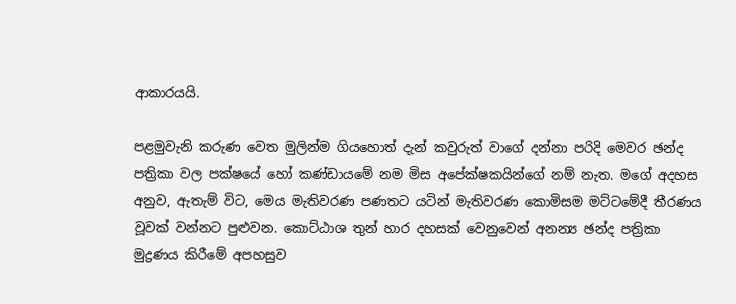ආකාරයයි.

පළමුවැනි කරුණ වෙත මුලින්ම ගියහොත් දැන් කවුරුත් වාගේ දන්නා පරිදි මෙවර ඡන්ද පත්‍රිකා වල පක්ෂයේ හෝ කණ්ඩායමේ නම මිස අපේක්ෂකයින්ගේ නම් නැත. මගේ අදහස අනුව, ඇතැම් විට, මෙය මැතිවරණ පණතට යටින් මැතිවරණ කොමිසම මට්ටමේදී තීරණය වූවක් වන්නට පුළුවන. කොට්ඨාශ තුන් හාර දහසක් වෙනුවෙන් අනන්‍ය ඡන්ද පත්‍රිකා මුද්‍රණය කිරීමේ අපහසුව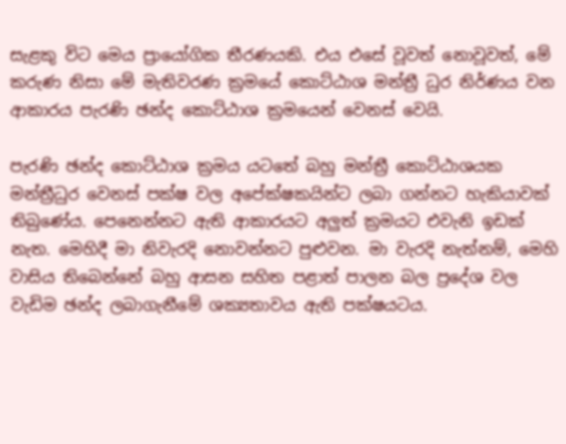සැළකු විට මෙය ප්‍රායෝගික තීරණයකි. එය එසේ වූවත් නොවූවත්, මේ කරුණ නිසා මේ මැතිවරණ ක්‍රමයේ කොට්ඨාශ මන්ත්‍රී ධුර නිර්ණය වන ආකාරය පැරණි ඡන්ද කොට්ඨාශ ක්‍රමයෙන් වෙනස් වෙයි.

පැරණි ඡන්ද කොට්ඨාශ ක්‍රමය යටතේ බහු මන්ත්‍රී කොට්ඨාශයක මන්ත්‍රීධුර වෙනස් පක්ෂ වල අපේක්ෂකයින්ට ලබා ගන්නට හැකියාවක් තිබුණේය. පෙනෙන්නට ඇති ආකාරයට අලුත් ක්‍රමයට එවැනි ඉඩක් නැත. මෙහිදී මා නිවැරදි නොවන්නට පුළුවන. මා වැරදි නැත්නම්, මෙහි වාසිය තිබෙන්නේ බහු ආසන සහිත පළාත් පාලන බල ප්‍රදේශ වල වැඩිම ඡන්ද ලබාගැනීමේ ශක්‍යතාවය ඇති පක්ෂයටය.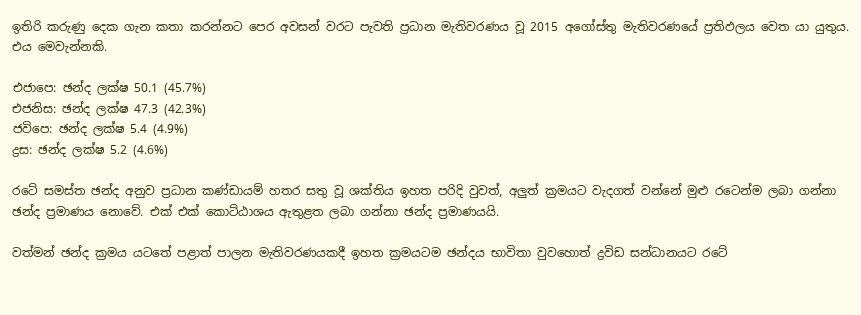ඉතිරි කරුණු දෙක ගැන කතා කරන්නට පෙර අවසන් වරට පැවති ප්‍රධාන මැතිවරණය වූ 2015 අගෝස්තු මැතිවරණයේ ප්‍රතිඵලය වෙත යා යුතුය. එය මෙවැන්නකි.

එජාපෙ: ඡන්ද ලක්ෂ 50.1 (45.7%)
එජනිස: ඡන්ද ලක්ෂ 47.3 (42.3%)
ජවිපෙ: ඡන්ද ලක්ෂ 5.4 (4.9%)
ද්‍රස: ඡන්ද ලක්ෂ 5.2 (4.6%)

රටේ සමස්ත ඡන්ද අනුව ප්‍රධාන කණ්ඩායම් හතර සතු වූ ශක්තිය ඉහත පරිදි වුවත්, අලුත් ක්‍රමයට වැදගත් වන්නේ මුළු රටෙන්ම ලබා ගන්නා ඡන්ද ප්‍රමාණය නොවේ. එක් එක් කොට්ඨාශය ඇතුළත ලබා ගන්නා ඡන්ද ප්‍රමාණයයි.

වත්මන් ඡන්ද ක්‍රමය යටතේ පළාත් පාලන මැතිවරණයකදී ඉහත ක්‍රමයටම ඡන්දය භාවිතා වුවහොත් ද්‍රවිඩ සන්ධානයට රටේ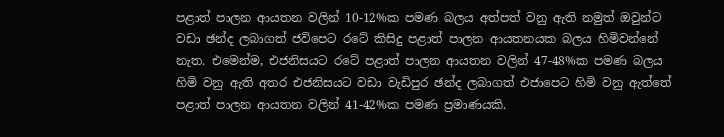පළාත් පාලන ආයතන වලින් 10-12%ක පමණ බලය අත්පත් වනු ඇති නමුත් ඔවුන්ට වඩා ඡන්ද ලබාගත් ජවිපෙට රටේ කිසිදු පළාත් පාලන ආයතනයක බලය හිමිවන්නේ නැත. එමෙන්ම, එජනිසයට රටේ පළාත් පාලන ආයතන වලින් 47-48%ක පමණ බලය හිමි වනු ඇති අතර එජනිසයට වඩා වැඩිපුර ඡන්ද ලබාගත් එජාපෙට හිමි වනු ඇත්තේ පළාත් පාලන ආයතන වලින් 41-42%ක පමණ ප්‍රමාණයකි.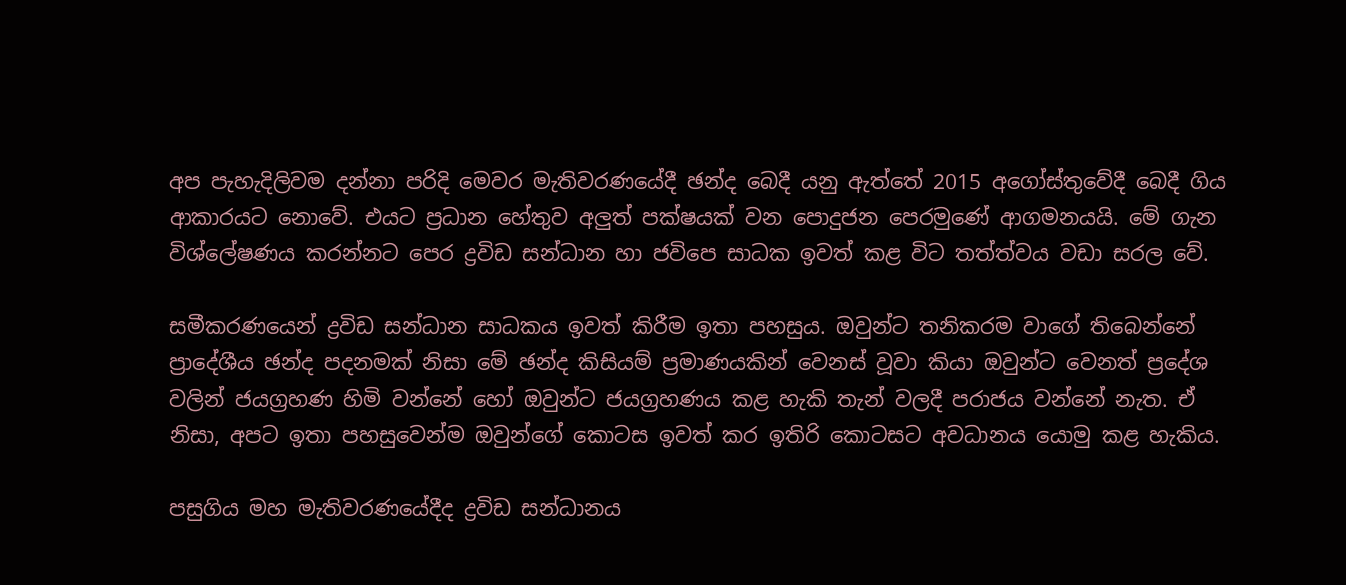අප පැහැදිලිවම දන්නා පරිදි මෙවර මැතිවරණයේදී ඡන්ද බෙදී යනු ඇත්තේ 2015 අගෝස්තුවේදී බෙදී ගිය ආකාරයට නොවේ. එයට ප්‍රධාන හේතුව අලුත් පක්ෂයක් වන පොදුජන පෙරමුණේ ආගමනයයි. මේ ගැන විශ්ලේෂණය කරන්නට පෙර ද්‍රවිඩ සන්ධාන හා ජවිපෙ සාධක ඉවත් කළ විට තත්ත්වය වඩා සරල වේ.

සමීකරණයෙන් ද්‍රවිඩ සන්ධාන සාධකය ඉවත් කිරීම ඉතා පහසුය. ඔවුන්ට තනිකරම වාගේ තිබෙන්නේ ප්‍රාදේශීය ඡන්ද පදනමක් නිසා මේ ඡන්ද කිසියම් ප්‍රමාණයකින් වෙනස් වූවා කියා ඔවුන්ට වෙනත් ප්‍රදේශ වලින් ජයග්‍රහණ හිමි වන්නේ හෝ ඔවුන්ට ජයග්‍රහණය කළ හැකි තැන් වලදී පරාජය වන්නේ නැත. ඒ නිසා, අපට ඉතා පහසුවෙන්ම ඔවුන්ගේ කොටස ඉවත් කර ඉතිරි කොටසට අවධානය යොමු කළ හැකිය.

පසුගිය මහ මැතිවරණයේදීද ද්‍රවිඩ සන්ධානය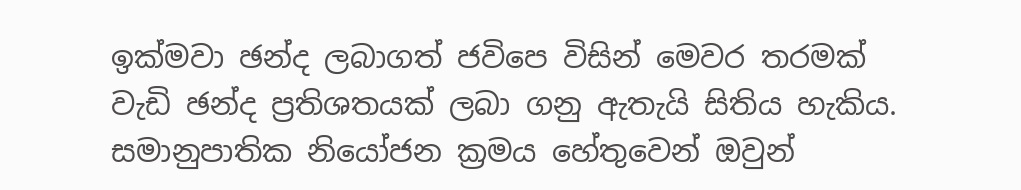ඉක්මවා ඡන්ද ලබාගත් ජවිපෙ විසින් මෙවර තරමක් වැඩි ඡන්ද ප්‍රතිශතයක් ලබා ගනු ඇතැයි සිතිය හැකිය. සමානුපාතික නියෝජන ක්‍රමය හේතුවෙන් ඔවුන්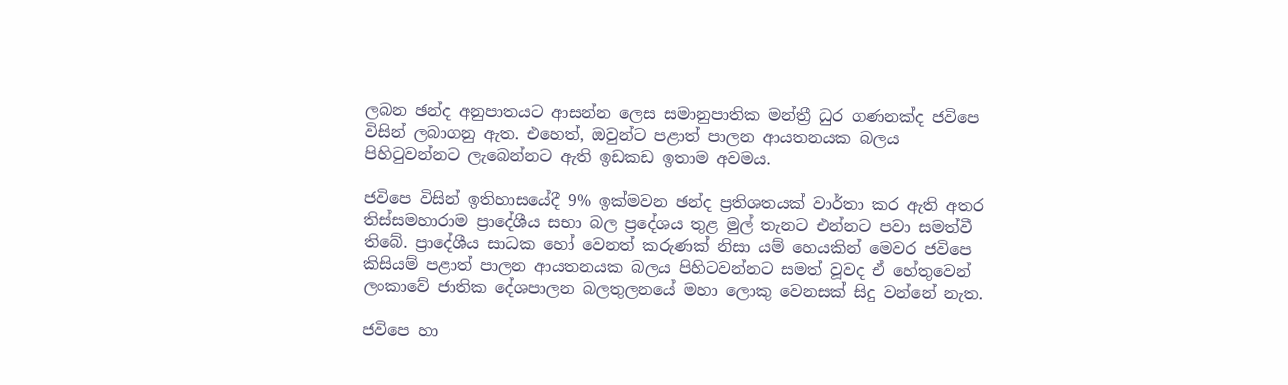ලබන ඡන්ද අනුපාතයට ආසන්න ලෙස සමානුපාතික මන්ත්‍රී ධුර ගණනක්ද ජවිපෙ විසින් ලබාගනු ඇත. එහෙත්, ඔවුන්ට පළාත් පාලන ආයතනයක බලය පිහිටුවන්නට ලැබෙන්නට ඇති ඉඩකඩ ඉතාම අවමය.

ජවිපෙ විසින් ඉතිහාසයේදී 9% ඉක්මවන ඡන්ද ප්‍රතිශතයක් වාර්තා කර ඇති අතර තිස්සමහාරාම ප්‍රාදේශීය සභා බල ප්‍රදේශය තුළ මුල් තැනට එන්නට පවා සමත්වී තිබේ. ප්‍රාදේශීය සාධක හෝ වෙනත් කරුණක් නිසා යම් හෙයකින් මෙවර ජවිපෙ කිසියම් පළාත් පාලන ආයතනයක බලය පිහිටවන්නට සමත් වූවද ඒ හේතුවෙන් ලංකාවේ ජාතික දේශපාලන බලතුලනයේ මහා ලොකු වෙනසක් සිදු වන්නේ නැත.

ජවිපෙ හා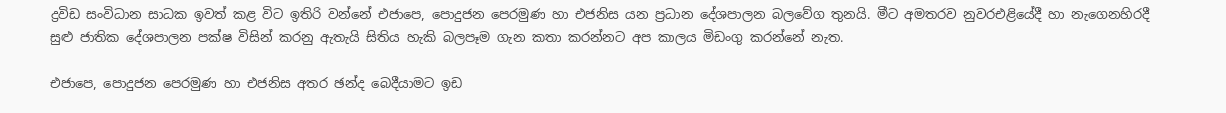ද්‍රවිඩ සංවිධාන සාධක ඉවත් කළ විට ඉතිරි වන්නේ එජාපෙ, පොදුජන පෙරමුණ හා එජනිස යන ප්‍රධාන දේශපාලන බලවේග තුනයි. මීට අමතරව නුවරඑළියේදී හා නැගෙනහිරදී සුළු ජාතික දේශපාලන පක්ෂ විසින් කරනු ඇතැයි සිතිය හැකි බලපෑම ගැන කතා කරන්නට අප කාලය මිඩංගු කරන්නේ නැත.

එජාපෙ, පොදුජන පෙරමුණ හා එජනිස අතර ඡන්ද බෙදීයාමට ඉඩ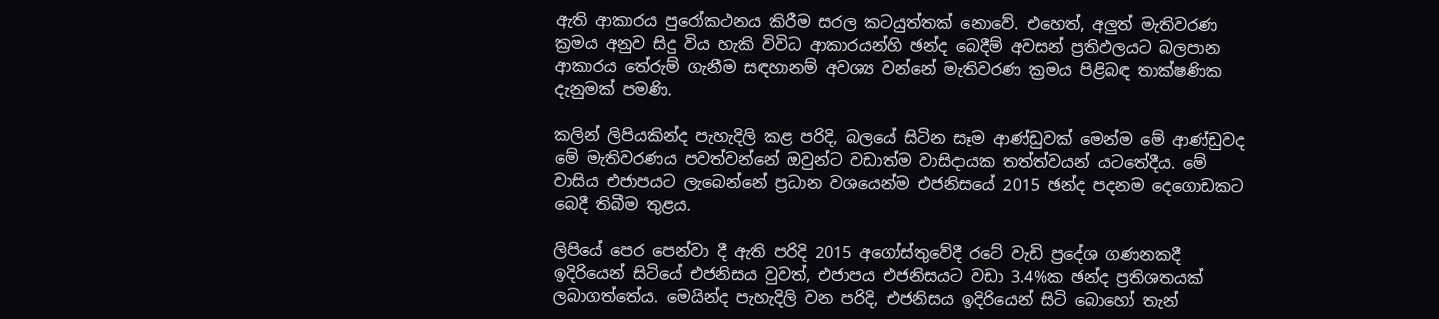ඇති ආකාරය පුරෝකථනය කිරීම සරල කටයුත්තක් නොවේ. එහෙත්, අලුත් මැතිවරණ ක්‍රමය අනුව සිදු විය හැකි විවිධ ආකාරයන්හි ඡන්ද බෙදීම් අවසන් ප්‍රතිඵලයට බලපාන ආකාරය තේරුම් ගැනීම සඳහානම් අවශ්‍ය වන්නේ මැතිවරණ ක්‍රමය පිළිබඳ තාක්ෂණික දැනුමක් පමණි.

කලින් ලිපියකින්ද පැහැදිලි කළ පරිදි, බලයේ සිටින සෑම ආණ්ඩුවක් මෙන්ම මේ ආණ්ඩුවද මේ මැතිවරණය පවත්වන්නේ ඔවුන්ට වඩාත්ම වාසිදායක තත්ත්වයන් යටතේදීය. මේ වාසිය එජාපයට ලැබෙන්නේ ප්‍රධාන වශයෙන්ම එජනිසයේ 2015 ඡන්ද පදනම දෙගොඩකට බෙදී තිබීම තුළය.

ලිපියේ පෙර පෙන්වා දී ඇති පරිදි 2015 අගෝස්තුවේදී රටේ වැඩි ප්‍රදේශ ගණනකදී ඉදිරියෙන් සිටියේ එජනිසය වුවත්, එජාපය එජනිසයට වඩා 3.4%ක ඡන්ද ප්‍රතිශතයක් ලබාගත්තේය. මෙයින්ද පැහැදිලි වන පරිදි, එජනිසය ඉදිරියෙන් සිටි බොහෝ තැන්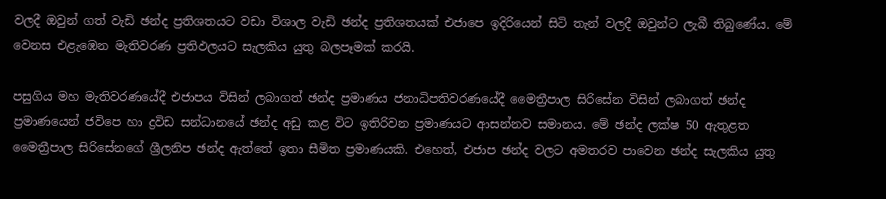වලදී ඔවුන් ගත් වැඩි ඡන්ද ප්‍රතිශතයට වඩා විශාල වැඩි ඡන්ද ප්‍රතිශතයක් එජාපෙ ඉදිරියෙන් සිටි තැන් වලදී ඔවුන්ට ලැබී තිබුණේය. මේ වෙනස එළැඹෙන මැතිවරණ ප්‍රතිඵලයට සැලකිය යුතු බලපෑමක් කරයි.

පසුගිය මහ මැතිවරණයේදී එජාපය විසින් ලබාගත් ඡන්ද ප්‍රමාණය ජනාධිපතිවරණයේදී මෛත්‍රීපාල සිරිසේන විසින් ලබාගත් ඡන්ද ප්‍රමාණයෙන් ජවිපෙ හා ද්‍රවිඩ සන්ධානයේ ඡන්ද අඩු කළ විට ඉතිරිවන ප්‍රමාණයට ආසන්නව සමානය. මේ ඡන්ද ලක්ෂ 50 ඇතුළත මෛත්‍රීපාල සිරිසේනගේ ශ්‍රීලනිප ඡන්ද ඇත්තේ ඉතා සීමිත ප්‍රමාණයකි. එහෙත්, එජාප ඡන්ද වලට අමතරව පාවෙන ඡන්ද සැලකිය යුතු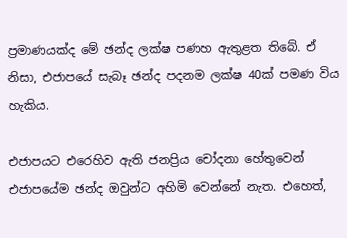ප්‍රමාණයක්ද මේ ඡන්ද ලක්ෂ පණහ ඇතුළත තිබේ. ඒ නිසා, එජාපයේ සැබෑ ඡන්ද පදනම ලක්ෂ 40ක් පමණ විය හැකිය.

එජාපයට එරෙහිව ඇති ජනප්‍රිය චෝදනා හේතුවෙන් එජාපයේම ඡන්ද ඔවුන්ට අහිමි වෙන්නේ නැත. එහෙත්,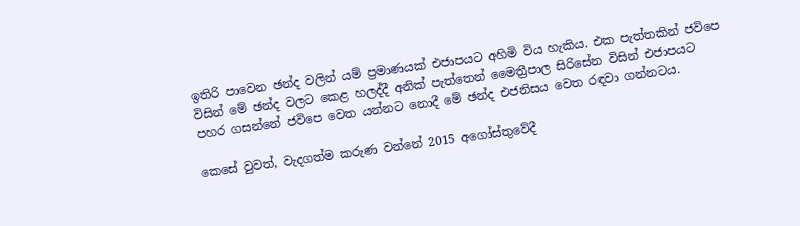ඉතිරි පාවෙන ඡන්ද වලින් යම් ප්‍රමාණයක් එජාපයට අහිමි විය හැකිය. එක පැත්තකින් ජවිපෙ විසින් මේ ඡන්ද වලට කෙළ හලද්දී අනික් පැත්තෙන් මෛත්‍රීපාල සිරිසේන විසින් එජාපයට පහර ගසන්නේ ජවිපෙ වෙත යන්නට නොදී මේ ඡන්ද එජනිසය වෙත රඳවා ගන්නටය.

කෙසේ වුවත්, වැදගත්ම කරුණ වන්නේ 2015 අගෝස්තුවේදී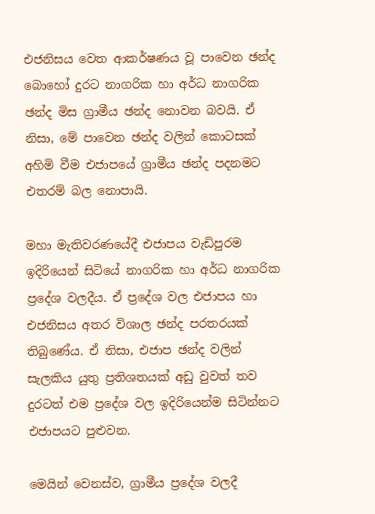එජනිසය වෙත ආකර්ෂණය වූ පාවෙන ඡන්ද බොහෝ දුරට නාගරික හා අර්ධ නාගරික ඡන්ද මිස ග්‍රාමීය ඡන්ද නොවන බවයි. ඒ නිසා, මේ පාවෙන ඡන්ද වලින් කොටසක් අහිමි වීම එජාපයේ ග්‍රාමීය ඡන්ද පදනමට එතරම් බල නොපායි.

මහා මැතිවරණයේදී එජාපය වැඩිපුරම ඉදිරියෙන් සිටියේ නාගරික හා අර්ධ නාගරික ප්‍රදේශ වලදීය. ඒ ප්‍රදේශ වල එජාපය හා එජනිසය අතර විශාල ඡන්ද පරතරයක් තිබුණේය. ඒ නිසා, එජාප ඡන්ද වලින් සැලකිය යුතු ප්‍රතිශතයක් අඩු වුවත් තව දුරටත් එම ප්‍රදේශ වල ඉදිරියෙන්ම සිටින්නට එජාපයට පුළුවන.

මෙයින් වෙනස්ව, ග්‍රාමීය ප්‍රදේශ වලදී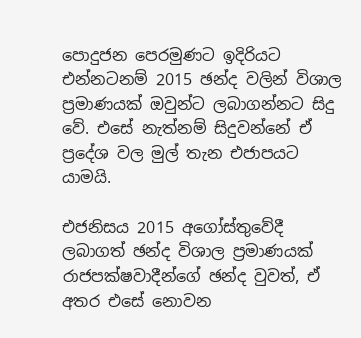පොදුජන පෙරමුණට ඉදිරියට එන්නටනම් 2015 ඡන්ද වලින් විශාල ප්‍රමාණයක් ඔවුන්ට ලබාගන්නට සිදු වේ. එසේ නැත්නම් සිදුවන්නේ ඒ ප්‍රදේශ වල මුල් තැන එජාපයට යාමයි.

එජනිසය 2015 අගෝස්තුවේදී ලබාගත් ඡන්ද විශාල ප්‍රමාණයක් රාජපක්ෂවාදීන්ගේ ඡන්ද වුවත්, ඒ අතර එසේ නොවන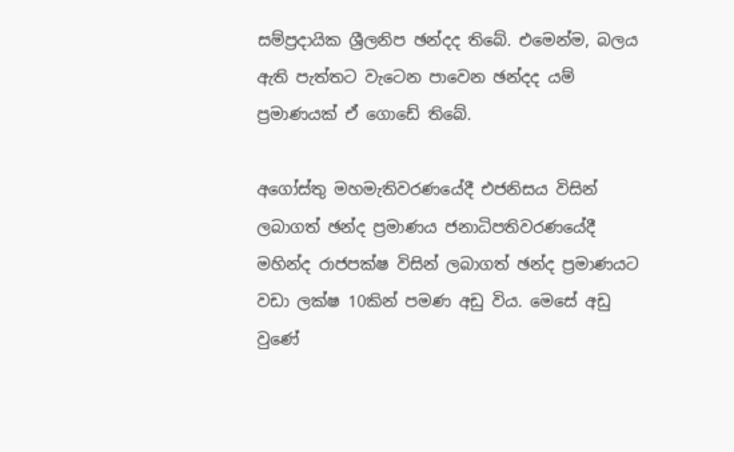සම්ප්‍රදායික ශ්‍රීලනිප ඡන්දද තිබේ. එමෙන්ම, බලය ඇති පැත්තට වැටෙන පාවෙන ඡන්දද යම් ප්‍රමාණයක් ඒ ගොඩේ තිබේ.

අගෝස්තු මහමැතිවරණයේදී එජනිසය විසින් ලබාගත් ඡන්ද ප්‍රමාණය ජනාධිපතිවරණයේදී මහින්ද රාජපක්ෂ විසින් ලබාගත් ඡන්ද ප්‍රමාණයට වඩා ලක්ෂ 10කින් පමණ අඩු විය. මෙසේ අඩු වුණේ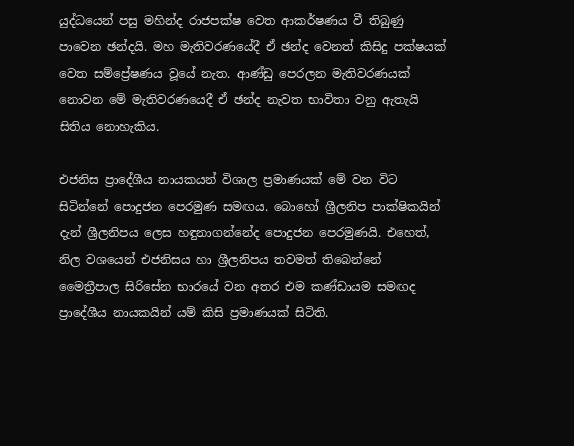යුද්ධයෙන් පසු මහින්ද රාජපක්ෂ වෙත ආකර්ෂණය වී තිබුණු පාවෙන ඡන්දයි. මහ මැතිවරණයේදී ඒ ඡන්ද වෙනත් කිසිදු පක්ෂයක් වෙත සම්ප්‍රේෂණය වූයේ නැත. ආණ්ඩු පෙරලන මැතිවරණයක් නොවන මේ මැතිවරණයෙදී ඒ ඡන්ද නැවත භාවිතා වනු ඇතැයි සිතිය නොහැකිය.

එජනිස ප්‍රාදේශීය නායකයන් විශාල ප්‍රමාණයක් මේ වන විට සිටින්නේ පොදුජන පෙරමුණ සමඟය. බොහෝ ශ්‍රීලනිප පාක්ෂිකයින් දැන් ශ්‍රීලනිපය ලෙස හඳුනාගන්නේද පොදුජන පෙරමුණයි. එහෙත්, නිල වශයෙන් එජනිසය හා ශ්‍රීලනිපය තවමත් තිබෙන්නේ මෛත්‍රීපාල සිරිසේන භාරයේ වන අතර එම කණ්ඩායම සමඟද ප්‍රාදේශීය නායකයින් යම් කිසි ප්‍රමාණයක් සිටිති.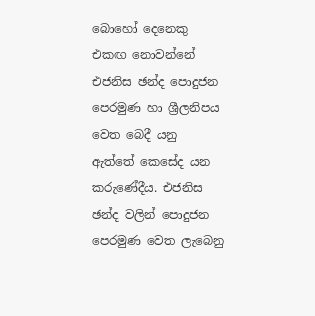බොහෝ දෙනෙකු එකඟ නොවන්නේ එජනිස ඡන්ද පොදුජන පෙරමුණ හා ශ්‍රීලනිපය වෙත බෙදී යනු ඇත්තේ කෙසේද යන කරුණේදීය. එජනිස ඡන්ද වලින් පොදුජන පෙරමුණ වෙත ලැබෙනු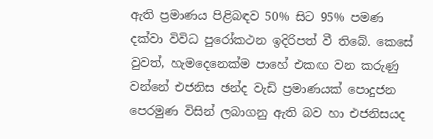ඇති ප්‍රමාණය පිළිබඳව 50% සිට 95% පමණ දක්වා විවිධ පුරෝකථන ඉදිරිපත් වී තිබේ. කෙසේ වුවත්, හැමදෙනෙක්ම පාහේ එකඟ වන කරුණු වන්නේ එජනිස ඡන්ද වැඩි ප්‍රමාණයක් පොදුජන පෙරමුණ විසින් ලබාගනු ඇති බව හා එජනිසයද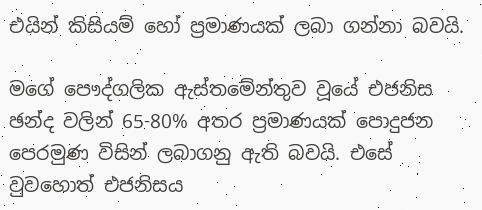එයින් කිසියම් හෝ ප්‍රමාණයක් ලබා ගන්නා බවයි.

මගේ පෞද්ගලික ඇස්තමේන්තුව වූයේ එජනිස ඡන්ද වලින් 65-80% අතර ප්‍රමාණයක් පොදුජන පෙරමුණ විසින් ලබාගනු ඇති බවයි. එසේ වුවහොත් එජනිසය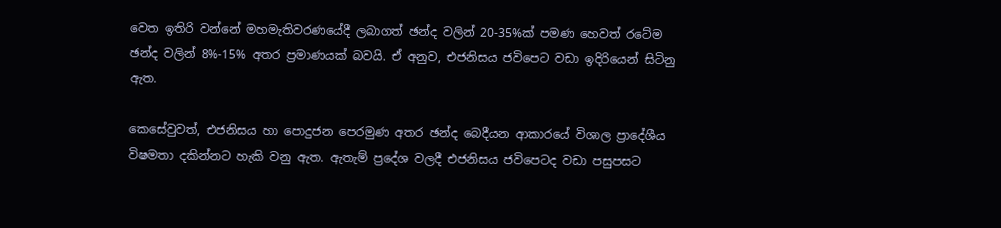වෙත ඉතිරි වන්නේ මහමැතිවරණයේදී ලබාගත් ඡන්ද වලින් 20-35%ක් පමණ හෙවත් රටේම ඡන්ද වලින් 8%-15% අතර ප්‍රමාණයක් බවයි. ඒ අනුව, එජනිසය ජවිපෙට වඩා ඉදිරියෙන් සිටිනු ඇත.

කෙසේවුවත්, එජනිසය හා පොදුජන පෙරමුණ අතර ඡන්ද බෙදීයන ආකාරයේ විශාල ප්‍රාදේශීය විෂමතා දකින්නට හැකි වනු ඇත. ඇතැම් ප්‍රදේශ වලදී එජනිසය ජවිපෙටද වඩා පසුපසට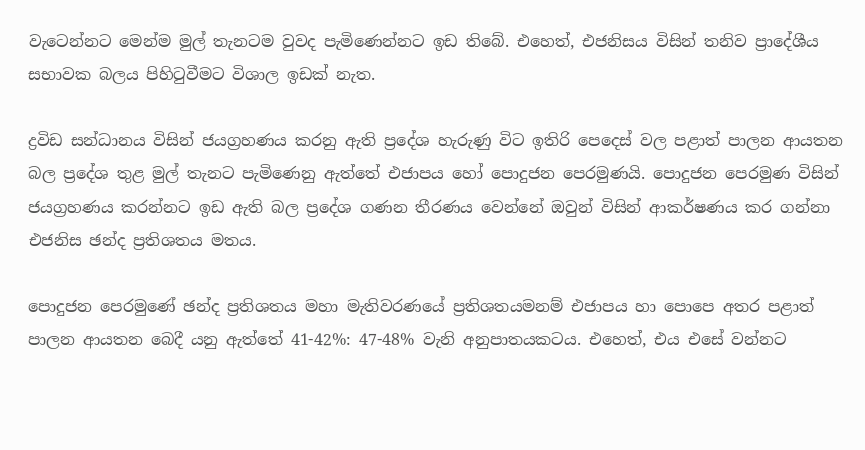වැටෙන්නට මෙන්ම මුල් තැනටම වුවද පැමිණෙන්නට ඉඩ තිබේ. එහෙත්, එජනිසය විසින් තනිව ප්‍රාදේශීය සභාවක බලය පිහිටුවීමට විශාල ඉඩක් නැත.

ද්‍රවිඩ සන්ධානය විසින් ජයග්‍රහණය කරනු ඇති ප්‍රදේශ හැරුණු විට ඉතිරි පෙදෙස් වල පළාත් පාලන ආයතන බල ප්‍රදේශ තුළ මුල් තැනට පැමිණෙනු ඇත්තේ එජාපය හෝ පොදුජන පෙරමුණයි. පොදුජන පෙරමුණ විසින් ජයග්‍රහණය කරන්නට ඉඩ ඇති බල ප්‍රදේශ ගණන තීරණය වෙන්නේ ඔවුන් විසින් ආකර්ෂණය කර ගන්නා එජනිස ඡන්ද ප්‍රතිශතය මතය.

පොදුජන පෙරමුණේ ඡන්ද ප්‍රතිශතය මහා මැතිවරණයේ ප්‍රතිශතයමනම් එජාපය හා පොපෙ අතර පළාත් පාලන ආයතන බෙදී යනු ඇත්තේ 41-42%: 47-48% වැනි අනුපාතයකටය. එහෙත්, එය එසේ වන්නට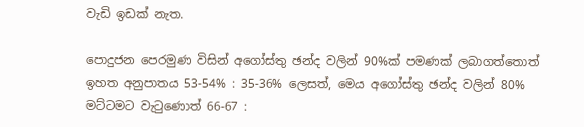වැඩි ඉඩක් නැත.

පොදුජන පෙරමුණ විසින් අගෝස්තු ඡන්ද වලින් 90%ක් පමණක් ලබාගත්තොත් ඉහත අනුපාතය 53-54% : 35-36% ලෙසත්, මෙය අගෝස්තු ඡන්ද වලින් 80% මට්ටමට වැටුණොත් 66-67 :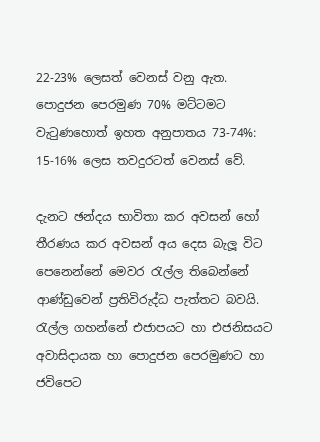22-23% ලෙසත් වෙනස් වනු ඇත. පොදුජන පෙරමුණ 70% මට්ටමට වැටුණහොත් ඉහත අනුපාතය 73-74%: 15-16% ලෙස තවදුරටත් වෙනස් වේ.

දැනට ඡන්දය භාවිතා කර අවසන් හෝ තීරණය කර අවසන් අය දෙස බැලූ විට පෙනෙන්නේ මෙවර රැල්ල තිබෙන්නේ ආණ්ඩුවෙන් ප්‍රතිවිරුද්ධ පැත්තට බවයි. රැල්ල ගහන්නේ එජාපයට හා එජනිසයට අවාසිදායක හා පොදුජන පෙරමුණට හා ජවිපෙට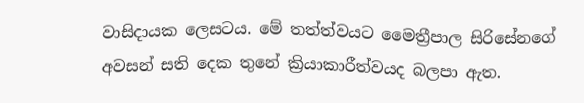වාසිදායක ලෙසටය. මේ තත්ත්වයට මෛත්‍රීපාල සිරිසේනගේ අවසන් සති දෙක තුනේ ක්‍රියාකාරීත්වයද බලපා ඇත.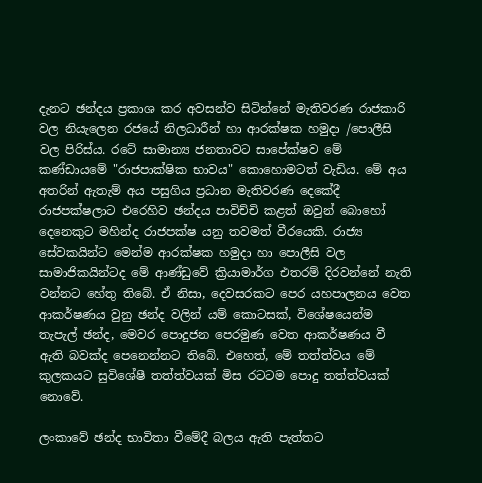දැනට ඡන්දය ප්‍රකාශ කර අවසන්ව සිටින්නේ මැතිවරණ රාජකාරි වල නියැලෙන රජයේ නිලධාරීන් හා ආරක්ෂක හමුදා /පොලීසි වල පිරිස්ය. රටේ සාමාන්‍ය ජනතාවට සාපේක්ෂව මේ කණ්ඩායමේ "රාජපාක්ෂික භාවය" කොහොමටත් වැඩිය. මේ අය අතරින් ඇතැම් අය පසුගිය ප්‍රධාන මැතිවරණ දෙකේදී රාජපක්ෂලාට එරෙහිව ඡන්දය පාවිච්චි කළත් ඔවුන් බොහෝ දෙනෙකුට මහින්ද රාජපක්ෂ යනු තවමත් වීරයෙකි. රාජ්‍ය සේවකයින්ට මෙන්ම ආරක්ෂක හමුදා හා පොලීසි වල සාමාජිකයින්ටද මේ ආණ්ඩුවේ ක්‍රියාමාර්ග එතරම් දිරවන්නේ නැති වන්නට හේතු තිබේ. ඒ නිසා, දෙවසරකට පෙර යහපාලනය වෙත ආකර්ෂණය වුනු ඡන්ද වලින් යම් කොටසක්, විශේෂයෙන්ම තැපැල් ඡන්ද, මෙවර පොදුජන පෙරමුණ වෙත ආකර්ෂණය වී ඇති බවක්ද පෙනෙන්නට තිබේ. එහෙත්, මේ තත්ත්වය මේ කුලකයට සුවිශේෂී තත්ත්වයක් මිස රටටම පොදු තත්ත්වයක් නොවේ.

ලංකාවේ ඡන්ද භාවිතා වීමේදී බලය ඇති පැත්තට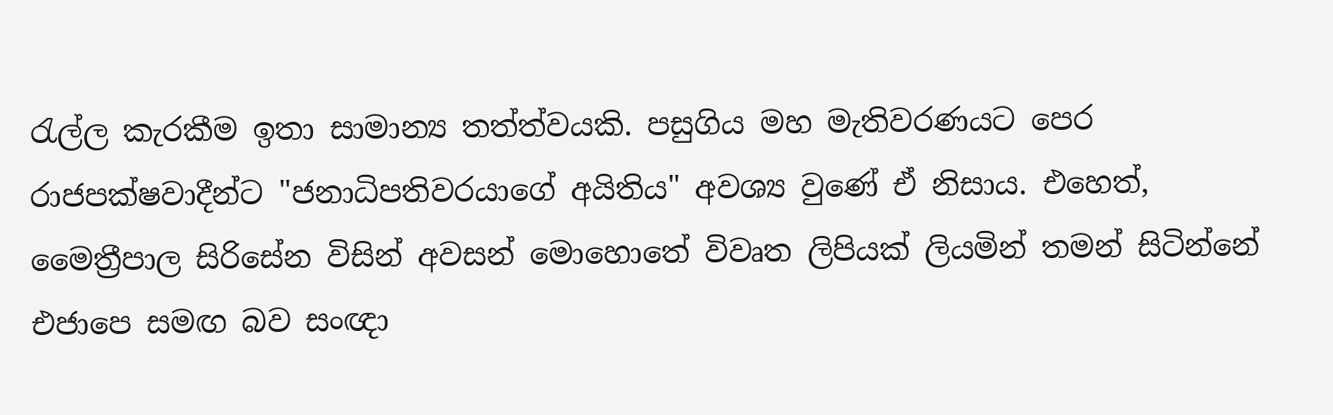රැල්ල කැරකීම ඉතා සාමාන්‍ය තත්ත්වයකි. පසුගිය මහ මැතිවරණයට පෙර රාජපක්ෂවාදීන්ට "ජනාධිපතිවරයාගේ අයිතිය" අවශ්‍ය වුණේ ඒ නිසාය. එහෙත්, මෛත්‍රීපාල සිරිසේන විසින් අවසන් මොහොතේ විවෘත ලිපියක් ලියමින් තමන් සිටින්නේ එජාපෙ සමඟ බව සංඥා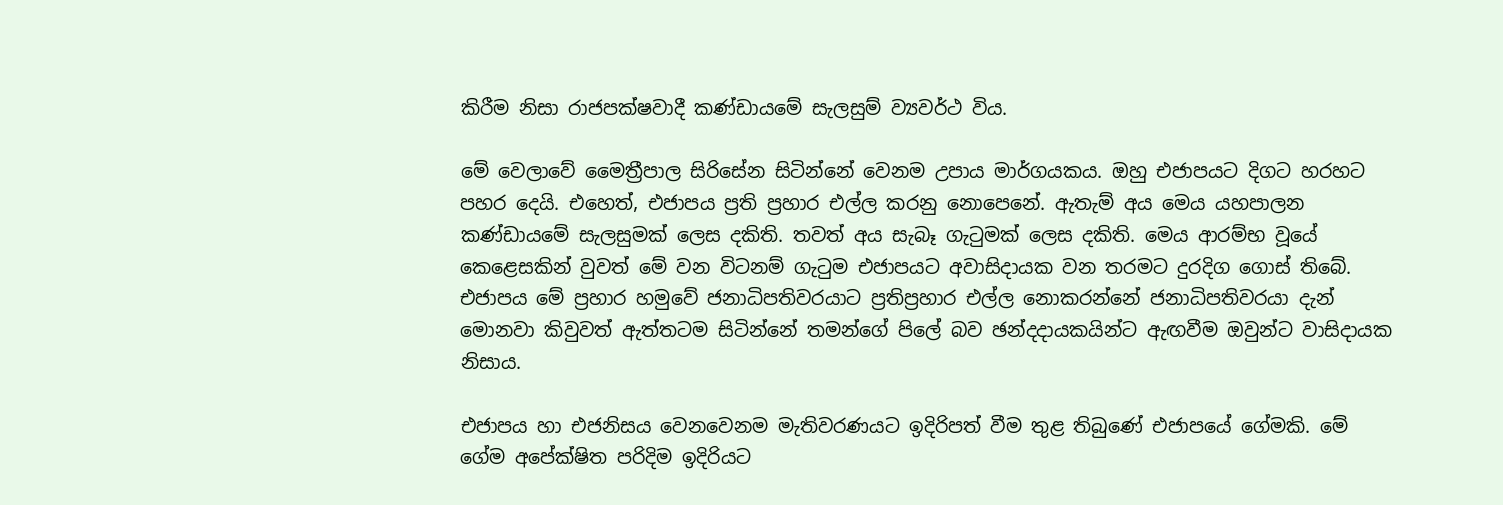කිරීම නිසා රාජපක්ෂවාදී කණ්ඩායමේ සැලසුම් ව්‍යවර්ථ විය.

මේ වෙලාවේ මෛත්‍රීපාල සිරිසේන සිටින්නේ වෙනම උපාය මාර්ගයකය. ඔහු එජාපයට දිගට හරහට පහර දෙයි. එහෙත්, එජාපය ප්‍රති ප්‍රහාර එල්ල කරනු නොපෙනේ. ඇතැම් අය මෙය යහපාලන කණ්ඩායමේ සැලසුමක් ලෙස දකිති. තවත් අය සැබෑ ගැටුමක් ලෙස දකිති. මෙය ආරම්භ වූයේ කෙළෙසකින් වුවත් මේ වන විටනම් ගැටුම එජාපයට අවාසිදායක වන තරමට දුරදිග ගොස් තිබේ. එජාපය මේ ප්‍රහාර හමුවේ ජනාධිපතිවරයාට ප්‍රතිප්‍රහාර එල්ල නොකරන්නේ ජනාධිපතිවරයා දැන් මොනවා කිවුවත් ඇත්තටම සිටින්නේ තමන්ගේ පිලේ බව ඡන්දදායකයින්ට ඇඟවීම ඔවුන්ට වාසිදායක නිසාය.

එජාපය හා එජනිසය වෙනවෙනම මැතිවරණයට ඉදිරිපත් වීම තුළ තිබුණේ එජාපයේ ගේමකි. මේ ගේම අපේක්ෂිත පරිදිම ඉදිරියට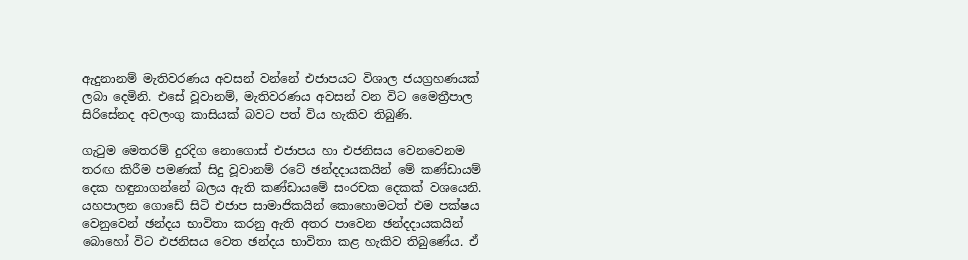ඇදුනානම් මැතිවරණය අවසන් වන්නේ එජාපයට විශාල ජයග්‍රහණයක් ලබා දෙමිනි. එසේ වූවානම්, මැතිවරණය අවසන් වන විට මෛත්‍රීපාල සිරිසේනද අවලංගු කාසියක් බවට පත් විය හැකිව තිබුණි.

ගැටුම මෙතරම් දුරදිග නොගොස් එජාපය හා එජනිසය වෙනවෙනම තරඟ කිරීම පමණක් සිදු වූවානම් රටේ ඡන්දදායකයින් මේ කණ්ඩායම් දෙක හඳුනාගන්නේ බලය ඇති කණ්ඩායමේ සංරචක දෙකක් වශයෙනි. යහපාලන ගොඩේ සිටි එජාප සාමාජිකයින් කොහොමටත් එම පක්ෂය වෙනුවෙන් ඡන්දය භාවිතා කරනු ඇති අතර පාවෙන ඡන්දදායකයින් බොහෝ විට එජනිසය වෙත ඡන්දය භාවිතා කළ හැකිව තිබුණේය. ඒ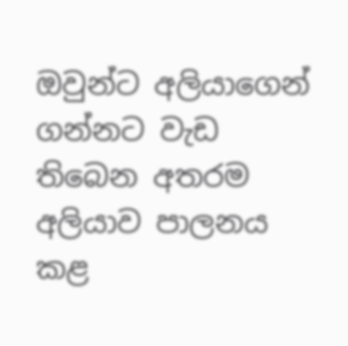ඔවුන්ට අලියාගෙන් ගන්නට වැඩ තිබෙන අතරම අලියාව පාලනය කළ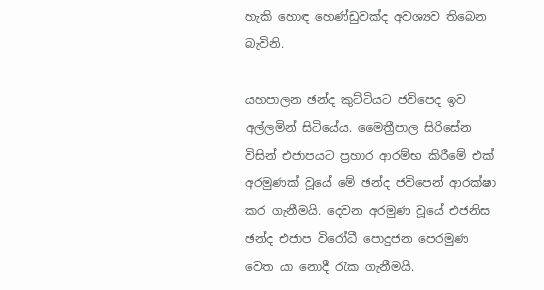හැකි හොඳ හෙණ්ඩුවක්ද අවශ්‍යව තිබෙන බැවිනි.

යහපාලන ඡන්ද කුට්ටියට ජවිපෙද ඉව අල්ලමින් සිටියේය. මෛත්‍රීපාල සිරිසේන විසින් එජාපයට ප්‍රහාර ආරම්භ කිරීමේ එක් අරමුණක් වූයේ මේ ඡන්ද ජවිපෙන් ආරක්ෂා කර ගැනීමයි. දෙවන අරමුණ වූයේ එජනිස ඡන්ද එජාප විරෝධී පොදුජන පෙරමුණ වෙත යා නොදී රැක ගැනීමයි.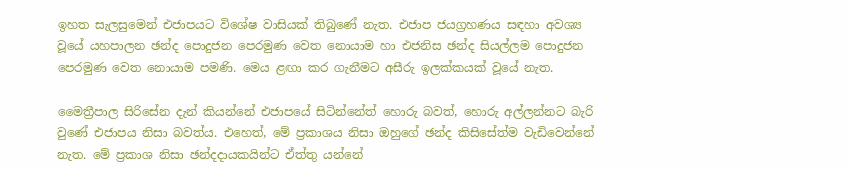ඉහත සැලසුමෙන් එජාපයට විශේෂ වාසියක් තිබුණේ නැත. එජාප ජයග්‍රහණය සඳහා අවශ්‍ය වූයේ යහපාලන ඡන්ද පොදුජන පෙරමුණ වෙත නොයාම හා එජනිස ඡන්ද සියල්ලම පොදුජන පෙරමුණ වෙත නොයාම පමණි. මෙය ළඟා කර ගැනීමට අසීරු ඉලක්කයක් වූයේ නැත.

මෛත්‍රීපාල සිරිසේන දැන් කියන්නේ එජාපයේ සිටින්නේත් හොරු බවත්, හොරු අල්ලන්නට බැරි වුණේ එජාපය නිසා බවත්ය. එහෙත්, මේ ප්‍රකාශය නිසා ඔහුගේ ඡන්ද කිසිසේත්ම වැඩිවෙන්නේ නැත. මේ ප්‍රකාශ නිසා ඡන්දදායකයින්ට ඒත්තු යන්නේ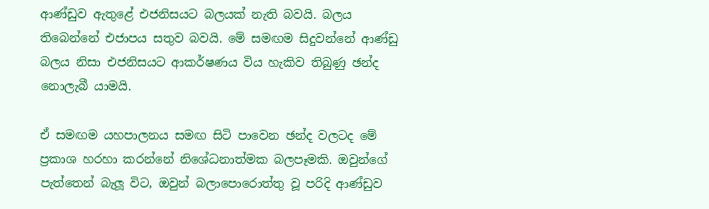ආණ්ඩුව ඇතුළේ එජනිසයට බලයක් නැති බවයි. බලය තිබෙන්නේ එජාපය සතුව බවයි. මේ සමඟම සිදුවන්නේ ආණ්ඩු බලය නිසා එජනිසයට ආකර්ෂණය විය හැකිව තිබුණු ඡන්ද නොලැබී යාමයි.

ඒ සමඟම යහපාලනය සමඟ සිටි පාවෙන ඡන්ද වලටද මේ ප්‍රකාශ හරහා කරන්නේ නිශේධනාත්මක බලපෑමකි. ඔවුන්ගේ පැත්තෙන් බැලූ විට, ඔවුන් බලාපොරොත්තු වූ පරිදි ආණ්ඩුව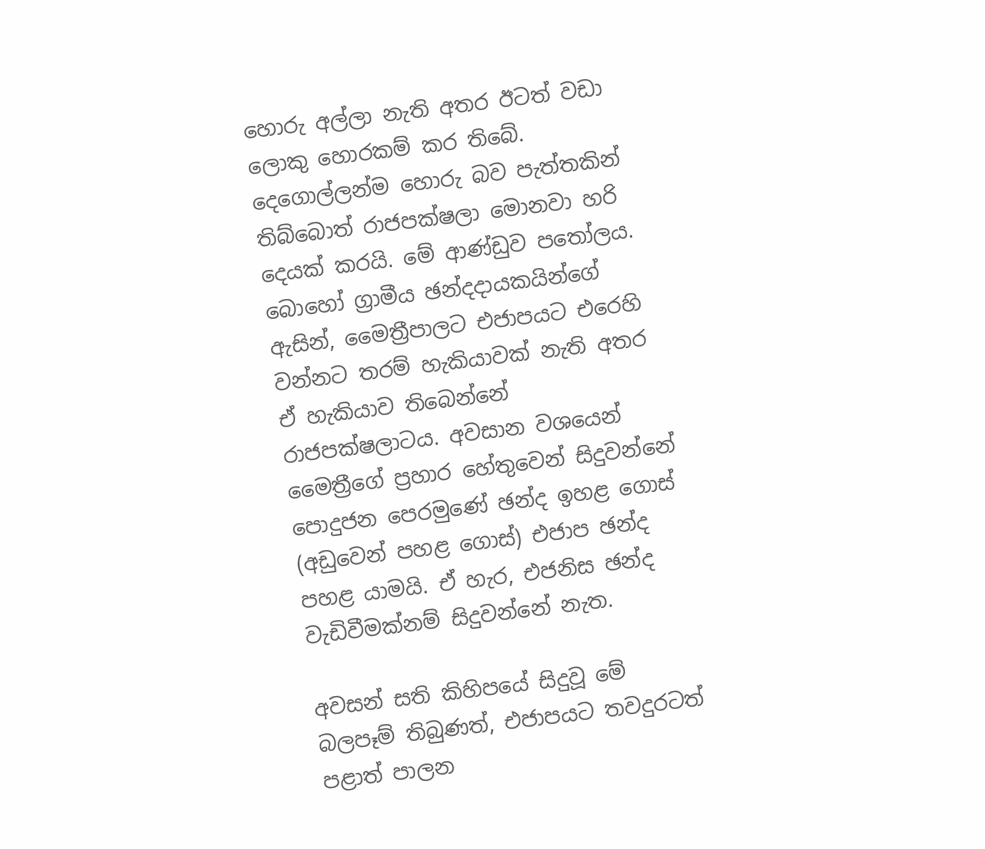හොරු අල්ලා නැති අතර ඊටත් වඩා ලොකු හොරකම් කර තිබේ. දෙගොල්ලන්ම හොරු බව පැත්තකින් තිබ්බොත් රාජපක්ෂලා මොනවා හරි දෙයක් කරයි. මේ ආණ්ඩුව පතෝලය. බොහෝ ග්‍රාමීය ඡන්දදායකයින්ගේ ඇසින්, මෛත්‍රීපාලට එජාපයට එරෙහි වන්නට තරම් හැකියාවක් නැති අතර ඒ හැකියාව තිබෙන්නේ රාජපක්ෂලාටය. අවසාන වශයෙන් මෛත්‍රීගේ ප්‍රහාර හේතුවෙන් සිදුවන්නේ පොදුජන පෙරමුණේ ඡන්ද ඉහළ ගොස් (අඩුවෙන් පහළ ගොස්) එජාප ඡන්ද පහළ යාමයි. ඒ හැර, එජනිස ඡන්ද වැඩිවීමක්නම් සිදුවන්නේ නැත.

අවසන් සති කිහිපයේ සිදුවූ මේ බලපෑම් තිබුණත්, එජාපයට තවදුරටත් පළාත් පාලන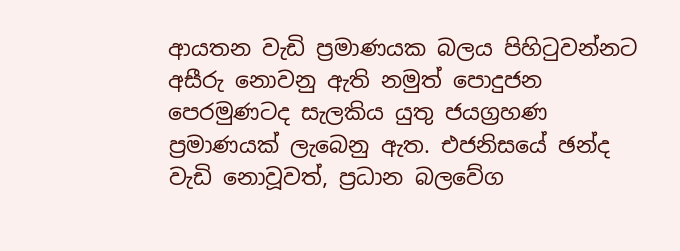ආයතන වැඩි ප්‍රමාණයක බලය පිහිටුවන්නට අසීරු නොවනු ඇති නමුත් පොදුජන පෙරමුණටද සැලකිය යුතු ජයග්‍රහණ ප්‍රමාණයක් ලැබෙනු ඇත. එජනිසයේ ඡන්ද වැඩි නොවූවත්, ප්‍රධාන බලවේග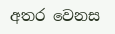අතර වෙනස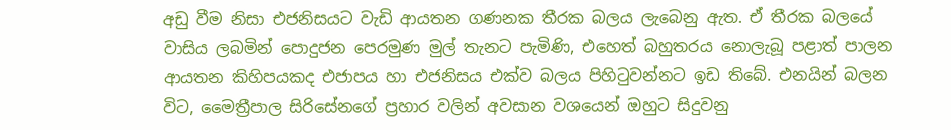අඩු වීම නිසා එජනිසයට වැඩි ආයතන ගණනක තීරක බලය ලැබෙනු ඇත. ඒ තීරක බලයේ වාසිය ලබමින් පොදුජන පෙරමුණ මුල් තැනට පැමිණි, එහෙත් බහුතරය නොලැබූ පළාත් පාලන ආයතන කිහිපයකද එජාපය හා එජනිසය එක්ව බලය පිහිටුවන්නට ඉඩ තිබේ. එනයින් බලන විට, මෛත්‍රීපාල සිරිසේනගේ ප්‍රහාර වලින් අවසාන වශයෙන් ඔහුට සිදුවනු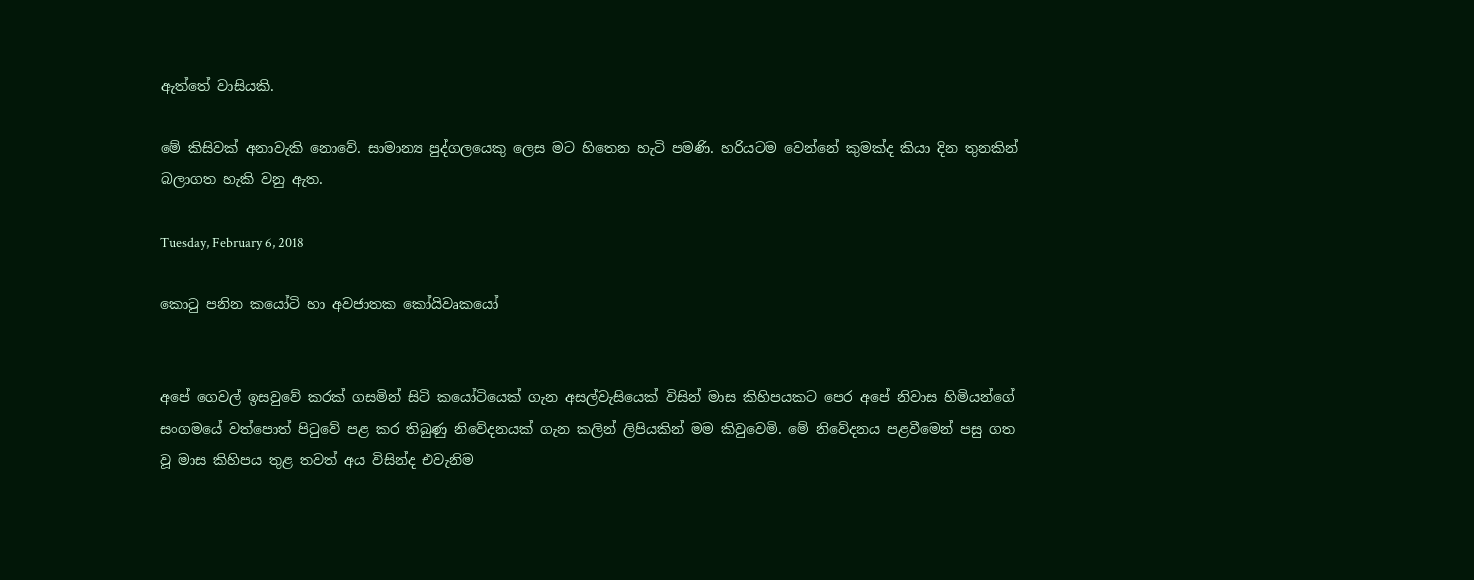ඇත්තේ වාසියකි.

මේ කිසිවක් අනාවැකි නොවේ. සාමාන්‍ය පුද්ගලයෙකු ලෙස මට හිතෙන හැටි පමණි. හරියටම වෙන්නේ කුමක්ද කියා දින තුනකින් බලාගත හැකි වනු ඇත.

Tuesday, February 6, 2018

කොටු පනින කයෝටි හා අවජාතක කෝයිවෘකයෝ


අපේ ගෙවල් ඉසවුවේ කරක් ගසමින් සිටි කයෝටියෙක් ගැන අසල්වැසියෙක් විසින් මාස කිහිපයකට පෙර අපේ නිවාස හිමියන්ගේ සංගමයේ වත්පොත් පිටුවේ පළ කර තිබුණු නිවේදනයක් ගැන කලින් ලිපියකින් මම කිවුවෙමි. මේ නිවේදනය පළවීමෙන් පසු ගත වූ මාස කිහිපය තුළ තවත් අය විසින්ද එවැනිම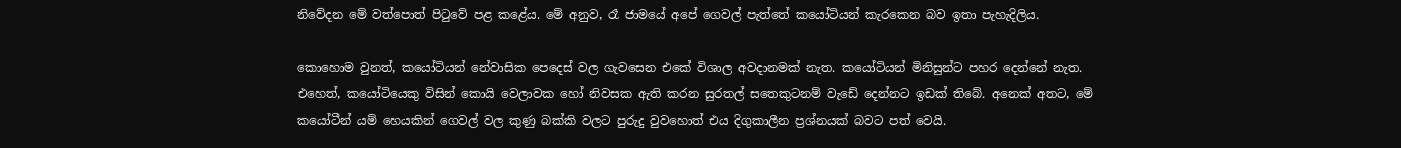නිවේදන මේ වත්පොත් පිටුවේ පළ කළේය. මේ අනුව, රෑ ජාමයේ අපේ ගෙවල් පැත්තේ කයෝටියන් කැරකෙන බව ඉතා පැහැදිලිය.

කොහොම වුනත්, කයෝටියන් නේවාසික පෙදෙස් වල ගැවසෙන එකේ විශාල අවදානමක් නැත. කයෝටියන් මිනිසුන්ට පහර දෙන්නේ නැත. එහෙත්, කයෝටියෙකු විසින් කොයි වෙලාවක හෝ නිවසක ඇති කරන සුරතල් සතෙකුටනම් වැඩේ දෙන්නට ඉඩක් තිබේ. අනෙක් අතට, මේ කයෝටීන් යම් හෙයකින් ගෙවල් වල කුණු බක්කි වලට පුරුදු වුවහොත් එය දිගුකාලීන ප්‍රශ්නයක් බවට පත් වෙයි.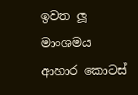ඉවත ලූ මාංශමය ආහාර කොටස්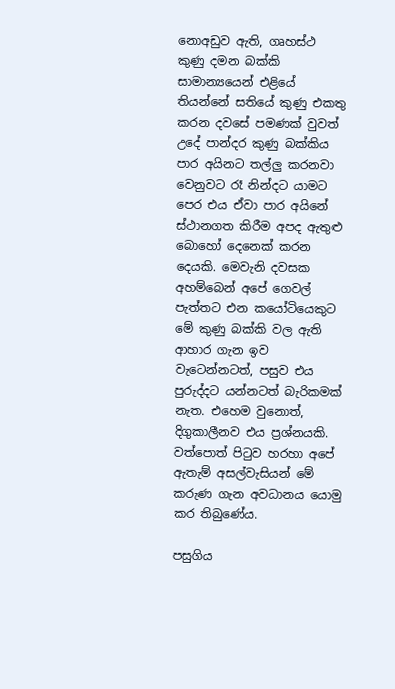නොඅඩුව ඇති, ගෘහස්ථ කුණු දමන බක්කි සාමාන්‍යයෙන් එළියේ තියන්නේ සතියේ කුණු එකතු කරන දවසේ පමණක් වුවත් උදේ පාන්දර කුණු බක්කිය පාර අයිනට තල්ලු කරනවා වෙනුවට රෑ නින්දට යාමට පෙර එය ඒවා පාර අයිනේ ස්ථානගත කිරීම අපද ඇතුළු බොහෝ දෙනෙක් කරන දෙයකි. මෙවැනි දවසක අහම්බෙන් අපේ ගෙවල් පැත්තට එන කයෝටියෙකුට මේ කුණු බක්කි වල ඇති ආහාර ගැන ඉව වැටෙන්නටත්, පසුව එය පුරුද්දට යන්නටත් බැරිකමක් නැත. එහෙම වුනොත්, දිගුකාලීනව එය ප්‍රශ්නයකි. වත්පොත් පිටුව හරහා අපේ ඇතැම් අසල්වැසියන් මේ කරුණ ගැන අවධානය යොමු කර තිබුණේය.

පසුගිය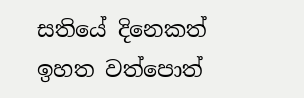සතියේ දිනෙකත් ඉහත වත්පොත්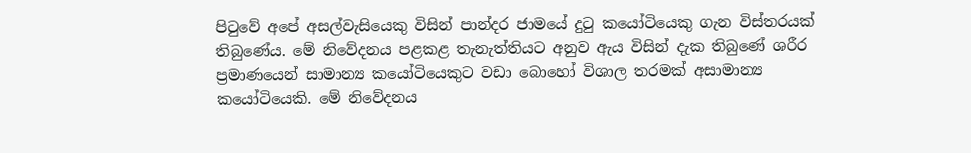පිටුවේ අපේ අසල්වැසියෙකු විසින් පාන්දර ජාමයේ දුටු කයෝටියෙකු ගැන විස්තරයක් තිබුණේය. මේ නිවේදනය පළකළ තැනැත්තියට අනුව ඇය විසින් දැක තිබුණේ ශරීර ප්‍රමාණයෙන් සාමාන්‍ය කයෝටියෙකුට වඩා බොහෝ විශාල තරමක් අසාමාන්‍ය කයෝටියෙකි. මේ නිවේදනය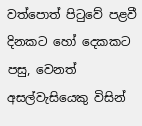වත්පොත් පිටුවේ පළවී දිනකට හෝ දෙකකට පසු, වෙනත් අසල්වැසියෙකු විසින්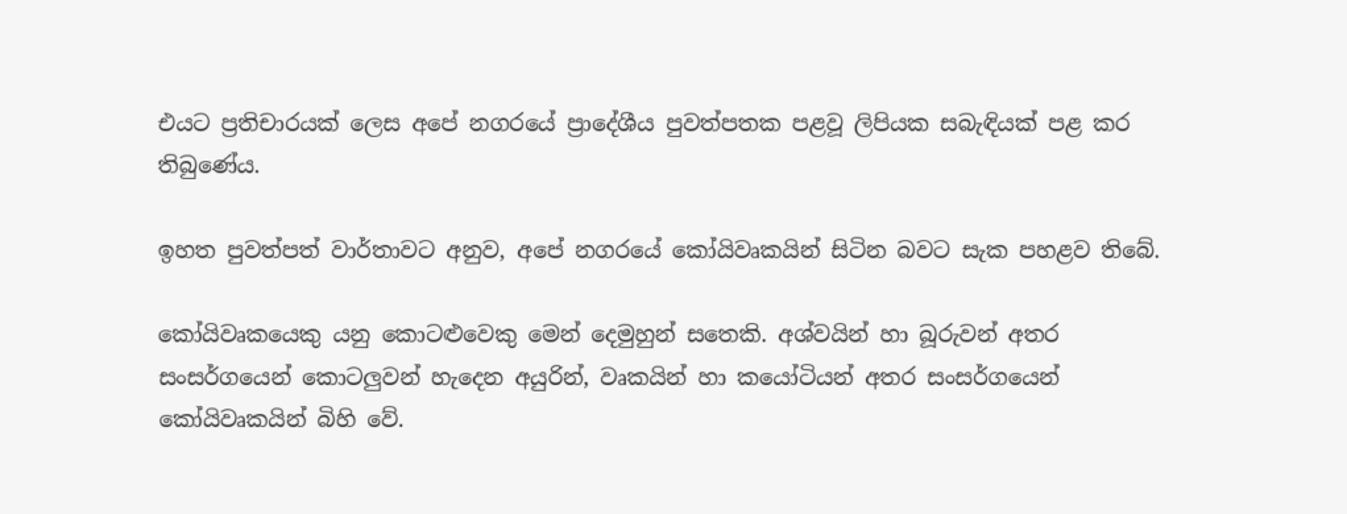එයට ප්‍රතිචාරයක් ලෙස අපේ නගරයේ ප්‍රාදේශීය පුවත්පතක පළවූ ලිපියක සබැඳියක් පළ කර තිබුණේය.

ඉහත පුවත්පත් වාර්තාවට අනුව, අපේ නගරයේ කෝයිවෘකයින් සිටින බවට සැක පහළව තිබේ.

කෝයිවෘකයෙකු යනු කොටළුවෙකු මෙන් දෙමුහුන් සතෙකි. අශ්වයින් හා බූරුවන් අතර සංසර්ගයෙන් කොටලුවන් හැදෙන අයුරින්, වෘකයින් හා කයෝටියන් අතර සංසර්ගයෙන් කෝයිවෘකයින් බිහි වේ.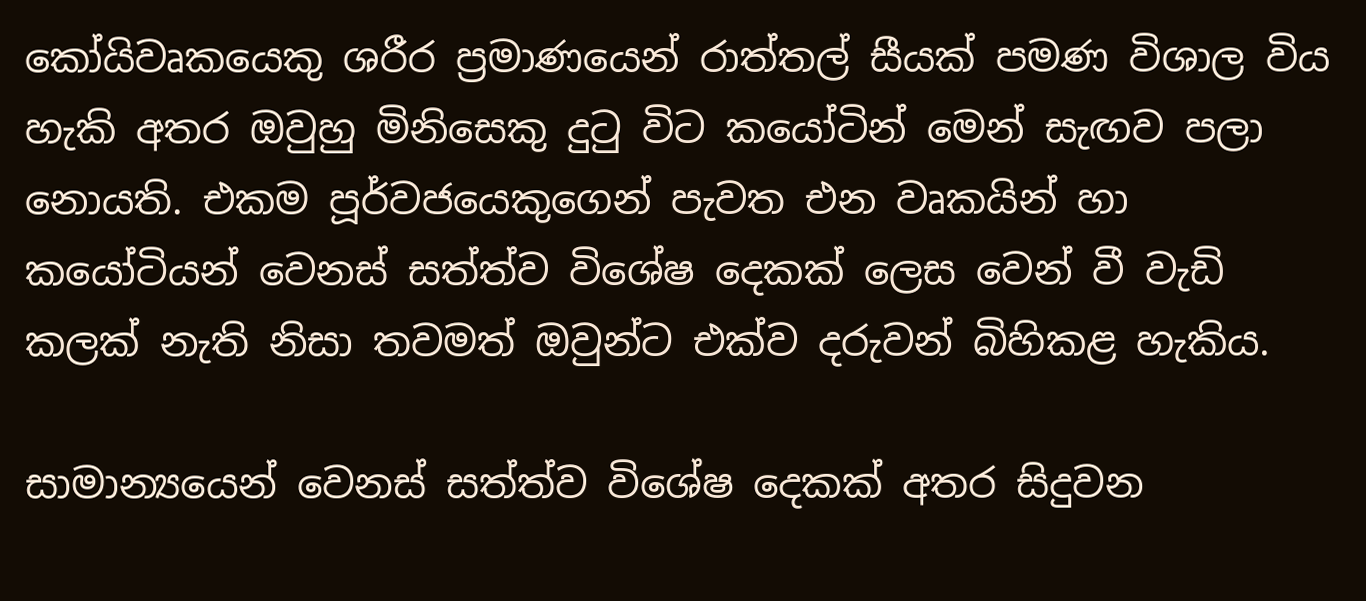කෝයිවෘකයෙකු ශරීර ප්‍රමාණයෙන් රාත්තල් සීයක් පමණ විශාල විය හැකි අතර ඔවුහු මිනිසෙකු දුටු විට කයෝටින් මෙන් සැඟව පලා නොයති. එකම පූර්වජයෙකුගෙන් පැවත එන වෘකයින් හා කයෝටියන් වෙනස් සත්ත්ව විශේෂ දෙකක් ලෙස වෙන් වී වැඩි කලක් නැති නිසා තවමත් ඔවුන්ට එක්ව දරුවන් බිහිකළ හැකිය.

සාමාන්‍යයෙන් වෙනස් සත්ත්ව විශේෂ දෙකක් අතර සිදුවන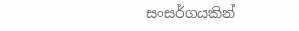සංසර්ගයකින්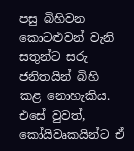පසු බිහිවන කොටළුවන් වැනි සතුන්ට සරු ජනිතයින් බිහි කළ නොහැකිය. එසේ වුවත්, කෝයිවෘකයින්ට ඒ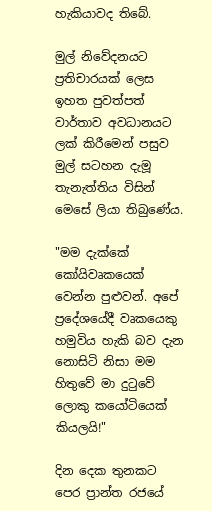හැකියාවද තිබේ.

මුල් නිවේදනයට ප්‍රතිචාරයක් ලෙස ඉහත පුවත්පත් වාර්තාව අවධානයට ලක් කිරීමෙන් පසුව මුල් සටහන දැමූ තැනැත්තිය විසින් මෙසේ ලියා තිබුණේය.

"මම දැක්කේ කෝයිවෘකයෙක් වෙන්න පුළුවන්. අපේ ප්‍රදේශයේදී වෘකයෙකු හමුවිය හැකි බව දැන නොසිටි නිසා මම හිතුවේ මා දුටුවේ ලොකු කයෝටියෙක් කියලයි!"

දින දෙක තුනකට පෙර ප්‍රාන්ත රජයේ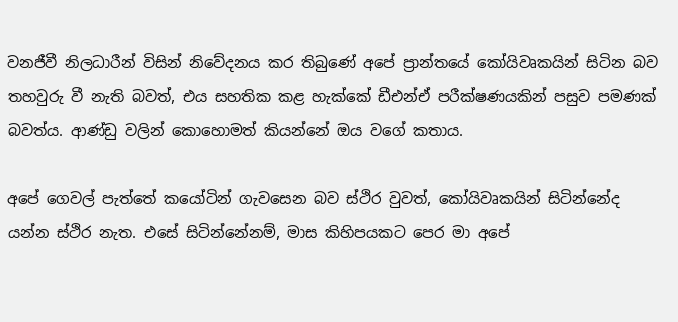වනජීවී නිලධාරීන් විසින් නිවේදනය කර තිබුණේ අපේ ප්‍රාන්තයේ කෝයිවෘකයින් සිටින බව තහවුරු වී නැති බවත්, එය සහතික කළ හැක්කේ ඩීඑන්ඒ පරීක්ෂණයකින් පසුව පමණක් බවත්ය. ආණ්ඩු වලින් කොහොමත් කියන්නේ ඔය වගේ කතාය.

අපේ ගෙවල් පැත්තේ කයෝටින් ගැවසෙන බව ස්ථිර වුවත්, කෝයිවෘකයින් සිටින්නේද යන්න ස්ථිර නැත. එසේ සිටින්නේනම්, මාස කිහිපයකට පෙර මා අපේ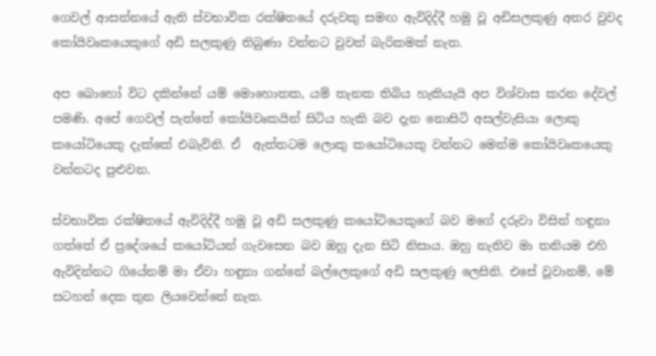ගෙවල් ආසන්නයේ ඇති ස්වභාවික රක්ෂිතයේ දරුවකු සමඟ ඇවිදිද්දී හමු වූ අඩිසලකුණු අතර වුවද කෝයිවෘකයෙකුගේ අඩි සලකුණු තිබුණා වන්නට වුවත් බැරිකමක් නැත.

අප බොහෝ විට දකින්නේ යම් මොහොතක, යම් තැනක තිබිය හැකියැයි අප විශ්වාස කරන දේවල් පමණි. අපේ ගෙවල් පැත්තේ කෝයිවෘකයින් සිටිය හැකි බව දැන නොසිටි අසල්වැසියා ලොකු කයෝටියෙකු දැක්කේ එබැවිනි. ඒ  ඇත්තටම ලොකු කයෝටියෙකු වන්නට මෙන්ම කෝයිවෘකයෙකු වන්නටද පුළුවන.

ස්වභාවික රක්ෂිතයේ ඇවිදිද්දී හමු වූ අඩි සලකුණු කයෝටියෙකුගේ බව මගේ දරුවා විසින් හඳුනා ගත්තේ ඒ ප්‍රදේශයේ කයෝටියන් ගැවසෙන බව ඔහු දැන සිටි නිසාය. ඔහු නැතිව මා තනියම එහි ඇවිදින්නට ගියේනම් මා ඒවා හඳුනා ගන්නේ බල්ලෙකුගේ අඩි සලකුණු ලෙසිනි. එසේ වූවානම්, මේ සටහන් දෙක තුන ලියවෙන්නේ නැත.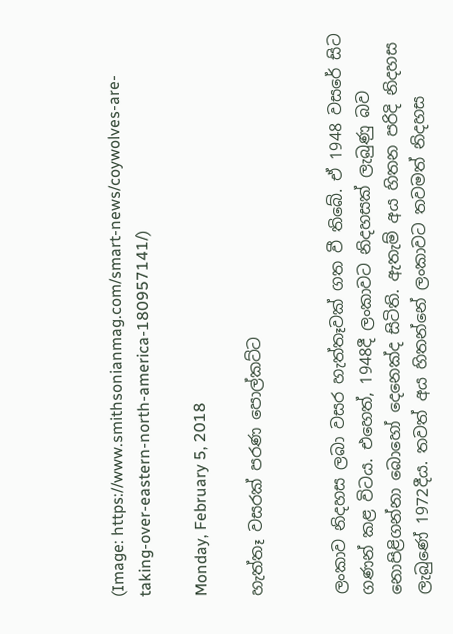(Image: https://www.smithsonianmag.com/smart-news/coywolves-are-taking-over-eastern-north-america-180957141/)

Monday, February 5, 2018

හැත්තෑ වසරක් පරණ පොල්කට්ට


ලංකාව නිදහස ලබා වසර හැත්තෑවක් ගත වී තිබේ. ඒ 1948 වසරේ සිට ගණන් කළ විටය. එහෙත්, 1948දී ලංකාවට නිදහසක් ලැබුණු බව නොපිළිගන්නා බොහෝ දෙනෙක්ද සිටිති. ඇතැම් අය හිතන පරිදි නිදහස ලැබුණේ 1972දීය. තවත් අය හිතන්නේ ලංකාවට තවමත් නිදහස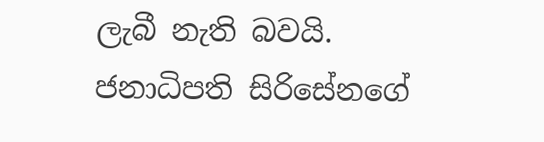ලැබී නැති බවයි. ජනාධිපති සිරිසේනගේ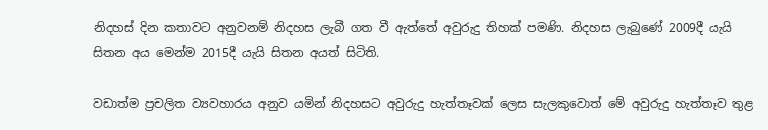නිදහස් දින කතාවට අනුවනම් නිදහස ලැබී ගත වී ඇත්තේ අවුරුදු තිහක් පමණි. නිදහස ලැබුණේ 2009දී යැයි සිතන අය මෙන්ම 2015දී යැයි සිතන අයත් සිටිති.

වඩාත්ම ප්‍රචලිත ව්‍යවහාරය අනුව යමින් නිදහසට අවුරුදු හැත්තෑවක් ලෙස සැලකුවොත් මේ අවුරුදු හැත්තෑව තුළ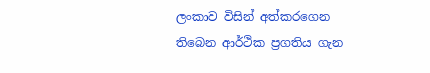ලංකාව විසින් අත්කරගෙන තිබෙන ආර්ථික ප්‍රගතිය ගැන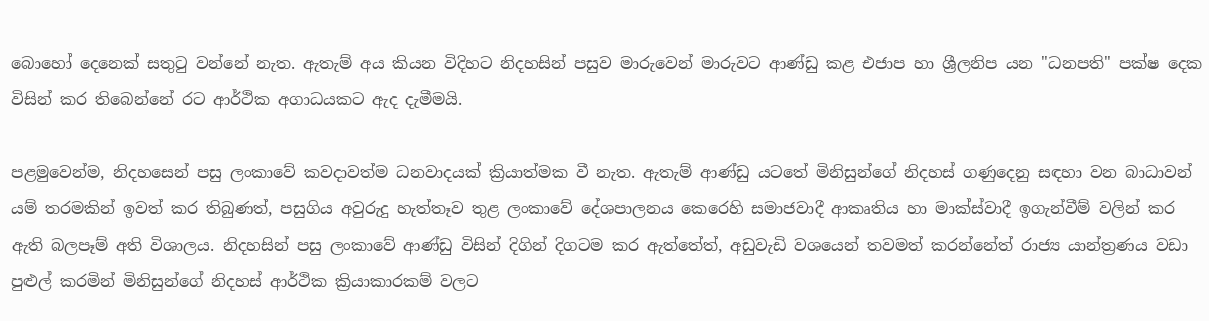බොහෝ දෙනෙක් සතුටු වන්නේ නැත. ඇතැම් අය කියන විදිහට නිදහසින් පසුව මාරුවෙන් මාරුවට ආණ්ඩු කළ එජාප හා ශ්‍රීලනිප යන "ධනපති" පක්ෂ දෙක විසින් කර තිබෙන්නේ රට ආර්ථික අගාධයකට ඇද දැමීමයි.

පළමුවෙන්ම, නිදහසෙන් පසු ලංකාවේ කවදාවත්ම ධනවාදයක් ක්‍රියාත්මක වී නැත. ඇතැම් ආණ්ඩු යටතේ මිනිසුන්ගේ නිදහස් ගණුදෙනු සඳහා වන බාධාවන් යම් තරමකින් ඉවත් කර තිබුණත්, පසුගිය අවුරුදු හැත්තෑව තුළ ලංකාවේ දේශපාලනය කෙරෙහි සමාජවාදී ආකෘතිය හා මාක්ස්වාදී ඉගැන්වීම් වලින් කර ඇති බලපෑම් අති විශාලය. නිදහසින් පසු ලංකාවේ ආණ්ඩු විසින් දිගින් දිගටම කර ඇත්තේත්, අඩුවැඩි වශයෙන් තවමත් කරන්නේත් රාජ්‍ය යාන්ත්‍රණය වඩා පුළුල් කරමින් මිනිසුන්ගේ නිදහස් ආර්ථික ක්‍රියාකාරකම් වලට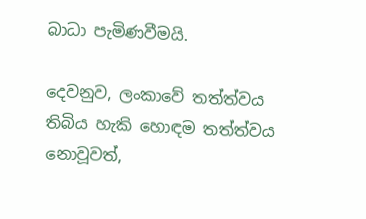බාධා පැමිණවීමයි.

දෙවනුව, ලංකාවේ තත්ත්වය තිබිය හැකි හොඳම තත්ත්වය නොවූවත්,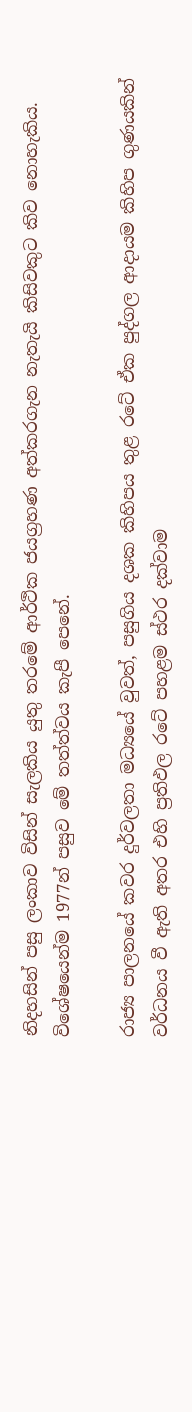නිදහසින් පසු ලංකාව විසින් සැලකිය යුතු තරමේ ආර්ථික ජයග්‍රහණ අත්කරගැන නැතැයි කිසිවකුට කිව නොහැකිය. විශේෂයෙන්ම 1977න් පසුව මේ තත්ත්වය කැපී පෙනේ.

රාජ්‍ය පාලනයේ කවර දුර්වලතා මධ්‍යයේ වුවත්, පසුගිය දශක කිහිපය තුළ රටේ ඒක පුද්ගල ආදායම කිහිප ගුණයකින් වර්ධනය වී ඇති අතර එහි ප්‍රතිඵල රටේ පහළම ස්ථර දක්වාම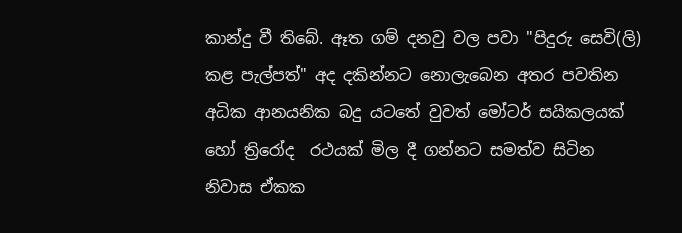කාන්දු වී තිබේ. ඈත ගම් දනවු වල පවා "පිදුරු සෙවි(ලි) කළ පැල්පත්" අද දකින්නට නොලැබෙන අතර පවතින අධික ආනයනික බදු යටතේ වුවත් මෝටර් සයිකලයක් හෝ ත්‍රිරෝද  රථයක් මිල දී ගන්නට සමත්ව සිටින නිවාස ඒකක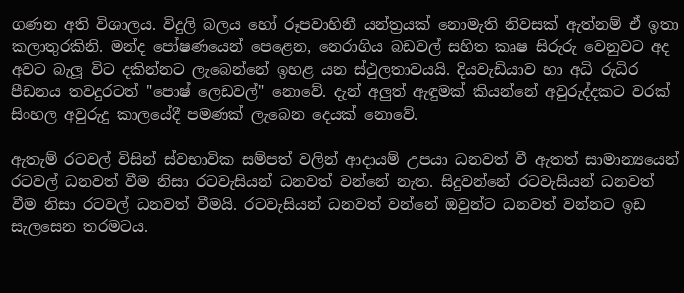ගණන අති විශාලය. විදුලි බලය හෝ රූපවාහිනී යන්ත්‍රයක් නොමැති නිවසක් ඇත්නම් ඒ ඉතා කලාතුරකිනි. මන්ද පෝෂණයෙන් පෙළෙන, නෙරාගිය බඩවල් සහිත කෘෂ සිරුරු වෙනුවට අද අවට බැලූ විට දකින්නට ලැබෙන්නේ ඉහළ යන ස්ථුලතාවයයි. දියවැඩියාව හා අධි රුධිර පීඩනය තවදුරටත් "පොෂ් ලෙඩවල්" නොවේ. දැන් අලුත් ඇඳුමක් කියන්නේ අවුරුද්දකට වරක් සිංහල අවුරුදු කාලයේදී පමණක් ලැබෙන දෙයක් නොවේ.

ඇතැම් රටවල් විසින් ස්වභාවික සම්පත් වලින් ආදායම් උපයා ධනවත් වී ඇතත් සාමාන්‍යයෙන් රටවල් ධනවත් වීම නිසා රටවැසියන් ධනවත් වන්නේ නැත. සිදුවන්නේ රටවැසියන් ධනවත් වීම නිසා රටවල් ධනවත් වීමයි. රටවැසියන් ධනවත් වන්නේ ඔවුන්ට ධනවත් වන්නට ඉඩ සැලසෙන තරමටය.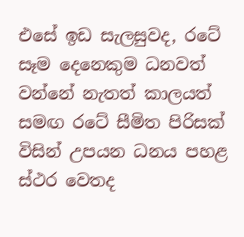එසේ ඉඩ සැලසුවද, රටේ සෑම දෙනෙකුම ධනවත් වන්නේ නැතත් කාලයත් සමඟ රටේ සීමිත පිරිසක් විසින් උපයන ධනය පහළ ස්ථර වෙතද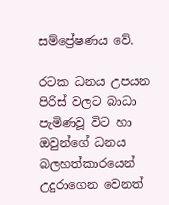සම්ප්‍රේෂණය වේ.

රටක ධනය උපයන පිරිස් වලට බාධා පැමිණවූ විට හා ඔවුන්ගේ ධනය බලහත්කාරයෙන් උදුරාගෙන වෙනත්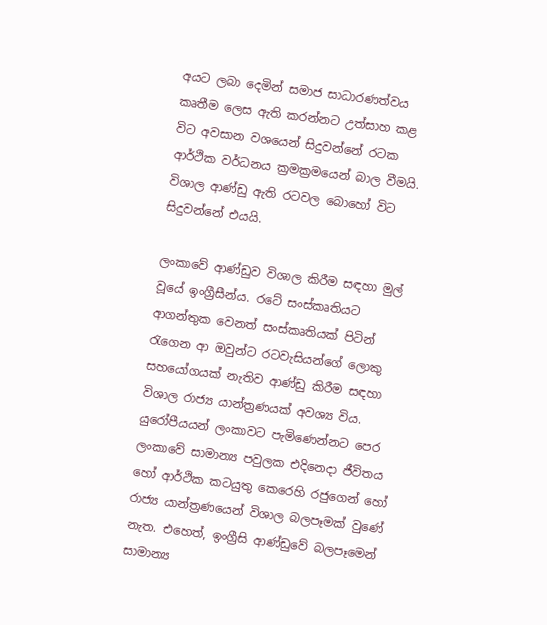අයට ලබා දෙමින් සමාජ සාධාරණත්වය කෘතීම ලෙස ඇති කරන්නට උත්සාහ කළ විට අවසාන වශයෙන් සිදුවන්නේ රටක ආර්ථික වර්ධනය ක්‍රමක්‍රමයෙන් බාල වීමයි. විශාල ආණ්ඩු ඇති රටවල බොහෝ විට සිදුවන්නේ එයයි.

ලංකාවේ ආණ්ඩුව විශාල කිරීම සඳහා මුල් වූයේ ඉංග්‍රීසීන්ය. රටේ සංස්කෘතියට ආගන්තුක වෙනත් සංස්කෘතියක් පිටින් රැගෙන ආ ඔවුන්ට රටවැසියන්ගේ ලොකු සහයෝගයක් නැතිව ආණ්ඩු කිරීම සඳහා විශාල රාජ්‍ය යාන්ත්‍රණයක් අවශ්‍ය විය. යුරෝපීයයන් ලංකාවට පැමිණෙන්නට පෙර ලංකාවේ සාමාන්‍ය පවුලක එදිනෙදා ජීවිතය හෝ ආර්ථික කටයුතු කෙරෙහි රජුගෙන් හෝ රාජ්‍ය යාන්ත්‍රණයෙන් විශාල බලපෑමක් වුණේ නැත. එහෙත්, ඉංග්‍රීසි ආණ්ඩුවේ බලපෑමෙන් සාමාන්‍ය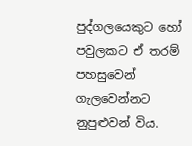පුද්ගලයෙකුට හෝ පවුලකට ඒ තරම් පහසුවෙන් ගැලවෙන්නට නුපුළුවන් විය.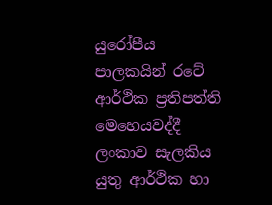යුරෝපීය පාලකයින් රටේ ආර්ථික ප්‍රතිපත්ති මෙහෙයවද්දී ලංකාව සැලකිය යුතු ආර්ථික හා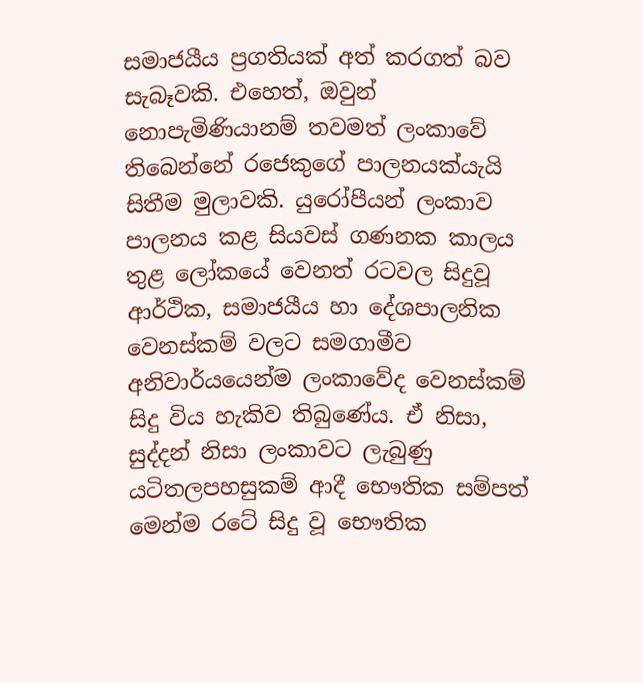සමාජයීය ප්‍රගතියක් අත් කරගත් බව සැබෑවකි. එහෙත්, ඔවුන් නොපැමිණියානම් තවමත් ලංකාවේ තිබෙන්නේ රජෙකුගේ පාලනයක්යැයි සිතීම මුලාවකි. යුරෝපීයන් ලංකාව පාලනය කළ සියවස් ගණනක කාලය තුළ ලෝකයේ වෙනත් රටවල සිදුවූ ආර්ථික, සමාජයීය හා දේශපාලනික වෙනස්කම් වලට සමගාමීව අනිවාර්යයෙන්ම ලංකාවේද වෙනස්කම් සිදු විය හැකිව තිබුණේය. ඒ නිසා, සුද්දන් නිසා ලංකාවට ලැබුණු යටිතලපහසුකම් ආදී භෞතික සම්පත් මෙන්ම රටේ සිදු වූ භෞතික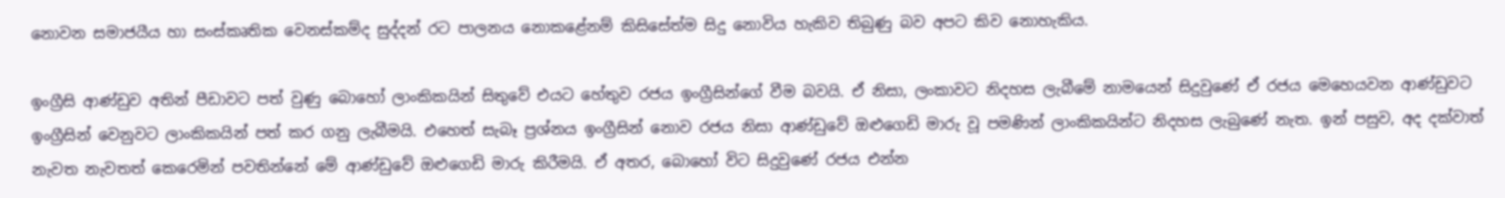නොවන සමාජයීය හා සංස්කෘතික වෙනස්කම්ද සුද්දන් රට පාලනය නොකළේනම් කිසිසේත්ම සිදු නොවිය හැකිව තිබුණු බව අපට කිව නොහැකිය.

ඉංග්‍රීසි ආණ්ඩුව අතින් පීඩාවට පත් වුණු බොහෝ ලාංකිකයින් සිතුවේ එයට හේතුව රජය ඉංග්‍රීසින්ගේ වීම බවයි. ඒ නිසා, ලංකාවට නිදහස ලැබීමේ නාමයෙන් සිදුවුණේ ඒ රජය මෙහෙයවන ආණ්ඩුවට ඉංග්‍රීසින් වෙනුවට ලාංකිකයින් පත් කර ගනු ලැබීමයි. එහෙත් සැබෑ ප්‍රශ්නය ඉංග්‍රීසින් නොව රජය නිසා ආණ්ඩුවේ ඔළුගෙඩි මාරු වූ පමණින් ලාංකිකයින්ට නිදහස ලැබුණේ නැත. ඉන් පසුව, අද දක්වාත් නැවත නැවතත් කෙරෙමින් පවතින්නේ මේ ආණ්ඩුවේ ඔළුගෙඩි මාරු කිරීමයි. ඒ අතර, බොහෝ විට සිදුවුණේ රජය එන්න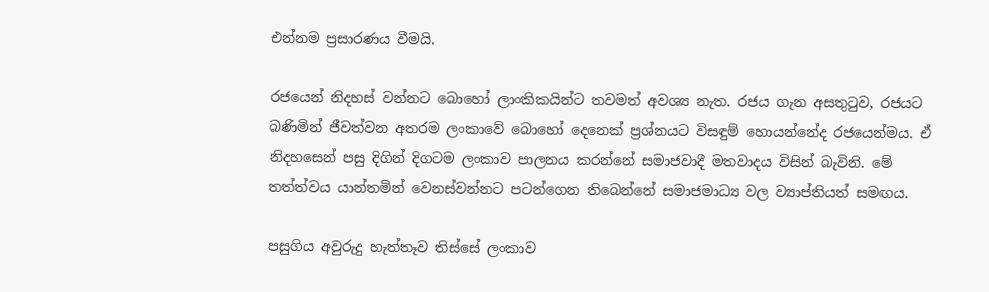එන්නම ප්‍රසාරණය වීමයි.

රජයෙන් නිදහස් වන්නට බොහෝ ලාංකිකයින්ට තවමත් අවශ්‍ය නැත. රජය ගැන අසතුටුව, රජයට බණිමින් ජීවත්වන අතරම ලංකාවේ බොහෝ දෙනෙක් ප්‍රශ්නයට විසඳුම් හොයන්නේද රජයෙන්මය. ඒ නිදහසෙන් පසු දිගින් දිගටම ලංකාව පාලනය කරන්නේ සමාජවාදී මතවාදය විසින් බැවිනි. මේ තත්ත්වය යාන්තමින් වෙනස්වන්නට පටන්ගෙන තිබෙන්නේ සමාජමාධ්‍ය වල ව්‍යාප්තියත් සමඟය.

පසුගිය අවුරුදු හැත්තෑව තිස්සේ ලංකාව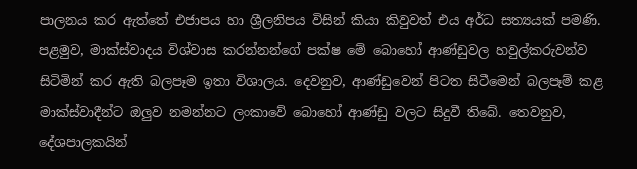පාලනය කර ඇත්තේ එජාපය හා ශ්‍රීලනිපය විසින් කියා කිවුවත් එය අර්ධ සත්‍යයක් පමණි. පළමුව, මාක්ස්වාදය විශ්වාස කරන්නන්ගේ පක්ෂ මේ බොහෝ ආණ්ඩුවල හවුල්කරුවන්ව සිටිමින් කර ඇති බලපෑම ඉතා විශාලය. දෙවනුව, ආණ්ඩුවෙන් පිටත සිටීමෙන් බලපෑම් කළ මාක්ස්වාදීන්ට ඔලුව නමන්නට ලංකාවේ බොහෝ ආණ්ඩු වලට සිදුවී තිබේ. තෙවනුව, දේශපාලකයින්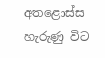අතළොස්ස හැරුණු විට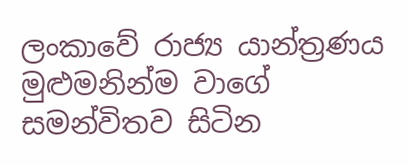ලංකාවේ රාජ්‍ය යාන්ත්‍රණය මුළුමනින්ම වාගේ සමන්විතව සිටින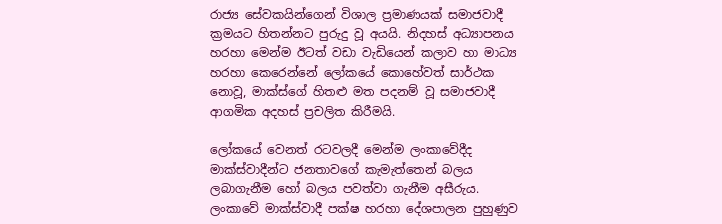රාජ්‍ය සේවකයින්ගෙන් විශාල ප්‍රමාණයක් සමාජවාදී ක්‍රමයට හිතන්නට පුරුදු වූ අයයි. නිදහස් අධ්‍යාපනය හරහා මෙන්ම ඊටත් වඩා වැඩියෙන් කලාව හා මාධ්‍ය හරහා කෙරෙන්නේ ලෝකයේ කොහේවත් සාර්ථක නොවූ, මාක්ස්ගේ හිතළු මත පදනම් වූ සමාජවාදී ආගමික අදහස් ප්‍රචලිත කිරීමයි.

ලෝකයේ වෙනත් රටවලදී මෙන්ම ලංකාවේදීද මාක්ස්වාදීන්ට ජනතාවගේ කැමැත්තෙන් බලය ලබාගැනීම හෝ බලය පවත්වා ගැනීම අසීරුය. ලංකාවේ මාක්ස්වාදී පක්ෂ හරහා දේශපාලන පුහුණුව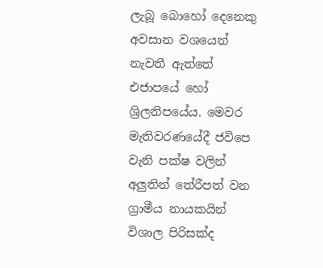ලැබූ බොහෝ දෙනෙකු අවසාන වශයෙන් නැවතී ඇත්තේ එජාපයේ හෝ ශ්‍රිලනිපයේය. මෙවර මැතිවරණයේදී ජවිපෙ වැනි පක්ෂ වලින් අලුතින් තේරීපත් වන ග්‍රාමීය නායකයින් විශාල පිරිසක්ද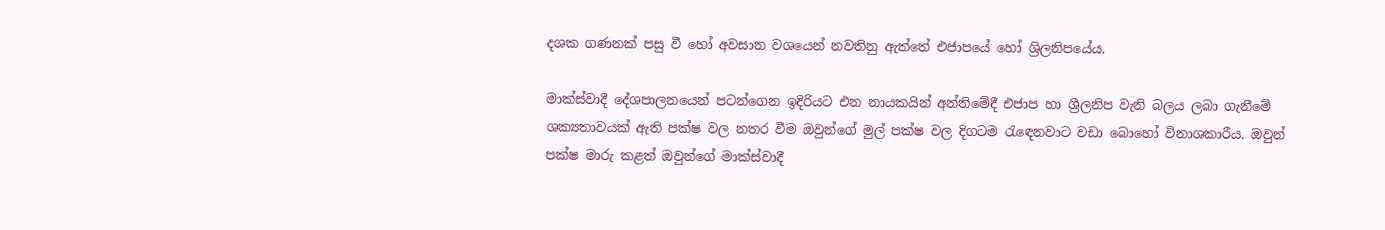දශක ගණනක් පසු වී හෝ අවසාන වශයෙන් නවතිනු ඇත්තේ එජාපයේ හෝ ශ්‍රිලනිපයේය.

මාක්ස්වාදී දේශපාලනයෙන් පටන්ගෙන ඉදිරියට එන නායකයින් අන්තිමේදී එජාප හා ශ්‍රීලනිප වැනි බලය ලබා ගැනීමේ ශක්‍යතාවයක් ඇති පක්ෂ වල නතර වීම ඔවුන්ගේ මුල් පක්ෂ වල දිගටම රැඳෙනවාට වඩා බොහෝ විනාශකාරීය. ඔවුන් පක්ෂ මාරු කළත් ඔවුන්ගේ මාක්ස්වාදී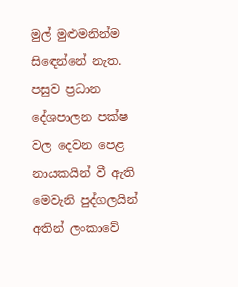මුල් මුළුමනින්ම සිඳෙන්නේ නැත. පසුව ප්‍රධාන දේශපාලන පක්ෂ වල දෙවන පෙළ නායකයින් වී ඇති මෙවැනි පුද්ගලයින් අතින් ලංකාවේ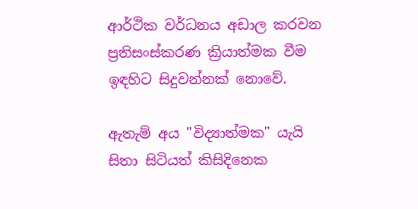ආර්ථික වර්ධනය අඩාල කරවන ප්‍රතිසංස්කරණ ක්‍රියාත්මක වීම ඉඳහිට සිදුවන්නක් නොවේ.

ඇතැම් අය "විද්‍යාත්මක" යැයි සිතා සිටියත් කිසිදිනෙක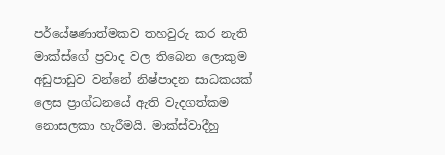පර්යේෂණාත්මකව තහවුරු කර නැති මාක්ස්ගේ ප්‍රවාද වල තිබෙන ලොකුම අඩුපාඩුව වන්නේ නිෂ්පාදන සාධකයක් ලෙස ප්‍රාග්ධනයේ ඇති වැදගත්කම නොසලකා හැරීමයි. මාක්ස්වාදීහු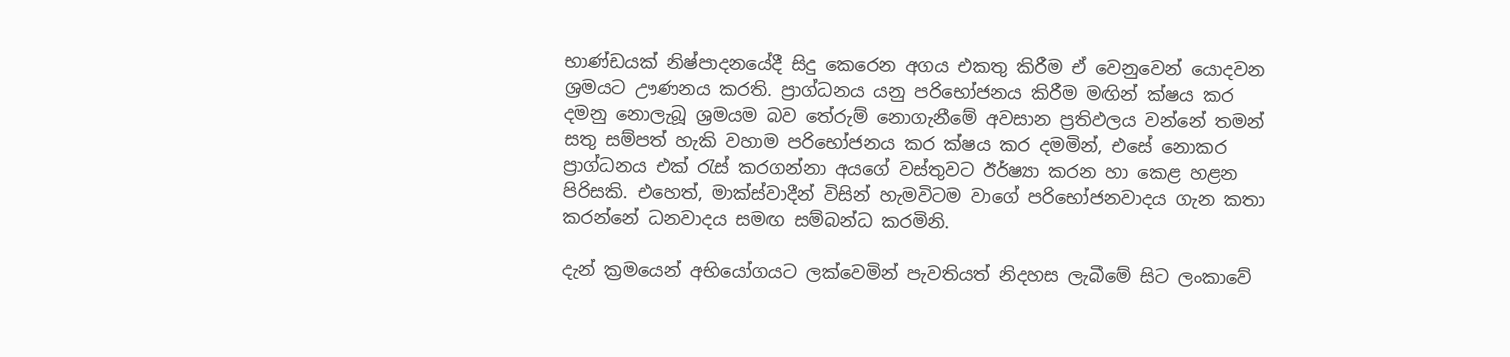භාණ්ඩයක් නිෂ්පාදනයේදී සිදු කෙරෙන අගය එකතු කිරීම ඒ වෙනුවෙන් යොදවන ශ්‍රමයට ඌණනය කරති. ප්‍රාග්ධනය යනු පරිභෝජනය කිරීම මඟින් ක්ෂය කර දමනු නොලැබූ ශ්‍රමයම බව තේරුම් නොගැනීමේ අවසාන ප්‍රතිඵලය වන්නේ තමන් සතු සම්පත් හැකි වහාම පරිභෝජනය කර ක්ෂය කර දමමින්, එසේ නොකර ප්‍රාග්ධනය එක් රැස් කරගන්නා අයගේ වස්තුවට ඊර්ෂ්‍යා කරන හා කෙළ හළන පිරිසකි. එහෙත්, මාක්ස්වාදීන් විසින් හැමවිටම වාගේ පරිභෝජනවාදය ගැන කතා කරන්නේ ධනවාදය සමඟ සම්බන්ධ කරමිනි.

දැන් ක්‍රමයෙන් අභියෝගයට ලක්වෙමින් පැවතියත් නිදහස ලැබීමේ සිට ලංකාවේ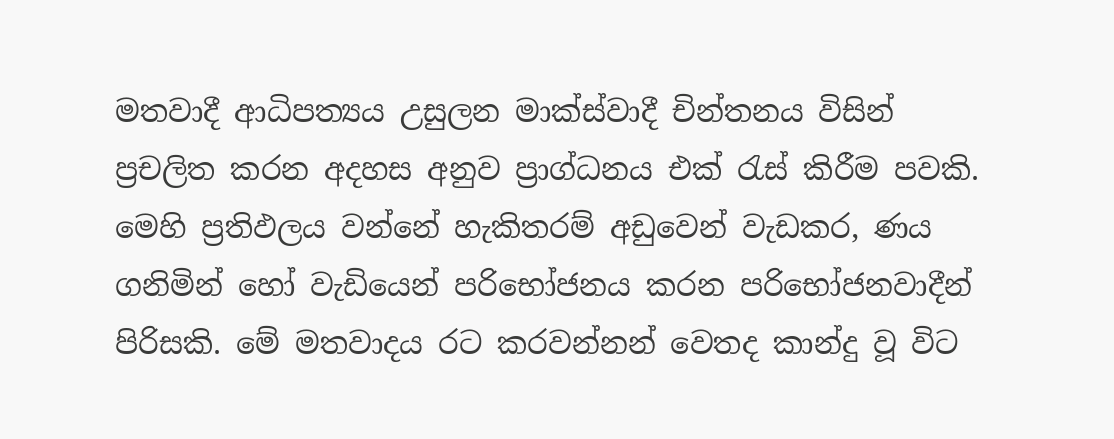මතවාදී ආධිපත්‍යය උසුලන මාක්ස්වාදී චින්තනය විසින් ප්‍රචලිත කරන අදහස අනුව ප්‍රාග්ධනය එක් රැස් කිරීම පවකි. මෙහි ප්‍රතිඵලය වන්නේ හැකිතරම් අඩුවෙන් වැඩකර, ණය ගනිමින් හෝ වැඩියෙන් පරිභෝජනය කරන පරිභෝජනවාදීන් පිරිසකි. මේ මතවාදය රට කරවන්නන් වෙතද කාන්දු වූ විට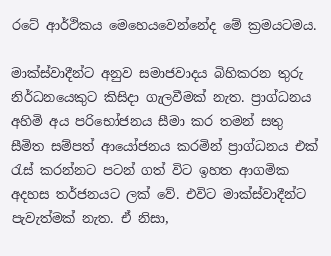රටේ ආර්ථිකය මෙහෙයවෙන්නේද මේ ක්‍රමයටමය.

මාක්ස්වාදීන්ට අනුව සමාජවාදය බිහිකරන තුරු නිර්ධනයෙකුට කිසිදා ගැලවීමක් නැත. ප්‍රාග්ධනය අහිමි අය පරිභෝජනය සීමා කර තමන් සතු සීමිත සම්පත් ආයෝජනය කරමින් ප්‍රාග්ධනය එක් රැස් කරන්නට පටන් ගත් විට ඉහත ආගමික අදහස තර්ජනයට ලක් වේ. එවිට මාක්ස්වාදීන්ට පැවැත්මක් නැත. ඒ නිසා,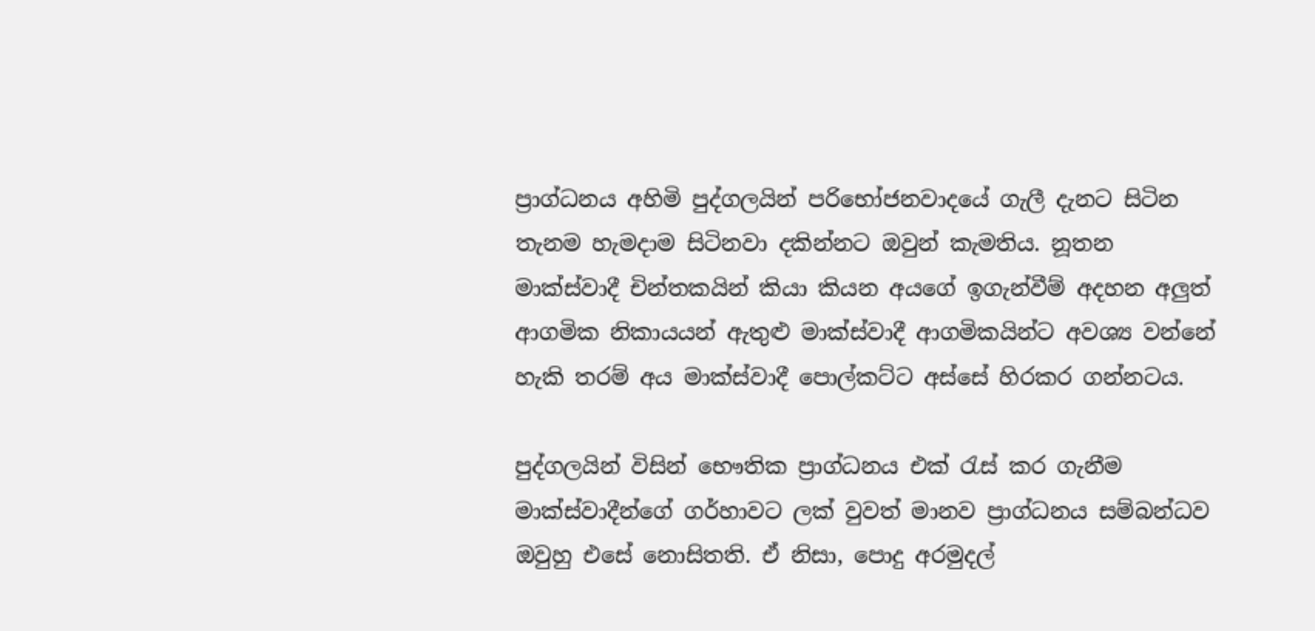ප්‍රාග්ධනය අහිමි පුද්ගලයින් පරිභෝජනවාදයේ ගැලී දැනට සිටින තැනම හැමදාම සිටිනවා දකින්නට ඔවුන් කැමතිය. නූතන මාක්ස්වාදී චින්තකයින් කියා කියන අයගේ ඉගැන්වීම් අදහන අලුත් ආගමික නිකායයන් ඇතුළු මාක්ස්වාදී ආගමිකයින්ට අවශ්‍ය වන්නේ හැකි තරම් අය මාක්ස්වාදී පොල්කට්ට අස්සේ හිරකර ගන්නටය.

පුද්ගලයින් විසින් භෞතික ප්‍රාග්ධනය එක් රැස් කර ගැනීම මාක්ස්වාදීන්ගේ ගර්හාවට ලක් වුවත් මානව ප්‍රාග්ධනය සම්බන්ධව ඔවුහු එසේ නොසිතති. ඒ නිසා, පොදු අරමුදල්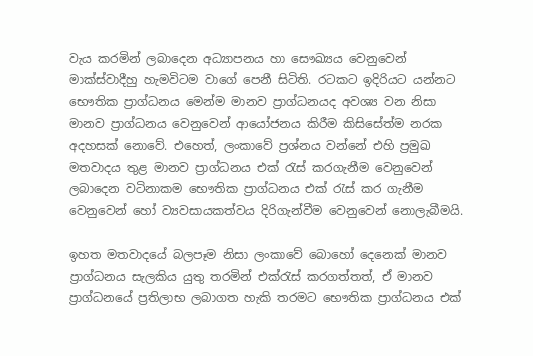වැය කරමින් ලබාදෙන අධ්‍යාපනය හා සෞඛ්‍යය වෙනුවෙන් මාක්ස්වාදීහු හැමවිටම වාගේ පෙනී සිටිති. රටකට ඉදිරියට යන්නට භෞතික ප්‍රාග්ධනය මෙන්ම මානව ප්‍රාග්ධනයද අවශ්‍ය වන නිසා මානව ප්‍රාග්ධනය වෙනුවෙන් ආයෝජනය කිරීම කිසිසේත්ම නරක අදහසක් නොවේ. එහෙත්, ලංකාවේ ප්‍රශ්නය වන්නේ එහි ප්‍රමුඛ මතවාදය තුළ මානව ප්‍රාග්ධනය එක් රැස් කරගැනීම වෙනුවෙන් ලබාදෙන වටිනාකම භෞතික ප්‍රාග්ධනය එක් රැස් කර ගැනීම වෙනුවෙන් හෝ ව්‍යවසායකත්වය දිරිගැන්වීම වෙනුවෙන් නොලැබීමයි.

ඉහත මතවාදයේ බලපෑම නිසා ලංකාවේ බොහෝ දෙනෙක් මානව ප්‍රාග්ධනය සැලකිය යුතු තරමින් එක්රැස් කරගත්තත්, ඒ මානව ප්‍රාග්ධනයේ ප්‍රතිලාභ ලබාගත හැකි තරමට භෞතික ප්‍රාග්ධනය එක්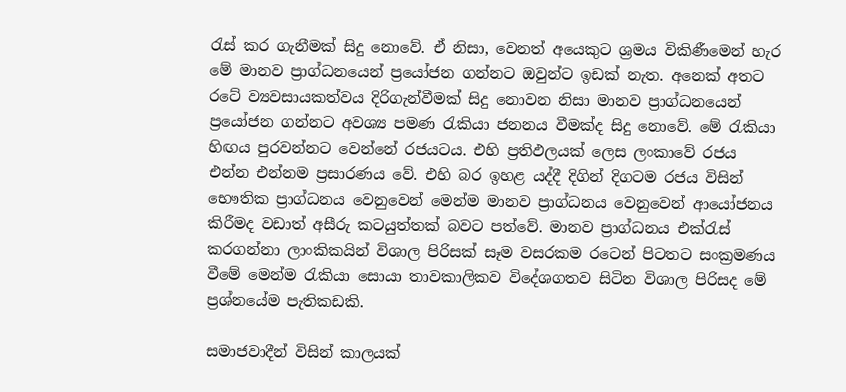රැස් කර ගැනීමක් සිදු නොවේ. ඒ නිසා, වෙනත් අයෙකුට ශ්‍රමය විකිණීමෙන් හැර මේ මානව ප්‍රාග්ධනයෙන් ප්‍රයෝජන ගන්නට ඔවුන්ට ඉඩක් නැත. අනෙක් අතට රටේ ව්‍යවසායකත්වය දිරිගැන්වීමක් සිදු නොවන නිසා මානව ප්‍රාග්ධනයෙන් ප්‍රයෝජන ගන්නට අවශ්‍ය පමණ රැකියා ජනනය වීමක්ද සිදු නොවේ. මේ රැකියා හිඟය පුරවන්නට වෙන්නේ රජයටය. එහි ප්‍රතිඵලයක් ලෙස ලංකාවේ රජය එන්න එන්නම ප්‍රසාරණය වේ. එහි බර ඉහළ යද්දී දිගින් දිගටම රජය විසින් භෞතික ප්‍රාග්ධනය වෙනුවෙන් මෙන්ම මානව ප්‍රාග්ධනය වෙනුවෙන් ආයෝජනය කිරීමද වඩාත් අසීරු කටයුත්තක් බවට පත්වේ. මානව ප්‍රාග්ධනය එක්රැස් කරගන්නා ලාංකිකයින් විශාල පිරිසක් සෑම වසරකම රටෙන් පිටතට සංක්‍රමණය වීමේ මෙන්ම රැකියා සොයා තාවකාලිකව විදේශගතව සිටින විශාල පිරිසද මේ ප්‍රශ්නයේම පැතිකඩකි.

සමාජවාදීන් විසින් කාලයක්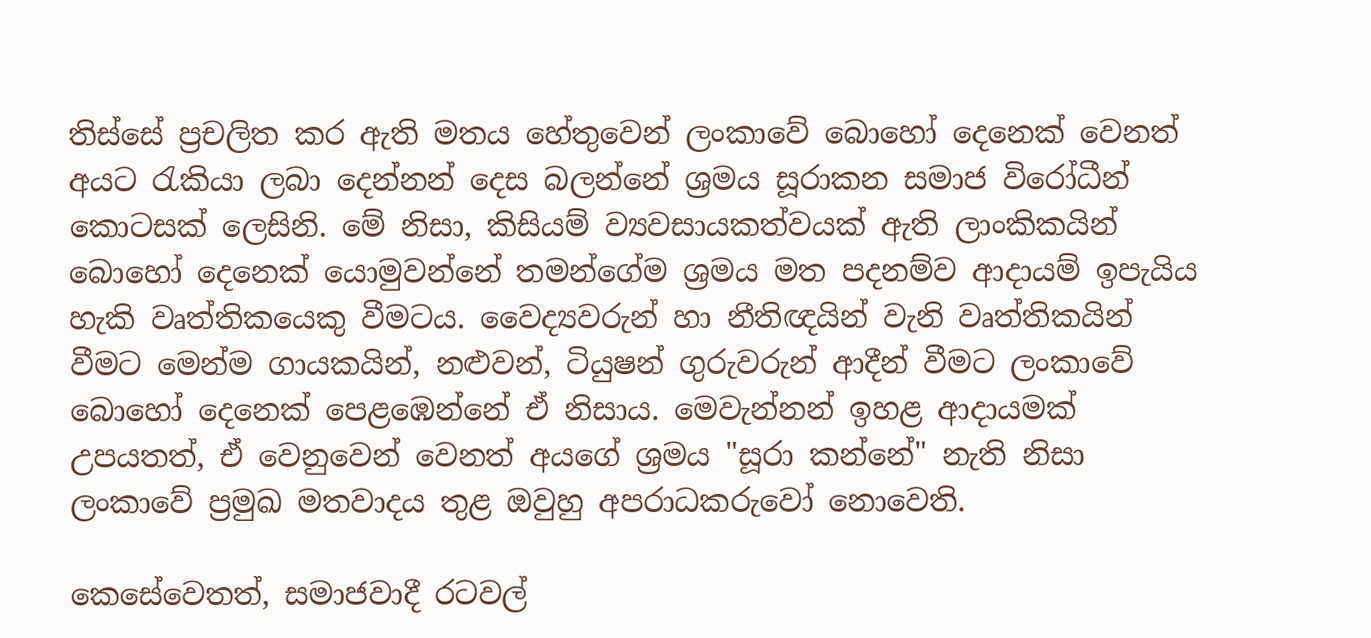තිස්සේ ප්‍රචලිත කර ඇති මතය හේතුවෙන් ලංකාවේ බොහෝ දෙනෙක් වෙනත් අයට රැකියා ලබා දෙන්නන් දෙස බලන්නේ ශ්‍රමය සූරාකන සමාජ විරෝධීන් කොටසක් ලෙසිනි. මේ නිසා, කිසියම් ව්‍යවසායකත්වයක් ඇති ලාංකිකයින් බොහෝ දෙනෙක් යොමුවන්නේ තමන්ගේම ශ්‍රමය මත පදනම්ව ආදායම් ඉපැයිය හැකි වෘත්තිකයෙකු වීමටය. වෛද්‍යවරුන් හා නීතිඥයින් වැනි වෘත්තිකයින් වීමට මෙන්ම ගායකයින්, නළුවන්, ටියුෂන් ගුරුවරුන් ආදීන් වීමට ලංකාවේ බොහෝ දෙනෙක් පෙළඹෙන්නේ ඒ නිසාය. මෙවැන්නන් ඉහළ ආදායමක් උපයතත්, ඒ වෙනුවෙන් වෙනත් අයගේ ශ්‍රමය "සූරා කන්නේ" නැති නිසා ලංකාවේ ප්‍රමුඛ මතවාදය තුළ ඔවුහු අපරාධකරුවෝ නොවෙති.

කෙසේවෙතත්, සමාජවාදී රටවල්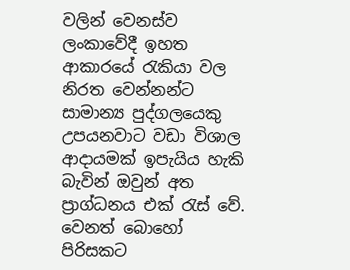වලින් වෙනස්ව ලංකාවේදී ඉහත ආකාරයේ රැකියා වල නිරත වෙන්නන්ට සාමාන්‍ය පුද්ගලයෙකු උපයනවාට වඩා විශාල ආදායමක් ඉපැයිය හැකි බැවින් ඔවුන් අත ප්‍රාග්ධනය එක් රැස් වේ. වෙනත් බොහෝ පිරිසකට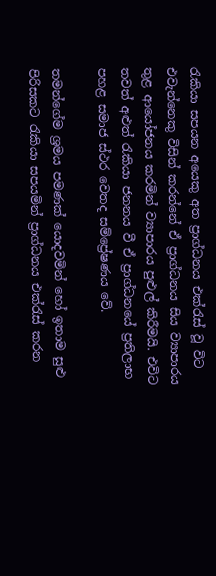රැකියා සපයන අයෙකු අත ප්‍රාග්ධනය එක්රැස් වූ විට එවැන්නෙකු විසින් කරන්නේ ඒ ප්‍රාග්ධනය සිය ව්‍යාපාරය තුළ ආයෝජනය කරමින් ව්‍යාපාරය පුළුල් කිරීමයි. එවිට තවත් අළුත් රැකියා ජනනය වී ඒ ප්‍රාග්ධනයේ ප්‍රතිලාභ පහළ සමාජ ස්ථර වෙතද සම්ප්‍රේෂණය වේ.

තමන්ගේම ශ්‍රමය පමණක් යොදවමින් හෝ ඉතාම සුළු පිරිසකට රැකියා සපයමින් ප්‍රාග්ධනය එක්රැස් කරන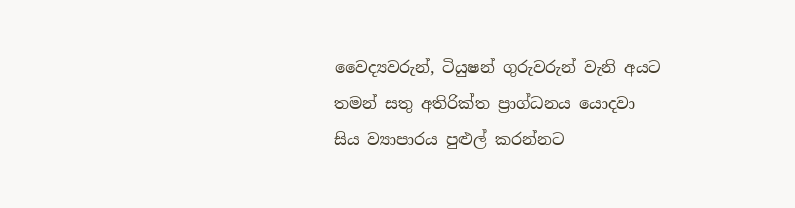වෛද්‍යවරුන්, ටියුෂන් ගුරුවරුන් වැනි අයට තමන් සතු අතිරික්ත ප්‍රාග්ධනය යොදවා සිය ව්‍යාපාරය පුළුල් කරන්නට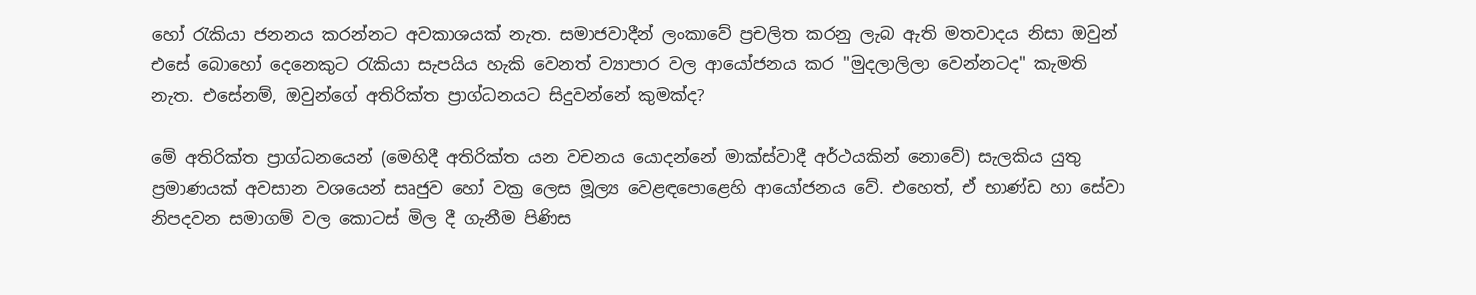හෝ රැකියා ජනනය කරන්නට අවකාශයක් නැත. සමාජවාදීන් ලංකාවේ ප්‍රචලිත කරනු ලැබ ඇති මතවාදය නිසා ඔවුන් එසේ බොහෝ දෙනෙකුට රැකියා සැපයිය හැකි වෙනත් ව්‍යාපාර වල ආයෝජනය කර "මුදලාලිලා වෙන්නටද" කැමති නැත. එසේනම්, ඔවුන්ගේ අතිරික්ත ප්‍රාග්ධනයට සිදුවන්නේ කුමක්ද?

මේ අතිරික්ත ප්‍රාග්ධනයෙන් (මෙහිදී අතිරික්ත යන වචනය යොදන්නේ මාක්ස්වාදී අර්ථයකින් නොවේ) සැලකිය යුතු ප්‍රමාණයක් අවසාන වශයෙන් සෘජුව හෝ වක්‍ර ලෙස මූල්‍ය වෙළඳපොළෙහි ආයෝජනය වේ. එහෙත්, ඒ භාණ්ඩ හා සේවා නිපදවන සමාගම් වල කොටස් මිල දී ගැනීම පිණිස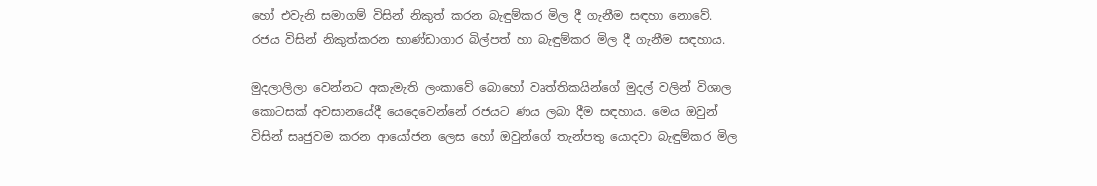හෝ එවැනි සමාගම් විසින් නිකුත් කරන බැඳුම්කර මිල දී ගැනීම සඳහා නොවේ. රජය විසින් නිකුත්කරන භාණ්ඩාගාර බිල්පත් හා බැඳුම්කර මිල දී ගැනීම සඳහාය.

මුදලාලිලා වෙන්නට අකැමැති ලංකාවේ බොහෝ වෘත්තිකයින්ගේ මුදල් වලින් විශාල කොටසක් අවසානයේදී යෙදෙවෙන්නේ රජයට ණය ලබා දීම සඳහාය. මෙය ඔවුන් විසින් සෘජුවම කරන ආයෝජන ලෙස හෝ ඔවුන්ගේ තැන්පතු යොදවා බැඳුම්කර මිල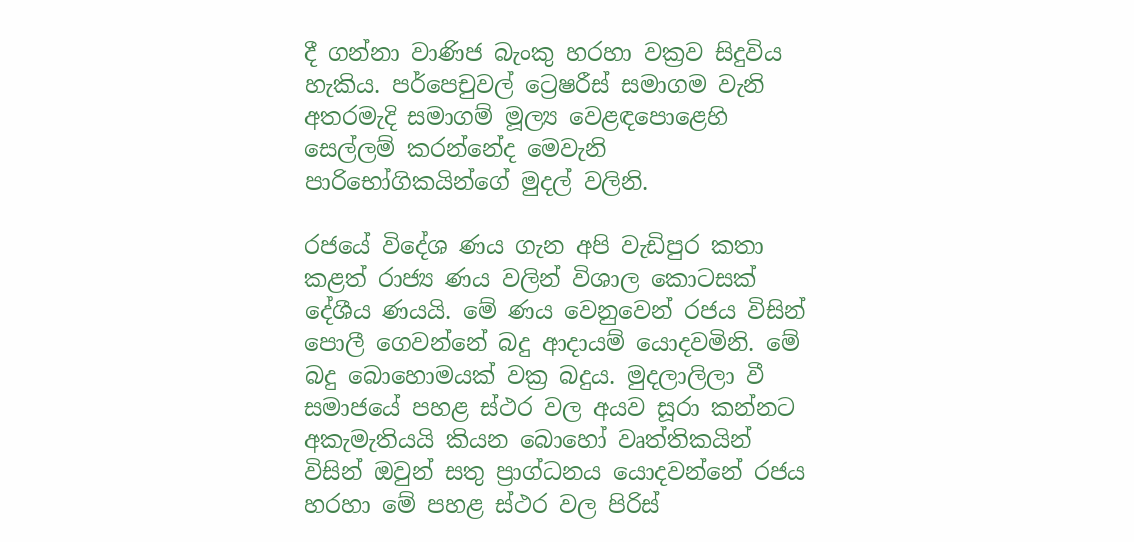දී ගන්නා වාණිජ බැංකු හරහා වක්‍රව සිදුවිය හැකිය. පර්පෙචුවල් ට්‍රෙෂරීස් සමාගම වැනි අතරමැදි සමාගම් මූල්‍ය වෙළඳපොළෙහි සෙල්ලම් කරන්නේද මෙවැනි පාරිභෝගිකයින්ගේ මුදල් වලිනි.

රජයේ විදේශ ණය ගැන අපි වැඩිපුර කතා කළත් රාජ්‍ය ණය වලින් විශාල කොටසක් දේශීය ණයයි. මේ ණය වෙනුවෙන් රජය විසින් පොලී ගෙවන්නේ බදු ආදායම් යොදවමිනි. මේ බදු බොහොමයක් වක්‍ර බදුය. මුදලාලිලා වී සමාජයේ පහළ ස්ථර වල අයව සූරා කන්නට අකැමැතියයි කියන බොහෝ වෘත්තිකයින් විසින් ඔවුන් සතු ප්‍රාග්ධනය යොදවන්නේ රජය හරහා මේ පහළ ස්ථර වල පිරිස්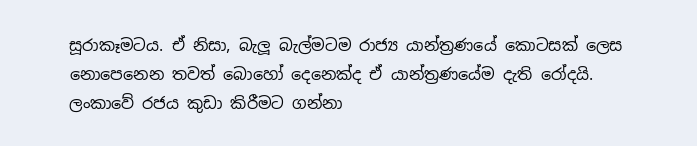සූරාකෑමටය. ඒ නිසා, බැලූ බැල්මටම රාජ්‍ය යාන්ත්‍රණයේ කොටසක් ලෙස නොපෙනෙන තවත් බොහෝ දෙනෙක්ද ඒ යාන්ත්‍රණයේම දැති රෝදයි. ලංකාවේ රජය කුඩා කිරීමට ගන්නා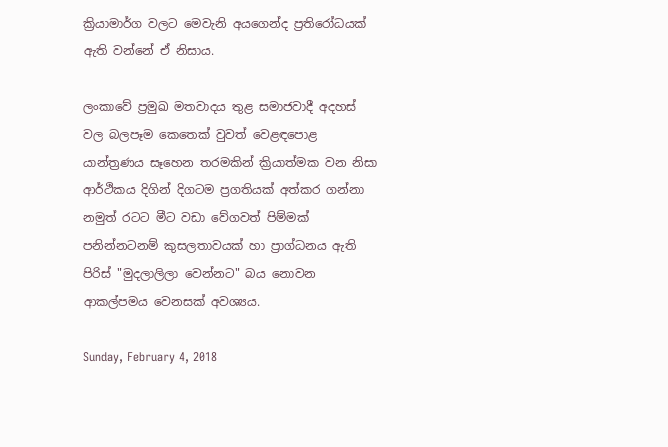ක්‍රියාමාර්ග වලට මෙවැනි අයගෙන්ද ප්‍රතිරෝධයක් ඇති වන්නේ ඒ නිසාය.

ලංකාවේ ප්‍රමුඛ මතවාදය තුළ සමාජවාදී අදහස් වල බලපෑම කෙතෙක් වුවත් වෙළඳපොළ යාන්ත්‍රණය සෑහෙන තරමකින් ක්‍රියාත්මක වන නිසා ආර්ථිකය දිගින් දිගටම ප්‍රගතියක් අත්කර ගන්නා නමුත් රටට මීට වඩා වේගවත් පිම්මක් පනින්නටනම් කුසලතාවයක් හා ප්‍රාග්ධනය ඇති පිරිස් "මුදලාලිලා වෙන්නට" බය නොවන ආකල්පමය වෙනසක් අවශ්‍යය.

Sunday, February 4, 2018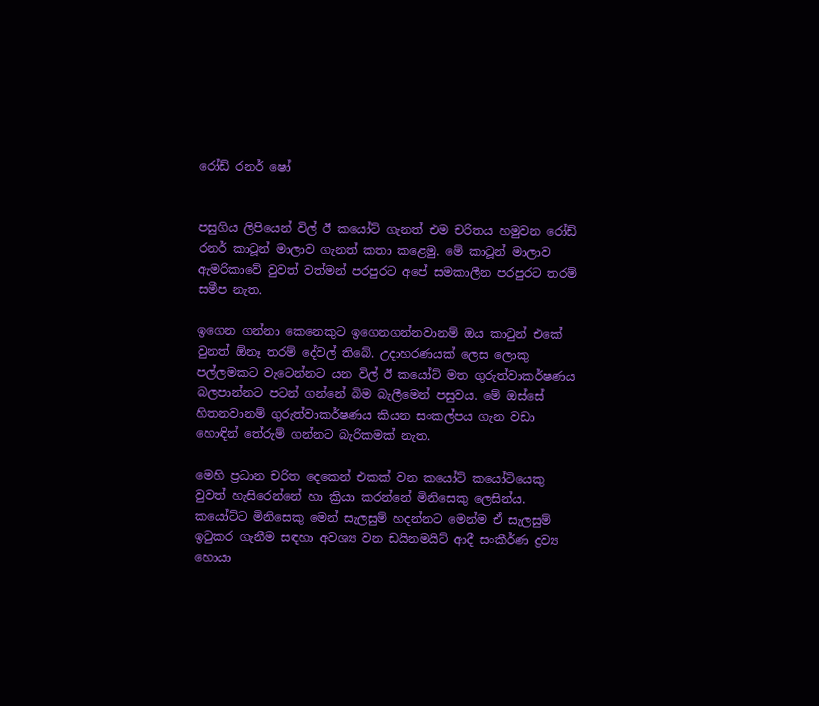රෝඩ් රනර් ෂෝ


පසුගිය ලිපියෙන් විල් ඊ කයෝට් ගැනත් එම චරිතය හමුවන රෝඩ් රනර් කාටූන් මාලාව ගැනත් කතා කළෙමු. මේ කාටූන් මාලාව ඇමරිකාවේ වුවත් වත්මන් පරපුරට අපේ සමකාලීන පරපුරට තරම් සමීප නැත.

ඉගෙන ගන්නා කෙනෙකුට ඉගෙනගන්නවානම් ඔය කාටුන් එකේ වුනත් ඕනෑ තරම් දේවල් තිබේ. උදාහරණයක් ලෙස ලොකු පල්ලමකට වැටෙන්නට යන විල් ඊ කයෝට් මත ගුරුත්වාකර්ෂණය බලපාන්නට පටන් ගන්නේ බිම බැලීමෙන් පසුවය. මේ ඔස්සේ හිතනවානම් ගුරුත්වාකර්ෂණය කියන සංකල්පය ගැන වඩා හොඳින් තේරුම් ගන්නට බැරිකමක් නැත.

මෙහි ප්‍රධාන චරිත දෙකෙන් එකක් වන කයෝට් කයෝටියෙකු වුවත් හැසිරෙන්නේ හා ක්‍රියා කරන්නේ මිනිසෙකු ලෙසින්ය. කයෝට්ට මිනිසෙකු මෙන් සැලසුම් හදන්නට මෙන්ම ඒ සැලසුම් ඉටුකර ගැනීම සඳහා අවශ්‍ය වන ඩයිනමයිට් ආදී සංකීර්ණ ද්‍රව්‍ය හොයා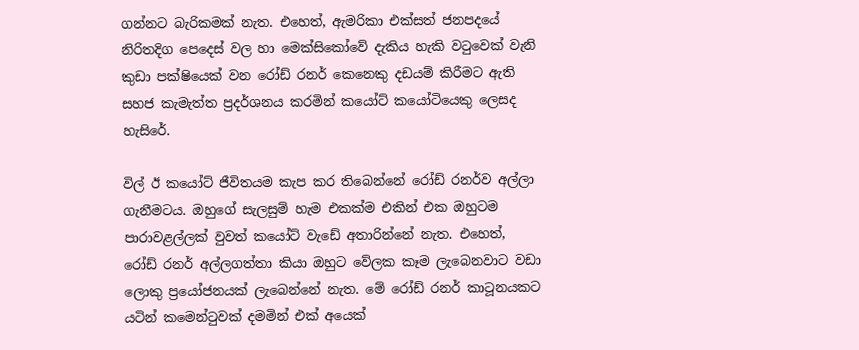ගන්නට බැරිකමක් නැත. එහෙත්, ඇමරිකා එක්සත් ජනපදයේ නිරිතදිග පෙදෙස් වල හා මෙක්සිකෝවේ දැකිය හැකි වටුවෙක් වැනි කුඩා පක්ෂියෙක් වන රෝඩ් රනර් කෙනෙකු දඩයම් කිරීමට ඇති සහජ කැමැත්ත ප්‍රදර්ශනය කරමින් කයෝට් කයෝටියෙකු ලෙසද හැසිරේ.

විල් ඊ කයෝට් ජීවිතයම කැප කර තිබෙන්නේ රෝඩ් රනර්ව අල්ලා ගැනීමටය. ඔහුගේ සැලසුම් හැම එකක්ම එකින් එක ඔහුටම පාරාවළල්ලක් වුවත් කයෝට් වැඩේ අතාරින්නේ නැත. එහෙත්, රෝඩ් රනර් අල්ලගත්තා කියා ඔහුට වේලක කෑම ලැබෙනවාට වඩා ලොකු ප්‍රයෝජනයක් ලැබෙන්නේ නැත. මේ රෝඩ් රනර් කාටූනයකට යටින් කමෙන්ටුවක් දමමින් එක් අයෙක්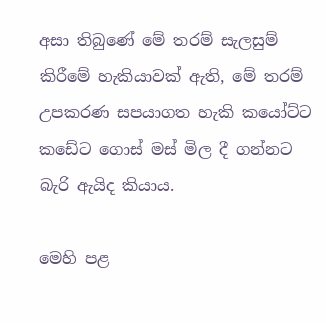අසා තිබුණේ මේ තරම් සැලසුම් කිරීමේ හැකියාවක් ඇති, මේ තරම් උපකරණ සපයාගත හැකි කයෝට්ට කඩේට ගොස් මස් මිල දී ගන්නට බැරි ඇයිද කියාය.

මෙහි පළ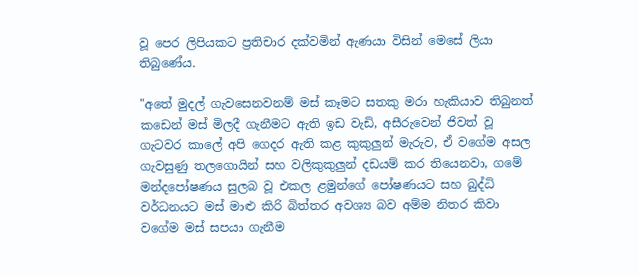වූ පෙර ලිපියකට ප්‍රතිචාර දක්වමින් ඇණයා විසින් මෙසේ ලියා තිබුණේය.

"අතේ මුදල් ගැවසෙනවනම් මස් කෑමට සතකු මරා හැකියාව තිබුනත් කඩෙන් මස් මිලදී ගැනීමට ඇති ඉඩ වැඩි, අසීරුවෙන් ජිවත් වූ ගැටවර කාලේ අපි ගෙදර ඇති කළ කුකුලුන් මැරුව, ඒ වගේම අසල ගැවසුණු තලගොයින් සහ වලිකුකුලුන් දඩයම් කර තියෙනවා, ගමේ මන්දපෝෂණය සුලබ වූ එකල ළමුන්ගේ පෝෂණයට සහ බුද්ධි වර්ධනයට මස් මාළු කිරි බිත්තර අවශ්‍ය බව අම්ම නිතර කිවා වගේම මස් සපයා ගැනීම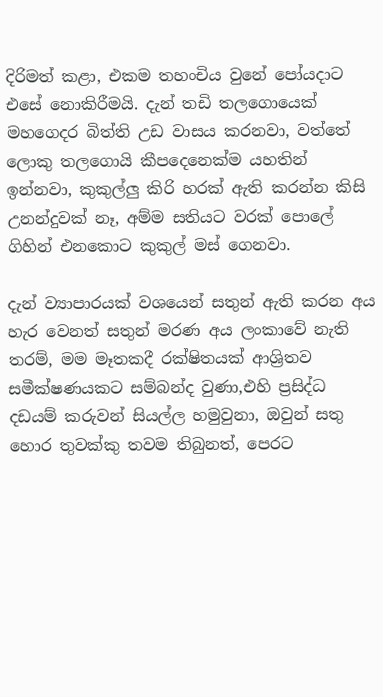දිරිමත් කළා, එකම තහංචිය වුනේ පෝයදාට එසේ නොකිරීමයි. දැන් තඩි තලගොයෙක් මහගෙදර බිත්ති උඩ වාසය කරනවා, වත්තේ ලොකු තලගොයි කීපදෙනෙක්ම යහතින් ඉන්නවා, කුකුල්ලු කිරි හරක් ඇති කරන්න කිසි උනන්දුවක් නෑ, අම්ම සතියට වරක් පොලේ ගිහින් එනකොට කුකුල් මස් ගෙනවා.

දැන් ව්‍යාපාරයක් වශයෙන් සතුන් ඇති කරන අය හැර වෙනත් සතුන් මරණ අය ලංකාවේ නැති තරම්, මම මෑතකදී රක්ෂිතයක් ආශ්‍රිතව සමීක්ෂණයකට සම්බන්ද වුණා,එහි ප්‍රසිද්ධ දඩයම් කරුවන් සියල්ල හමුවුනා, ඔවුන් සතු හොර තුවක්කු තවම තිබුනත්, පෙරට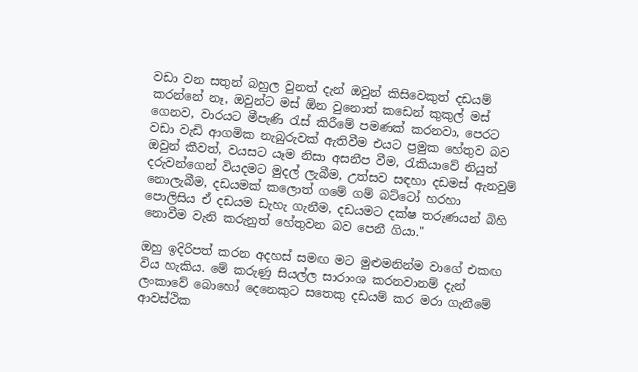වඩා වන සතුන් බහුල වුනත් දැන් ඔවුන් කිසිවෙකුත් දඩයම් කරන්නේ නෑ, ඔවුන්ට මස් ඕන වුනොත් කඩෙන් කුකුල් මස් ගෙනව, වාරයට මීපැණි රැස් කිරීමේ පමණක් කරනවා, පෙරට වඩා වැඩි ආගමික නැබුරුවක් ඇතිවීම එයට ප්‍රමුක හේතුව බව ඔවුන් කීවත්, වයසට යෑම නිසා අසනීප වීම, රැකියාවේ නියුත් දරුවන්ගෙන් වියදමට මුදල් ලැබීම, උත්සව සඳහා දඩමස් ඇනවුම් නොලැබීම, දඩයමක් කලොත් ගමේ ගම් බට්ටෝ හරහා පොලිසිය ඒ දඩයම ඩැහැ ගැනීම, දඩයමට දක්ෂ තරුණයන් බිහි නොවීම වැනි කරුනුත් හේතුවන බව පෙනී ගියා."

ඔහු ඉදිරිපත් කරන අදහස් සමඟ මට මුළුමනින්ම වාගේ එකඟ විය හැකිය. මේ කරුණු සියල්ල සාරාංශ කරනවානම් දැන් ලංකාවේ බොහෝ දෙනෙකුට සතෙකු දඩයම් කර මරා ගැනීමේ ආවස්ථික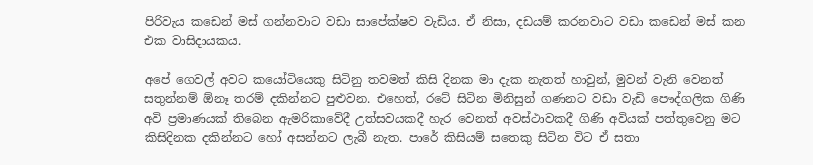පිරිවැය කඩෙන් මස් ගන්නවාට වඩා සාපේක්ෂව වැඩිය. ඒ නිසා, දඩයම් කරනවාට වඩා කඩෙන් මස් කන එක වාසිදායකය.

අපේ ගෙවල් අවට කයෝටියෙකු සිටිනු තවමත් කිසි දිනක මා දැක නැතත් හාවුන්, මුවන් වැනි වෙනත් සතුන්නම් ඕනෑ තරම් දකින්නට පුළුවන. එහෙත්, රටේ සිටින මිනිසුන් ගණනට වඩා වැඩි පෞද්ගලික ගිණි අවි ප්‍රමාණයක් තිබෙන ඇමරිකාවේදී උත්සවයකදී හැර වෙනත් අවස්ථාවකදී ගිණි අවියක් පත්තුවෙනු මට කිසිදිනක දකින්නට හෝ අසන්නට ලැබී නැත. පාරේ කිසියම් සතෙකු සිටින විට ඒ සතා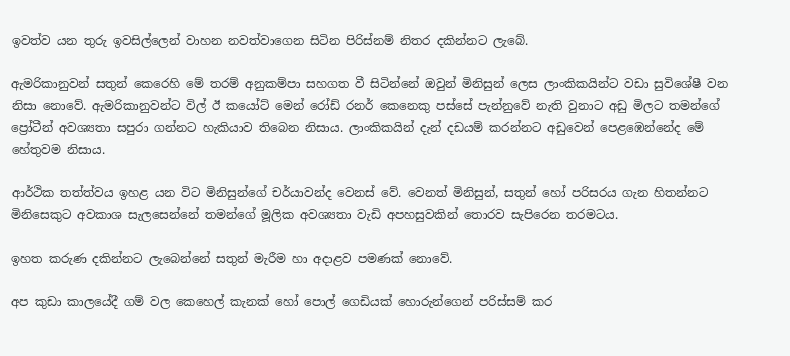ඉවත්ව යන තුරු ඉවසිල්ලෙන් වාහන නවත්වාගෙන සිටින පිරිස්නම් නිතර දකින්නට ලැබේ.

ඇමරිකානුවන් සතුන් කෙරෙහි මේ තරම් අනුකම්පා සහගත වී සිටින්නේ ඔවුන් මිනිසුන් ලෙස ලාංකිකයින්ට වඩා සුවිශේෂී වන නිසා නොවේ. ඇමරිකානුවන්ට විල් ඊ කයෝට් මෙන් රෝඩ් රනර් කෙනෙකු පස්සේ පැන්නුවේ නැති වුනාට අඩු මිලට තමන්ගේ ප්‍රෝටීන් අවශ්‍යතා සපුරා ගන්නට හැකියාව තිබෙන නිසාය. ලාංකිකයින් දැන් දඩයම් කරන්නට අඩුවෙන් පෙළඹෙන්නේද මේ හේතුවම නිසාය.

ආර්ථික තත්ත්වය ඉහළ යන විට මිනිසුන්ගේ චර්යාවන්ද වෙනස් වේ. වෙනත් මිනිසුන්, සතුන් හෝ පරිසරය ගැන හිතන්නට මිනිසෙකුට අවකාශ සැලසෙන්නේ තමන්ගේ මූලික අවශ්‍යතා වැඩි අපහසුවකින් තොරව සැපිරෙන තරමටය.

ඉහත කරුණ දකින්නට ලැබෙන්නේ සතුන් මැරීම හා අදාළව පමණක් නොවේ.

අප කුඩා කාලයේදී ගම් වල කෙහෙල් කැනක් හෝ පොල් ගෙඩියක් හොරුන්ගෙන් පරිස්සම් කර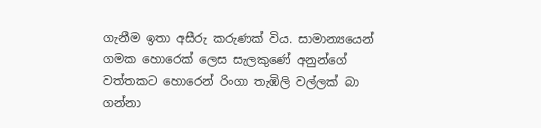ගැනීම ඉතා අසීරු කරුණක් විය. සාමාන්‍යයෙන් ගමක හොරෙක් ලෙස සැලකුණේ අනුන්ගේ වත්තකට හොරෙන් රිංගා තැඹිලි වල්ලක් බා ගන්නා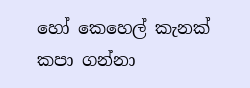හෝ කෙහෙල් කැනක් කපා ගන්නා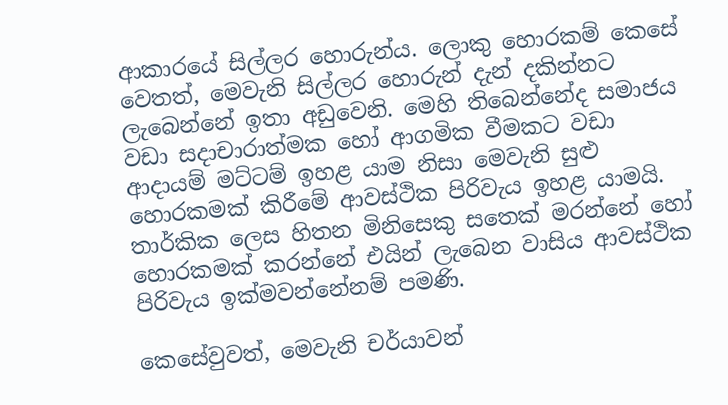ආකාරයේ සිල්ලර හොරුන්ය. ලොකු හොරකම් කෙසේ වෙතත්, මෙවැනි සිල්ලර හොරුන් දැන් දකින්නට ලැබෙන්නේ ඉතා අඩුවෙනි. මෙහි තිබෙන්නේද සමාජය වඩා සදාචාරාත්මක හෝ ආගමික වීමකට වඩා ආදායම් මට්ටම් ඉහළ යාම නිසා මෙවැනි සුළු හොරකමක් කිරීමේ ආවස්ථික පිරිවැය ඉහළ යාමයි. තාර්කික ලෙස හිතන මිනිසෙකු සතෙක් මරන්නේ හෝ හොරකමක් කරන්නේ එයින් ලැබෙන වාසිය ආවස්ථික පිරිවැය ඉක්මවන්නේනම් පමණි.

කෙසේවුවත්, මෙවැනි චර්යාවන්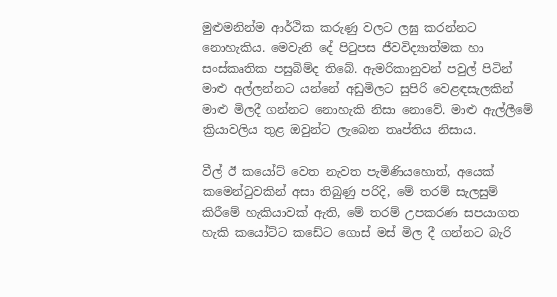මුළුමනින්ම ආර්ථික කරුණු වලට ලඝු කරන්නට නොහැකිය. මෙවැනි දේ පිටුපස ජීවවිද්‍යාත්මක හා සංස්කෘතික පසුබිම්ද තිබේ. ඇමරිකානුවන් පවුල් පිටින් මාළු අල්ලන්නට යන්නේ අඩුමිලට සුපිරි වෙළඳසැලකින් මාළු මිලදී ගන්නට නොහැකි නිසා නොවේ. මාළු ඇල්ලීමේ ක්‍රියාවලිය තුළ ඔවුන්ට ලැබෙන තෘප්තිය නිසාය.

වීල් ඊ කයෝට් වෙත නැවත පැමිණියහොත්, අයෙක් කමෙන්ටුවකින් අසා තිබුණු පරිදි, මේ තරම් සැලසුම් කිරීමේ හැකියාවක් ඇති, මේ තරම් උපකරණ සපයාගත හැකි කයෝට්ට කඩේට ගොස් මස් මිල දී ගන්නට බැරි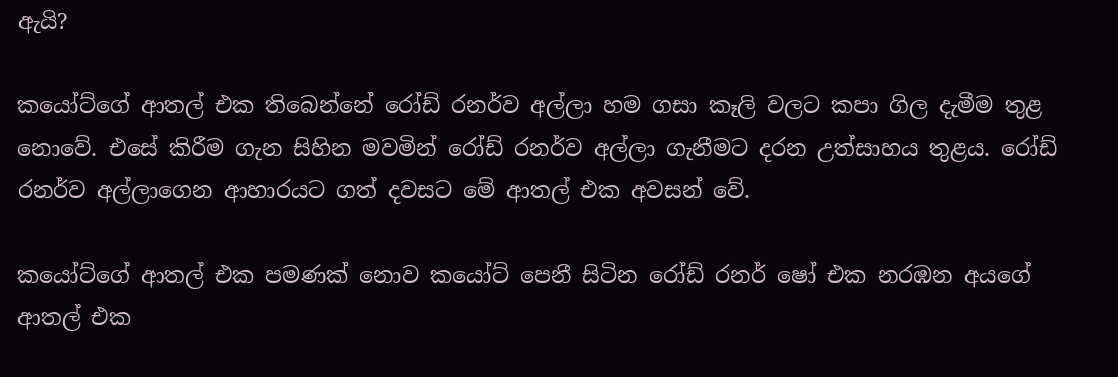ඇයි?

කයෝට්ගේ ආතල් එක තිබෙන්නේ රෝඩ් රනර්ව අල්ලා හම ගසා කෑලි වලට කපා ගිල දැමීම තුළ නොවේ. එසේ කිරීම ගැන සිහින මවමින් රෝඩ් රනර්ව අල්ලා ගැනීමට දරන උත්සාහය තුළය. රෝඩ් රනර්ව අල්ලාගෙන ආහාරයට ගත් දවසට මේ ආතල් එක අවසන් වේ.

කයෝට්ගේ ආතල් එක පමණක් නොව කයෝට් පෙනී සිටින රෝඩ් රනර් ෂෝ එක නරඹන අයගේ ආතල් එක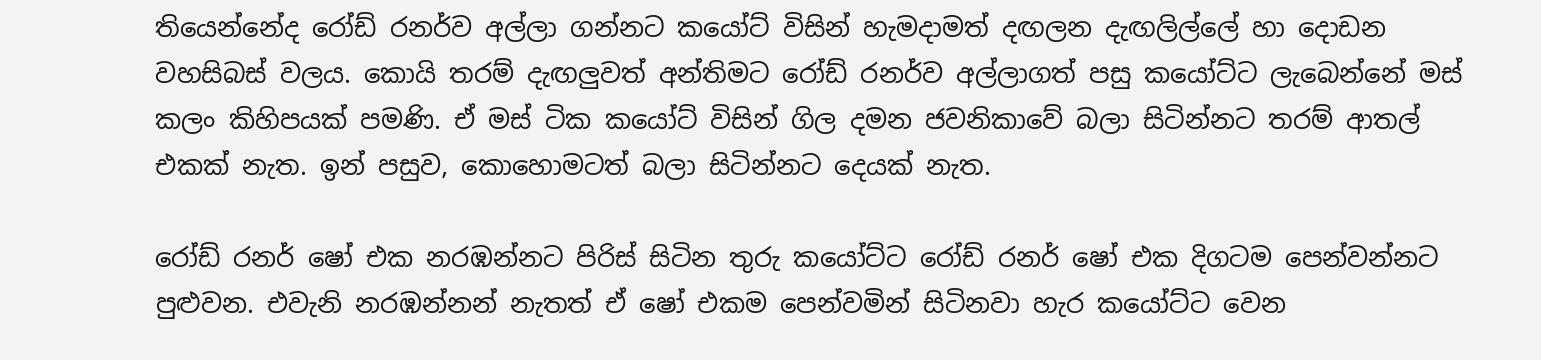තියෙන්නේද රෝඩ් රනර්ව අල්ලා ගන්නට කයෝට් විසින් හැමදාමත් දඟලන දැඟලිල්ලේ හා දොඩන වහසිබස් වලය. කොයි තරම් දැඟලුවත් අන්තිමට රෝඩ් රනර්ව අල්ලාගත් පසු කයෝට්ට ලැබෙන්නේ මස් කලං කිහිපයක් පමණි. ඒ මස් ටික කයෝට් විසින් ගිල දමන ජවනිකාවේ බලා සිටින්නට තරම් ආතල් එකක් නැත. ඉන් පසුව, කොහොමටත් බලා සිටින්නට දෙයක් නැත.

රෝඩ් රනර් ෂෝ එක නරඹන්නට පිරිස් සිටින තුරු කයෝට්ට රෝඩ් රනර් ෂෝ එක දිගටම පෙන්වන්නට පුළුවන. එවැනි නරඹන්නන් නැතත් ඒ ෂෝ එකම පෙන්වමින් සිටිනවා හැර කයෝට්ට වෙන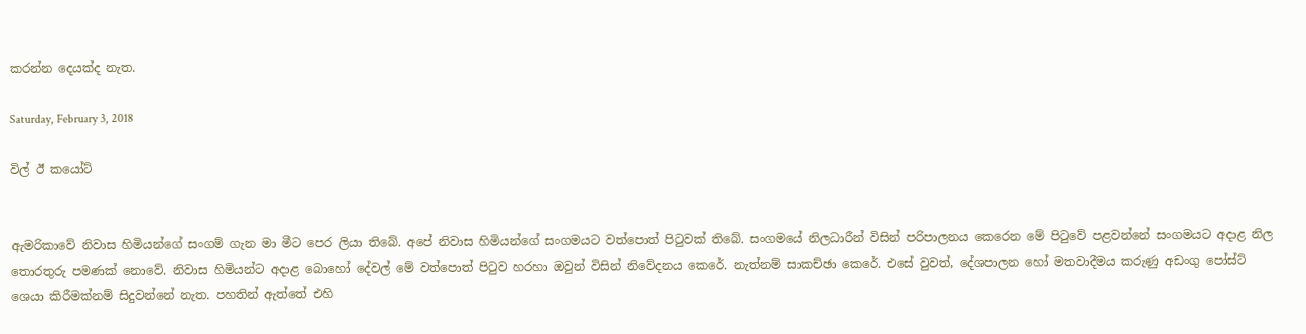කරන්න දෙයක්ද නැත.

Saturday, February 3, 2018

විල් ඊ කයෝට්


ඇමරිකාවේ නිවාස හිමියන්ගේ සංගම් ගැන මා මීට පෙර ලියා තිබේ. අපේ නිවාස හිමියන්ගේ සංගමයට වත්පොත් පිටුවක් තිබේ. සංගමයේ නිලධාරීන් විසින් පරිපාලනය කෙරෙන මේ පිටුවේ පළවන්නේ සංගමයට අදාළ නිල තොරතුරු පමණක් නොවේ. නිවාස හිමියන්ට අදාළ බොහෝ දේවල් මේ වත්පොත් පිටුව හරහා ඔවුන් විසින් නිවේදනය කෙරේ. නැත්නම් සාකච්ඡා කෙරේ. එසේ වුවත්, දේශපාලන හෝ මතවාදීමය කරුණු අඩංගු පෝස්ට් ශෙයා කිරීමක්නම් සිදුවන්නේ නැත. පහතින් ඇත්තේ එහි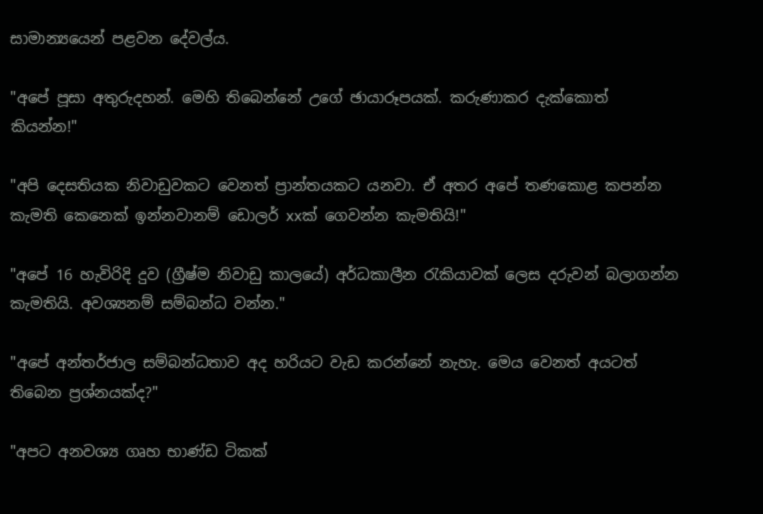සාමාන්‍යයෙන් පළවන දේවල්ය.

"අපේ පූසා අතුරුදහන්. මෙහි තිබෙන්නේ උගේ ඡායාරූපයක්. කරුණාකර දැක්කොත් කියන්න!"

"අපි දෙසතියක නිවාඩුවකට වෙනත් ප්‍රාන්තයකට යනවා. ඒ අතර අපේ තණකොළ කපන්න කැමති කෙනෙක් ඉන්නවානම් ඩොලර් xxක් ගෙවන්න කැමතියි!"

"අපේ 16 හැවිරිදි දුව (ග්‍රීෂ්ම නිවාඩු කාලයේ) අර්ධකාලීන රැකියාවක් ලෙස දරුවන් බලාගන්න කැමතියි. අවශ්‍යනම් සම්බන්ධ වන්න."

"අපේ අන්තර්ජාල සම්බන්ධතාව අද හරියට වැඩ කරන්නේ නැහැ. මෙය වෙනත් අයටත් තිබෙන ප්‍රශ්නයක්ද?"

"අපට අනවශ්‍ය ගෘහ භාණ්ඩ ටිකක්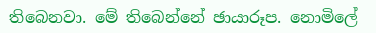තිබෙනවා. මේ තිබෙන්නේ ඡායාරූප. නොමිලේ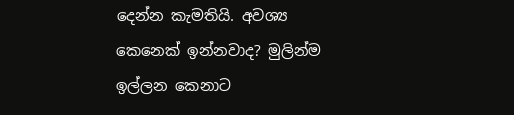දෙන්න කැමතියි. අවශ්‍ය කෙනෙක් ඉන්නවාද? මුලින්ම ඉල්ලන කෙනාට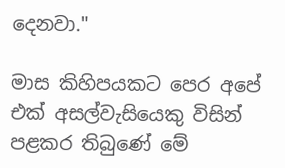දෙනවා."

මාස කිහිපයකට පෙර අපේ එක් අසල්වැසියෙකු විසින් පළකර තිබුණේ මේ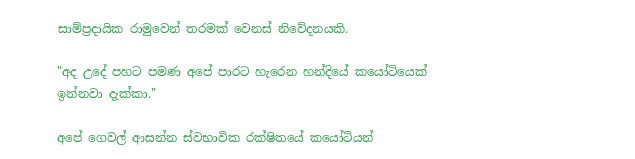සාම්ප්‍රදායික රාමුවෙන් තරමක් වෙනස් නිවේදනයකි.

"අද උදේ පහට පමණ අපේ පාරට හැරෙන හන්දියේ කයෝටියෙක් ඉන්නවා දැක්කා."

අපේ ගෙවල් ආසන්න ස්වභාවික රක්ෂිතයේ කයෝටියන්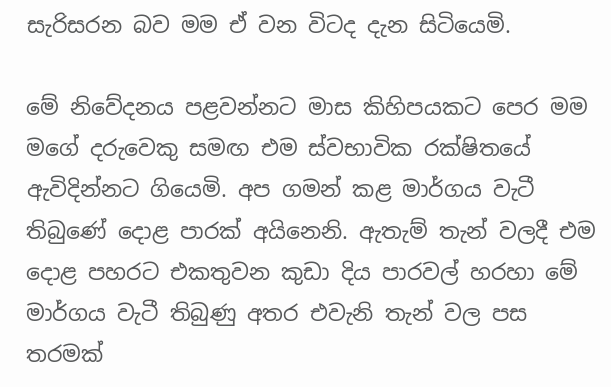සැරිසරන බව මම ඒ වන විටද දැන සිටියෙමි.

මේ නිවේදනය පළවන්නට මාස කිහිපයකට පෙර මම මගේ දරුවෙකු සමඟ එම ස්වභාවික රක්ෂිතයේ ඇවිදින්නට ගියෙමි. අප ගමන් කළ මාර්ගය වැටී තිබුණේ දොළ පාරක් අයිනෙනි. ඇතැම් තැන් වලදී එම දොළ පහරට එකතුවන කුඩා දිය පාරවල් හරහා මේ මාර්ගය වැටී තිබුණු අතර එවැනි තැන් වල පස තරමක්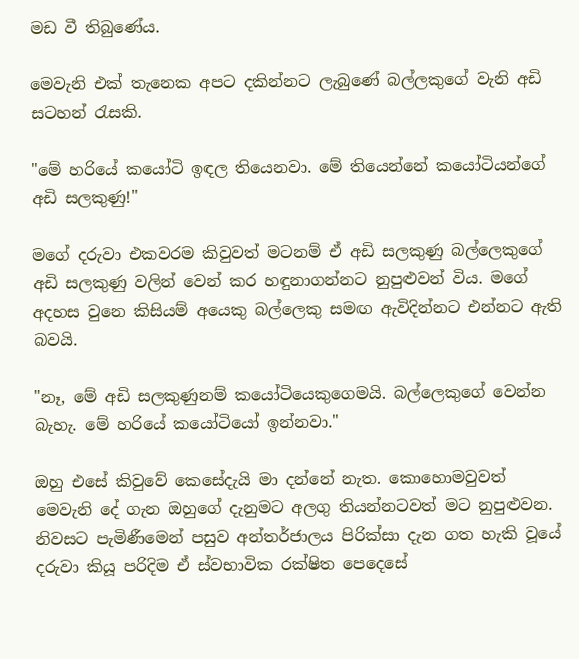මඩ වී තිබුණේය.

මෙවැනි එක් තැනෙක අපට දකින්නට ලැබුණේ බල්ලකුගේ වැනි අඩි සටහන් රැසකි.

"මේ හරියේ කයෝටි ඉඳල තියෙනවා. මේ තියෙන්නේ කයෝටියන්ගේ අඩි සලකුණු!"

මගේ දරුවා එකවරම කිවුවත් මටනම් ඒ අඩි සලකුණු බල්ලෙකුගේ අඩි සලකුණු වලින් වෙන් කර හඳුනාගන්නට නුපුළුවන් විය. මගේ අදහස වුනෙ කිසියම් අයෙකු බල්ලෙකු සමඟ ඇවිදින්නට එන්නට ඇති බවයි.

"නෑ, මේ අඩි සලකුණුනම් කයෝටියෙකුගෙමයි. බල්ලෙකුගේ වෙන්න බැහැ. මේ හරියේ කයෝටියෝ ඉන්නවා."

ඔහු එසේ කිවුවේ කෙසේදැයි මා දන්නේ නැත. කොහොමවුවත් මෙවැනි දේ ගැන ඔහුගේ දැනුමට අලගු තියන්නටවත් මට නුපුළුවන. නිවසට පැමිණීමෙන් පසුව අන්තර්ජාලය පිරික්සා දැන ගත හැකි වූයේ දරුවා කියූ පරිදිම ඒ ස්වභාවික රක්ෂිත පෙදෙසේ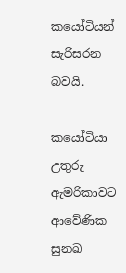කයෝටියන් සැරිසරන බවයි.

කයෝටියා උතුරු ඇමරිකාවට ආවේණික සුනඛ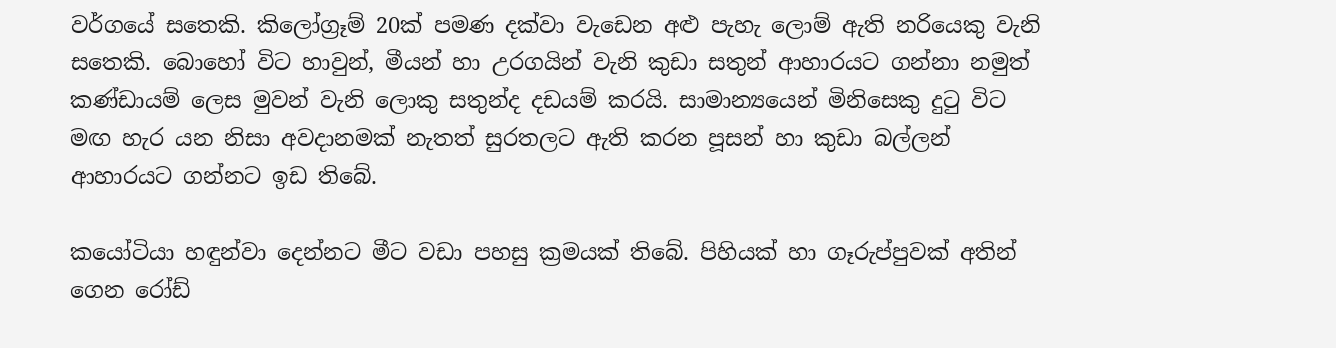වර්ගයේ සතෙකි. කිලෝග්‍රෑම් 20ක් පමණ දක්වා වැඩෙන අළු පැහැ ලොම් ඇති නරියෙකු වැනි සතෙකි. බොහෝ විට හාවුන්, මීයන් හා උරගයින් වැනි කුඩා සතුන් ආහාරයට ගන්නා නමුත් කණ්ඩායම් ලෙස මුවන් වැනි ලොකු සතුන්ද දඩයම් කරයි. සාමාන්‍යයෙන් මිනිසෙකු දුටු විට මඟ හැර යන නිසා අවදානමක් නැතත් සුරතලට ඇති කරන පූසන් හා කුඩා බල්ලන් ආහාරයට ගන්නට ඉඩ තිබේ.

කයෝටියා හඳුන්වා දෙන්නට මීට වඩා පහසු ක්‍රමයක් තිබේ. පිහියක් හා ගෑරුප්පුවක් අතින් ගෙන රෝඩ්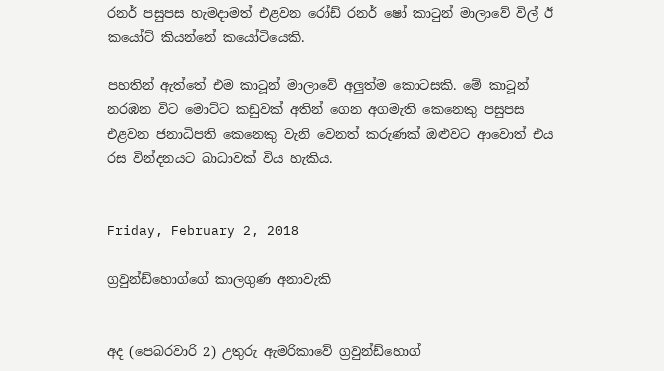රනර් පසුපස හැමදාමත් එළවන රෝඩ් රනර් ෂෝ කාටුන් මාලාවේ විල් ඊ කයෝට් කියන්නේ කයෝටියෙකි.

පහතින් ඇත්තේ එම කාටූන් මාලාවේ අලුත්ම කොටසකි. මේ කාටූන් නරඹන විට මොට්ට කඩුවක් අතින් ගෙන අගමැති කෙනෙකු පසුපස එළවන ජනාධිපති කෙනෙකු වැනි වෙනත් කරුණක් ඔළුවට ආවොත් එය රස වින්දනයට බාධාවක් විය හැකිය.


Friday, February 2, 2018

ග්‍රවුන්ඩ්හොග්ගේ කාලගුණ අනාවැකි


අද (පෙබරවාරි 2) උතුරු ඇමරිකාවේ ග්‍රවුන්ඩ්හොග්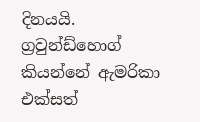දිනයයි. ග්‍රවුන්ඩ්හොග් කියන්නේ ඇමරිකා එක්සත්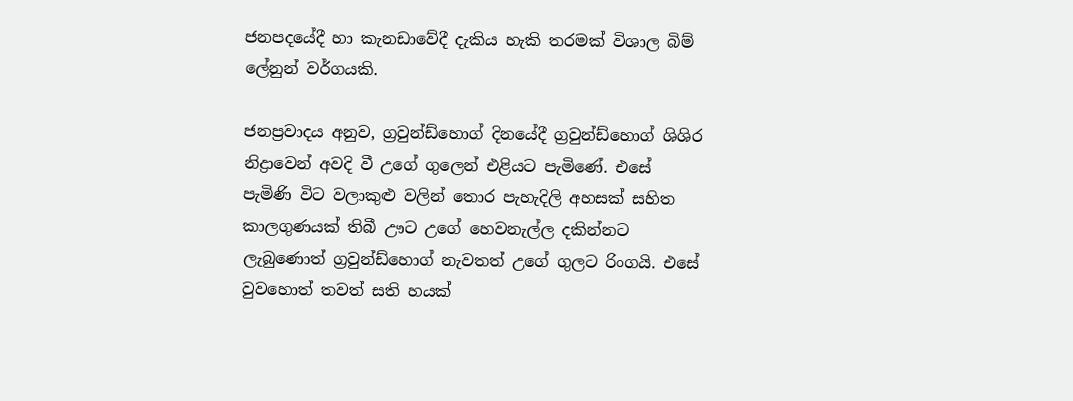ජනපදයේදී හා කැනඩාවේදී දැකිය හැකි තරමක් විශාල බිම් ලේනුන් වර්ගයකි.

ජනප්‍රවාදය අනුව, ග්‍රවුන්ඩ්හොග් දිනයේදී ග්‍රවුන්ඩ්හොග් ශිශිර නිද්‍රාවෙන් අවදි වී උගේ ගුලෙන් එළියට පැමිණේ. එසේ පැමිණි විට වලාකුළු වලින් තොර පැහැදිලි අහසක් සහිත කාලගුණයක් තිබී ඌට උගේ හෙවනැල්ල දකින්නට ලැබුණොත් ග්‍රවුන්ඩ්හොග් නැවතත් උගේ ගුලට රිංගයි. එසේ වුවහොත් තවත් සති හයක්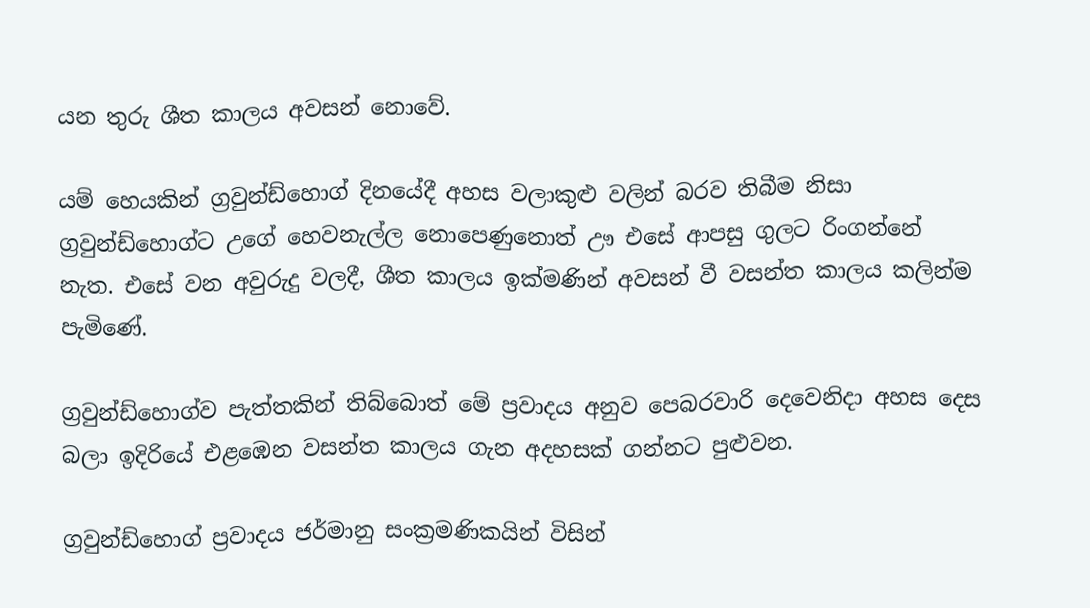යන තුරු ශීත කාලය අවසන් නොවේ.

යම් හෙයකින් ග්‍රවුන්ඩ්හොග් දිනයේදී අහස වලාකුළු වලින් බරව තිබීම නිසා ග්‍රවුන්ඩ්හොග්ට උගේ හෙවනැල්ල නොපෙණුනොත් ඌ එසේ ආපසු ගුලට රිංගන්නේ නැත. එසේ වන අවුරුදු වලදී, ශීත කාලය ඉක්මණින් අවසන් වී වසන්ත කාලය කලින්ම පැමිණේ.

ග්‍රවුන්ඩ්හොග්ව පැත්තකින් තිබ්බොත් මේ ප්‍රවාදය අනුව පෙබරවාරි දෙවෙනිදා අහස දෙස බලා ඉදිරියේ එළඹෙන වසන්ත කාලය ගැන අදහසක් ගන්නට පුළුවන.

ග්‍රවුන්ඩ්හොග් ප්‍රවාදය ජර්මානු සංක්‍රමණිකයින් විසින්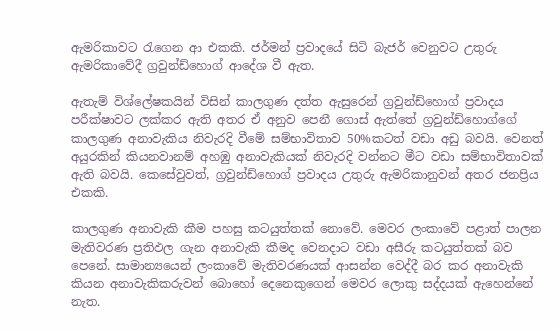ඇමරිකාවට රැගෙන ආ එකකි. ජර්මන් ප්‍රවාදයේ සිටි බැජර් වෙනුවට උතුරු ඇමරිකාවේදී ග්‍රවුන්ඩ්හොග් ආදේශ වී ඇත.

ඇතැම් විශ්ලේෂකයින් විසින් කාලගුණ දත්ත ඇසුරෙන් ග්‍රවුන්ඩ්හොග් ප්‍රවාදය පරීක්ෂාවට ලක්කර ඇති අතර ඒ අනුව පෙනී ගොස් ඇත්තේ ග්‍රවුන්ඩ්හොග්ගේ කාලගුණ අනාවැකිය නිවැරදි වීමේ සම්භාවිතාව 50%කටත් වඩා අඩු බවයි. වෙනත් අයුරකින් කියනවානම් අහඹු අනාවැකියක් නිවැරදි වන්නට මීට වඩා සම්භාවිතාවක් ඇති බවයි. කෙසේවුවත්, ග්‍රවුන්ඩ්හොග් ප්‍රවාදය උතුරු ඇමරිකානුවන් අතර ජනප්‍රිය එකකි.

කාලගුණ අනාවැකි කීම පහසු කටයුත්තක් නොවේ. මෙවර ලංකාවේ පළාත් පාලන මැතිවරණ ප්‍රතිඵල ගැන අනාවැකි කීමද වෙනදාට වඩා අසීරු කටයුත්තක් බව පෙනේ. සාමාන්‍යයෙන් ලංකාවේ මැතිවරණයක් ආසන්න වෙද්දී බර කර අනාවැකි කියන අනාවැකිකරුවන් බොහෝ දෙනෙකුගෙන් මෙවර ලොකු සද්දයක් ඇහෙන්නේ නැත.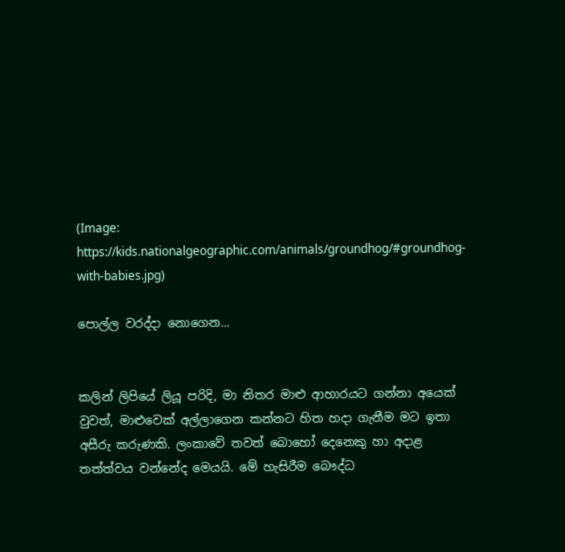(Image: https://kids.nationalgeographic.com/animals/groundhog/#groundhog-with-babies.jpg)

පොල්ල වරද්දා නොගෙන...


කලින් ලිපියේ ලියූ පරිදි, මා නිතර මාළු ආහාරයට ගන්නා අයෙක් වුවත්, මාළුවෙක් අල්ලාගෙන කන්නට හිත හදා ගැනීම මට ඉතා අසීරු කරුණකි. ලංකාවේ තවත් බොහෝ දෙනෙකු හා අදාළ තත්ත්වය වන්නේද මෙයයි. මේ හැසිරීම බෞද්ධ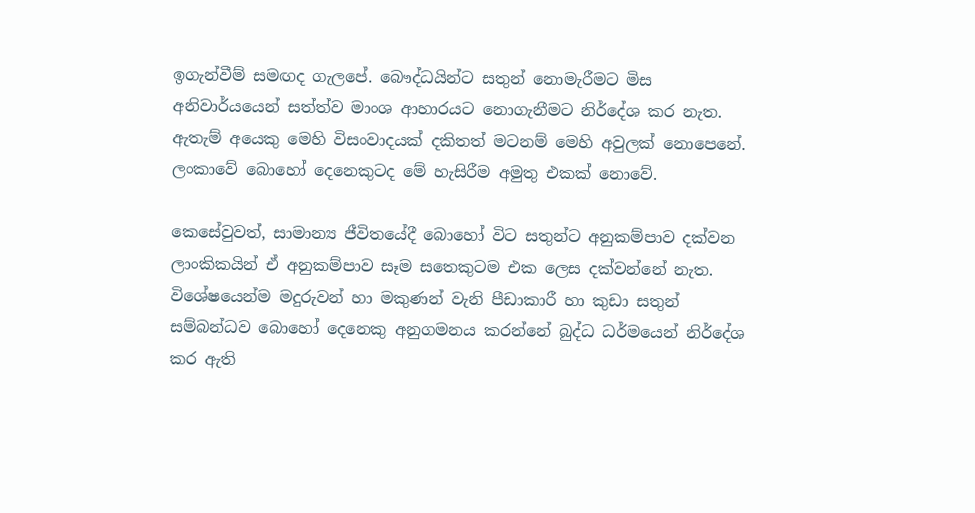ඉගැන්වීම් සමඟද ගැලපේ. බෞද්ධයින්ට සතුන් නොමැරීමට මිස අනිවාර්යයෙන් සත්ත්ව මාංශ ආහාරයට නොගැනීමට නිර්දේශ කර නැත. ඇතැම් අයෙකු මෙහි විසංවාදයක් දකිතත් මටනම් මෙහි අවුලක් නොපෙනේ. ලංකාවේ බොහෝ දෙනෙකුටද මේ හැසිරීම අමුතු එකක් නොවේ.

කෙසේවුවත්, සාමාන්‍ය ජීවිතයේදී බොහෝ විට සතුන්ට අනුකම්පාව දක්වන ලාංකිකයින් ඒ අනුකම්පාව සෑම සතෙකුටම එක ලෙස දක්වන්නේ නැත. විශේෂයෙන්ම මදුරුවන් හා මකුණන් වැනි පීඩාකාරී හා කුඩා සතුන් සම්බන්ධව බොහෝ දෙනෙකු අනුගමනය කරන්නේ බුද්ධ ධර්මයෙන් නිර්දේශ කර ඇති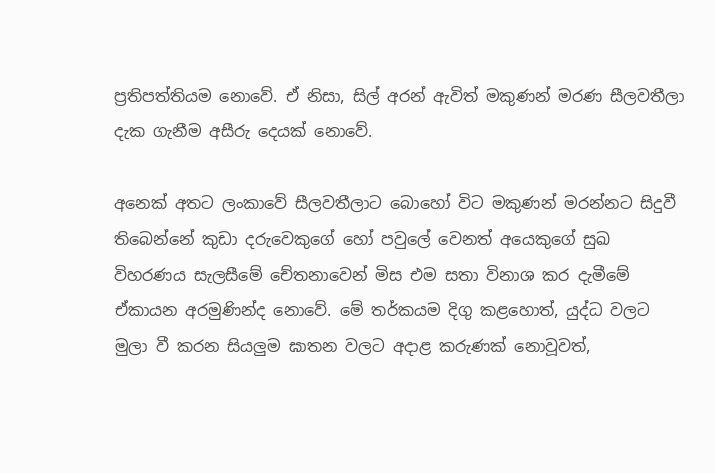ප්‍රතිපත්තියම නොවේ. ඒ නිසා, සිල් අරන් ඇවිත් මකුණන් මරණ සීලවතීලා දැක ගැනීම අසීරු දෙයක් නොවේ.

අනෙක් අතට ලංකාවේ සීලවතීලාට බොහෝ විට මකුණන් මරන්නට සිදුවී තිබෙන්නේ කුඩා දරුවෙකුගේ හෝ පවුලේ වෙනත් අයෙකුගේ සුඛ විහරණය සැලසීමේ චේතනාවෙන් මිස එම සතා විනාශ කර දැමීමේ ඒකායන අරමුණින්ද නොවේ. මේ තර්කයම දිගු කළහොත්, යුද්ධ වලට මුලා වී කරන සියලුම ඝාතන වලට අදාළ කරුණක් නොවූවත්,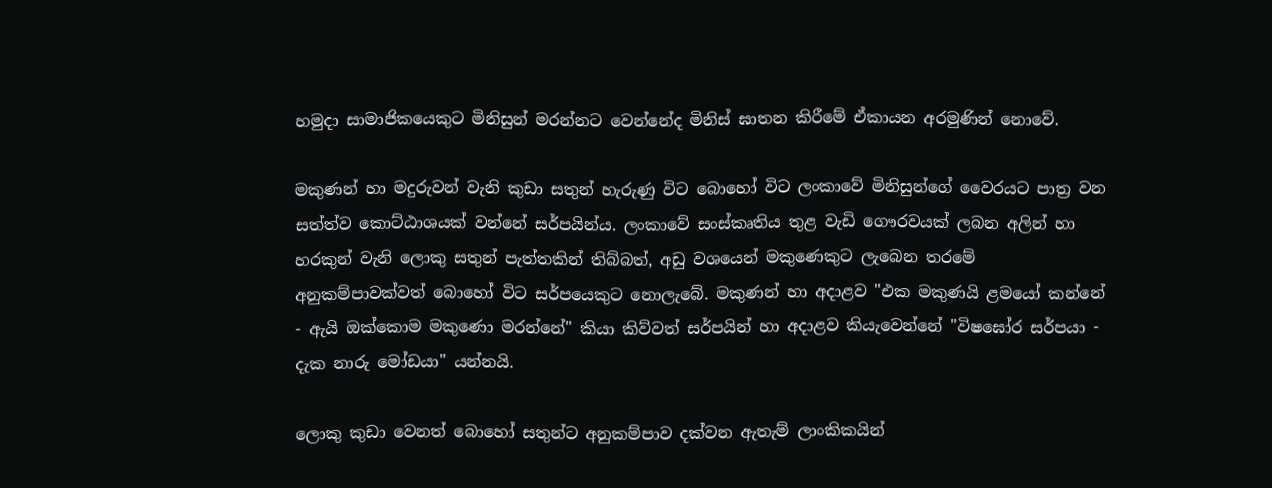හමුදා සාමාජිකයෙකුට මිනිසුන් මරන්නට වෙන්නේද මිනිස් ඝාතන කිරීමේ ඒකායන අරමුණින් නොවේ.

මකුණන් හා මදුරුවන් වැනි කුඩා සතුන් හැරුණු විට බොහෝ විට ලංකාවේ මිනිසුන්ගේ වෛරයට පාත්‍ර වන සත්ත්ව කොට්ඨාශයක් වන්නේ සර්පයින්ය. ලංකාවේ සංස්කෘතිය තුළ වැඩි ගෞරවයක් ලබන අලින් හා හරකුන් වැනි ලොකු සතුන් පැත්තකින් තිබ්බත්, අඩු වශයෙන් මකුණෙකුට ලැබෙන තරමේ අනුකම්පාවක්වත් බොහෝ විට සර්පයෙකුට නොලැබේ. මකුණන් හා අදාළව "එක මකුණයි ළමයෝ කන්නේ - ඇයි ඔක්කොම මකුණො මරන්නේ" කියා කිව්වත් සර්පයින් හා අදාළව කියැවෙන්නේ "විෂඝෝර සර්පයා - දැක නාරු මෝඩයා" යන්නයි.

ලොකු කුඩා වෙනත් බොහෝ සතුන්ට අනුකම්පාව දක්වන ඇතැම් ලාංකිකයින්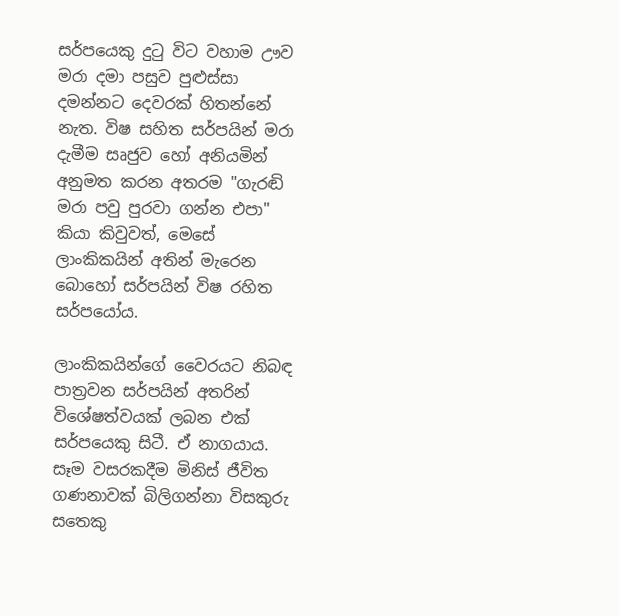සර්පයෙකු දුටු විට වහාම ඌව මරා දමා පසුව පුළුස්සා දමන්නට දෙවරක් හිතන්නේ නැත. විෂ සහිත සර්පයින් මරා දැමීම සෘජුව හෝ අනියමින් අනුමත කරන අතරම "ගැරඬි මරා පවු පුරවා ගන්න එපා" කියා කිවුවත්, මෙසේ ලාංකිකයින් අතින් මැරෙන බොහෝ සර්පයින් විෂ රහිත සර්පයෝය.

ලාංකිකයින්ගේ වෛරයට නිබඳ පාත්‍රවන සර්පයින් අතරින් විශේෂත්වයක් ලබන එක් සර්පයෙකු සිටී. ඒ නාගයාය. සෑම වසරකදීම මිනිස් ජීවිත ගණනාවක් බිලිගන්නා විසකුරු සතෙකු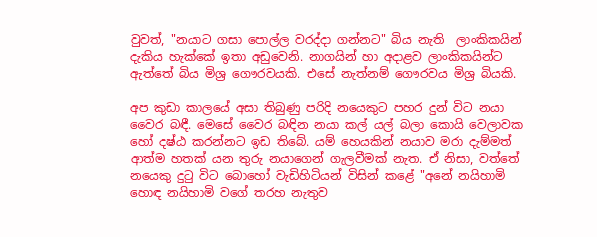වුවත්, "නයාට ගසා පොල්ල වරද්දා ගන්නට" බිය නැති  ලාංකිකයින් දැකිය හැක්කේ ඉතා අඩුවෙනි. නාගයින් හා අදාළව ලාංකිකයින්ට ඇත්තේ බිය මිශ්‍ර ගෞරවයකි. එසේ නැත්නම් ගෞරවය මිශ්‍ර බියකි.

අප කුඩා කාලයේ අසා තිබුණු පරිදි නයෙකුට පහර දුන් විට නයා වෛර බඳී. මෙසේ වෛර බඳින නයා කල් යල් බලා කොයි වෙලාවක හෝ දෂ්ඨ කරන්නට ඉඩ තිබේ. යම් හෙයකින් නයාව මරා දැම්මත් ආත්ම හතක් යන තුරු නයාගෙන් ගැලවීමක් නැත. ඒ නිසා, වත්තේ නයෙකු දුටු විට බොහෝ වැඩිහිටියන් විසින් කළේ "අනේ නයිහාමි හොඳ නයිහාමි වගේ තරහ නැතුව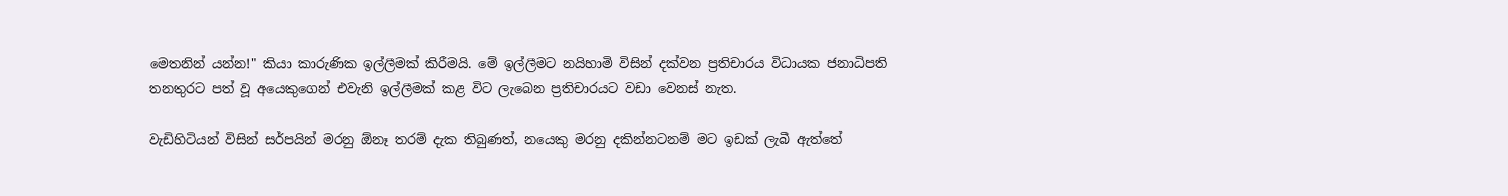මෙතනින් යන්න!" කියා කාරුණික ඉල්ලීමක් කිරීමයි. මේ ඉල්ලීමට නයිහාමි විසින් දක්වන ප්‍රතිචාරය විධායක ජනාධිපති තනතුරට පත් වූ අයෙකුගෙන් එවැනි ඉල්ලීමක් කළ විට ලැබෙන ප්‍රතිචාරයට වඩා වෙනස් නැත.

වැඩිහිටියන් විසින් සර්පයින් මරනු ඕනෑ තරම් දැක තිබුණත්, නයෙකු මරනු දකින්නටනම් මට ඉඩක් ලැබී ඇත්තේ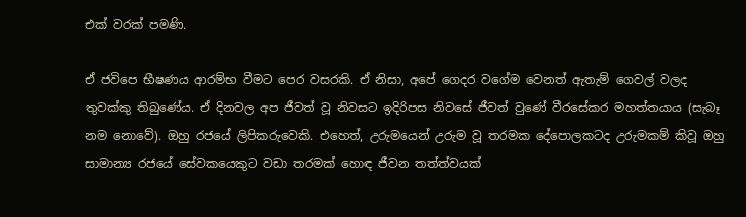එක් වරක් පමණි.

ඒ ජවිපෙ භීෂණය ආරම්භ වීමට පෙර වසරකි. ඒ නිසා, අපේ ගෙදර වගේම වෙනත් ඇතැම් ගෙවල් වලද තුවක්කු තිබුණේය. ඒ දිනවල අප ජීවත් වූ නිවසට ඉදිරිපස නිවසේ ජීවත් වුණේ වීරසේකර මහත්තයාය (සැබෑ නම නොවේ). ඔහු රජයේ ලිපිකරුවෙකි. එහෙත්, උරුමයෙන් උරුම වූ තරමක දේපොලකටද උරුමකම් කිවූ ඔහු සාමාන්‍ය රජයේ සේවකයෙකුට වඩා තරමක් හොඳ ජීවන තත්ත්වයක්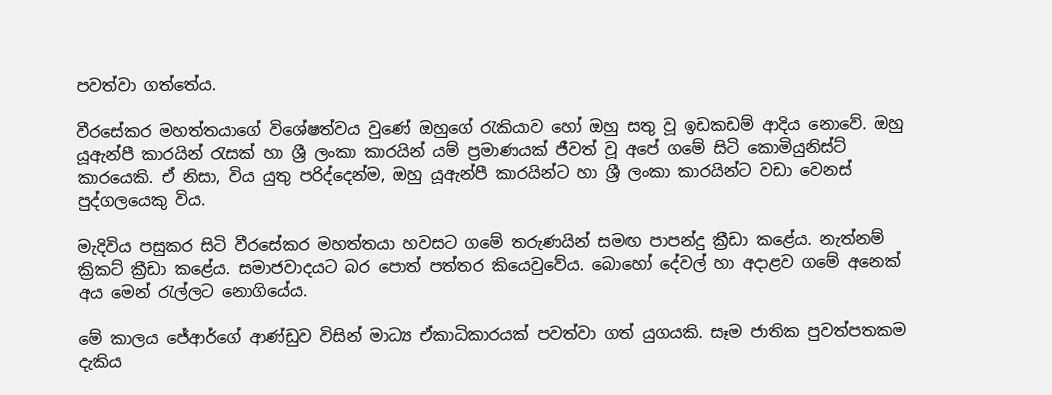පවත්වා ගත්තේය.

වීරසේකර මහත්තයාගේ විශේෂත්වය වුණේ ඔහුගේ රැකියාව හෝ ඔහු සතු වූ ඉඩකඩම් ආදිය නොවේ. ඔහු යූඇන්පී කාරයින් රැසක් හා ශ්‍රී ලංකා කාරයින් යම් ප්‍රමාණයක් ජීවත් වූ අපේ ගමේ සිටි කොමියුනිස්ට් කාරයෙකි. ඒ නිසා, විය යුතු පරිද්දෙන්ම, ඔහු යූඇන්පී කාරයින්ට හා ශ්‍රී ලංකා කාරයින්ට වඩා වෙනස් පුද්ගලයෙකු විය.

මැදිවිය පසුකර සිටි වීරසේකර මහත්තයා හවසට ගමේ තරුණයින් සමඟ පාපන්දු ක්‍රීඩා කළේය. නැත්නම් ක්‍රිකට් ක්‍රීඩා කළේය. සමාජවාදයට බර පොත් පත්තර කියෙවුවේය. බොහෝ දේවල් හා අදාළව ගමේ අනෙක් අය මෙන් රැල්ලට නොගියේය.

මේ කාලය ජේආර්ගේ ආණ්ඩුව විසින් මාධ්‍ය ඒකාධිකාරයක් පවත්වා ගත් යුගයකි. සෑම ජාතික පුවත්පතකම දැකිය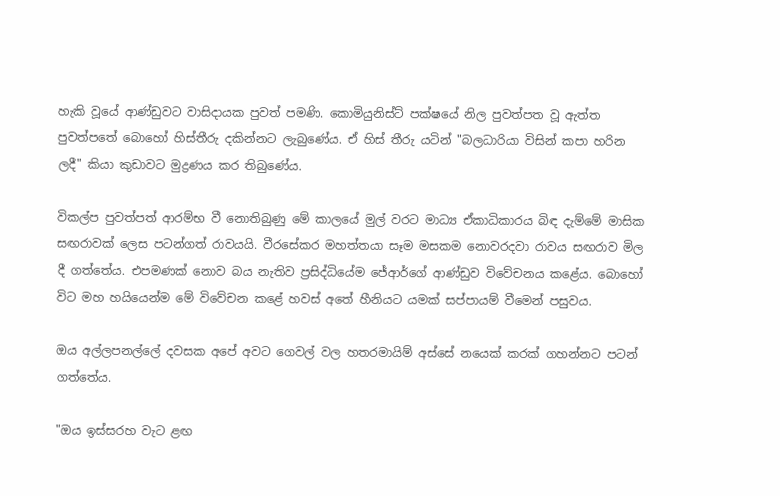හැකි වූයේ ආණ්ඩුවට වාසිදායක පුවත් පමණි. කොමියුනිස්ට් පක්ෂයේ නිල පුවත්පත වූ ඇත්ත පුවත්පතේ බොහෝ හිස්තීරු දකින්නට ලැබුණේය. ඒ හිස් තීරු යටින් "බලධාරියා විසින් කපා හරින ලදී" කියා කුඩාවට මුද්‍රණය කර තිබුණේය.

විකල්ප පුවත්පත් ආරම්භ වී නොතිබුණු මේ කාලයේ මුල් වරට මාධ්‍ය ඒකාධිකාරය බිඳ දැම්මේ මාසික සඟරාවක් ලෙස පටන්ගත් රාවයයි. වීරසේකර මහත්තයා සෑම මසකම නොවරදවා රාවය සඟරාව මිල දී ගත්තේය. එපමණක් නොව බය නැතිව ප්‍රසිද්ධියේම ජේආර්ගේ ආණ්ඩුව විවේචනය කළේය. බොහෝ විට මහ හයියෙන්ම මේ විවේචන කළේ හවස් අතේ හීනියට යමක් සප්පායම් වීමෙන් පසුවය.

ඔය අල්ලපනල්ලේ දවසක අපේ අවට ගෙවල් වල හතරමායිම් අස්සේ නයෙක් කරක් ගහන්නට පටන් ගත්තේය.

"ඔය ඉස්සරහ වැට ළඟ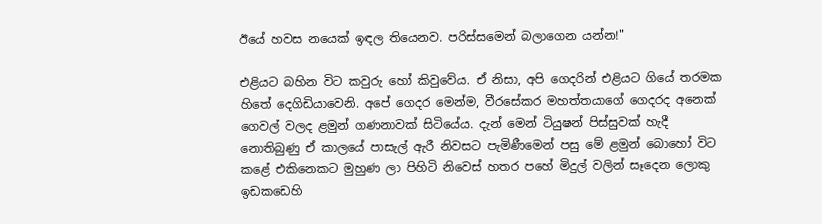ඊයේ හවස නයෙක් ඉඳල තියෙනව. පරිස්සමෙන් බලාගෙන යන්න!"

එළියට බහින විට කවුරු හෝ කිවුවේය. ඒ නිසා, අපි ගෙදරින් එළියට ගියේ තරමක හිතේ දෙගිඩියාවෙනි. අපේ ගෙදර මෙන්ම, වීරසේකර මහත්තයාගේ ගෙදරද අනෙක් ගෙවල් වලද ළමුන් ගණනාවක් සිටියේය. දැන් මෙන් ටියුෂන් පිස්සුවක් හැදී නොතිබුණු ඒ කාලයේ පාසැල් ඇරී නිවසට පැමිණීමෙන් පසු මේ ළමුන් බොහෝ විට කළේ එකිනෙකට මුහුණ ලා පිහිටි නිවෙස් හතර පහේ මිදුල් වලින් සෑදෙන ලොකු ඉඩකඩෙහි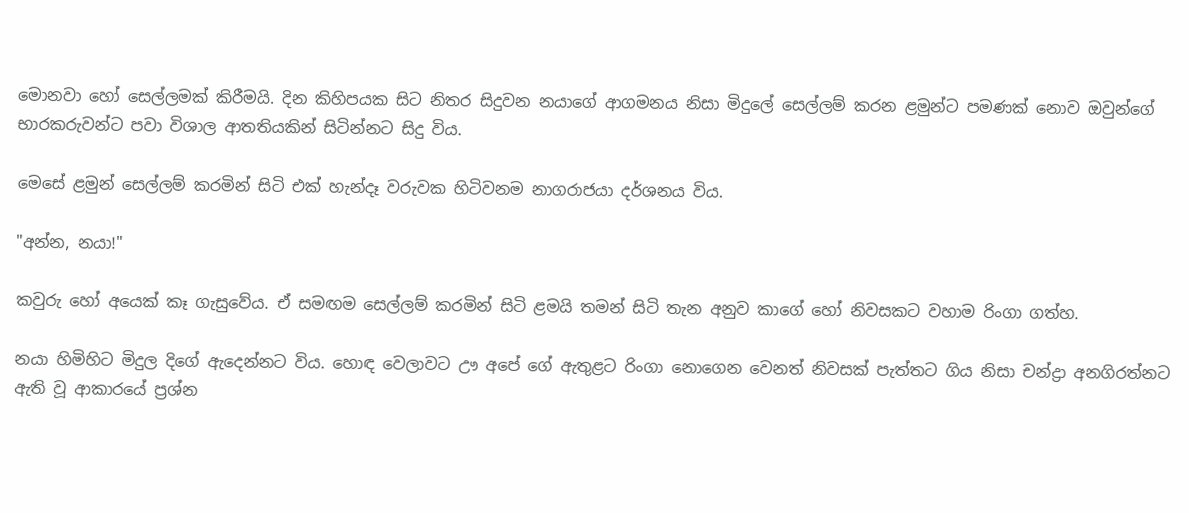මොනවා හෝ සෙල්ලමක් කිරීමයි. දින කිහිපයක සිට නිතර සිදුවන නයාගේ ආගමනය නිසා මිදුලේ සෙල්ලම් කරන ළමුන්ට පමණක් නොව ඔවුන්ගේ භාරකරුවන්ට පවා විශාල ආතතියකින් සිටින්නට සිදු විය.

මෙසේ ළමුන් සෙල්ලම් කරමින් සිටි එක් හැන්දෑ වරුවක හිටිවනම නාගරාජයා දර්ශනය විය.

"අන්න, නයා!"

කවුරු හෝ අයෙක් කෑ ගැසුවේය. ඒ සමඟම සෙල්ලම් කරමින් සිටි ළමයි තමන් සිටි තැන අනුව කාගේ හෝ නිවසකට වහාම රිංගා ගත්හ.

නයා හිමිහිට මිදුල දිගේ ඇදෙන්නට විය. හොඳ වෙලාවට ඌ අපේ ගේ ඇතුළට රිංගා නොගෙන වෙනත් නිවසක් පැත්තට ගිය නිසා චන්ද්‍රා අනගිරත්නට ඇති වූ ආකාරයේ ප්‍රශ්න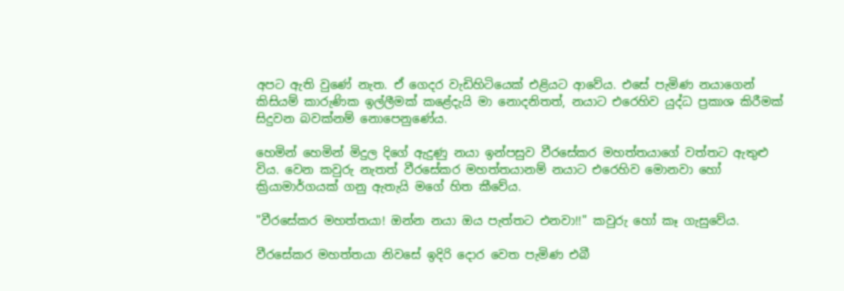අපට ඇති වුණේ නැත. ඒ ගෙදර වැඩිහිටියෙක් එළියට ආවේය. එසේ පැමිණ නයාගෙන් කිසියම් කාරුණික ඉල්ලීමක් කළේදැයි මා නොදනිතත්, නයාට එරෙහිව යුද්ධ ප්‍රකාශ කිරීමක් සිදුවන බවක්නම් නොපෙනුණේය.

හෙමින් හෙමින් මිදුල දිගේ ඇදුණු නයා ඉන්පසුව වීරසේකර මහත්තයාගේ වත්තට ඇතුළු විය. වෙන කවුරු නැතත් වීරසේකර මහත්තයානම් නයාට එරෙහිව මොනවා හෝ ක්‍රියාමාර්ගයක් ගනු ඇතැයි මගේ හිත කීවේය.

"වීරසේකර මහත්තයා! ඔන්න නයා ඔය පැත්තට එනවා!!" කවුරු හෝ කෑ ගැසුවේය.

වීරසේකර මහත්තයා නිවසේ ඉදිරි දොර වෙත පැමිණ එබී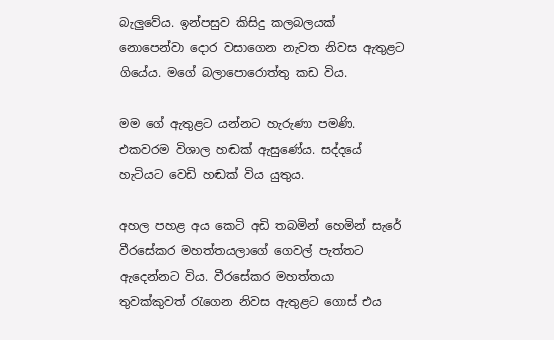බැලුවේය. ඉන්පසුව කිසිදු කලබලයක් නොපෙන්වා දොර වසාගෙන නැවත නිවස ඇතුළට ගියේය. මගේ බලාපොරොත්තු කඩ විය.

මම ගේ ඇතුළට යන්නට හැරුණා පමණි. එකවරම විශාල හඬක් ඇසුණේය. සද්දයේ හැටියට වෙඩි හඬක් විය යුතුය.

අහල පහළ අය කෙටි අඩි තබමින් හෙමින් සැරේ වීරසේකර මහත්තයලාගේ ගෙවල් පැත්තට ඇදෙන්නට විය. වීරසේකර මහත්තයා තුවක්කුවත් රැගෙන නිවස ඇතුළට ගොස් එය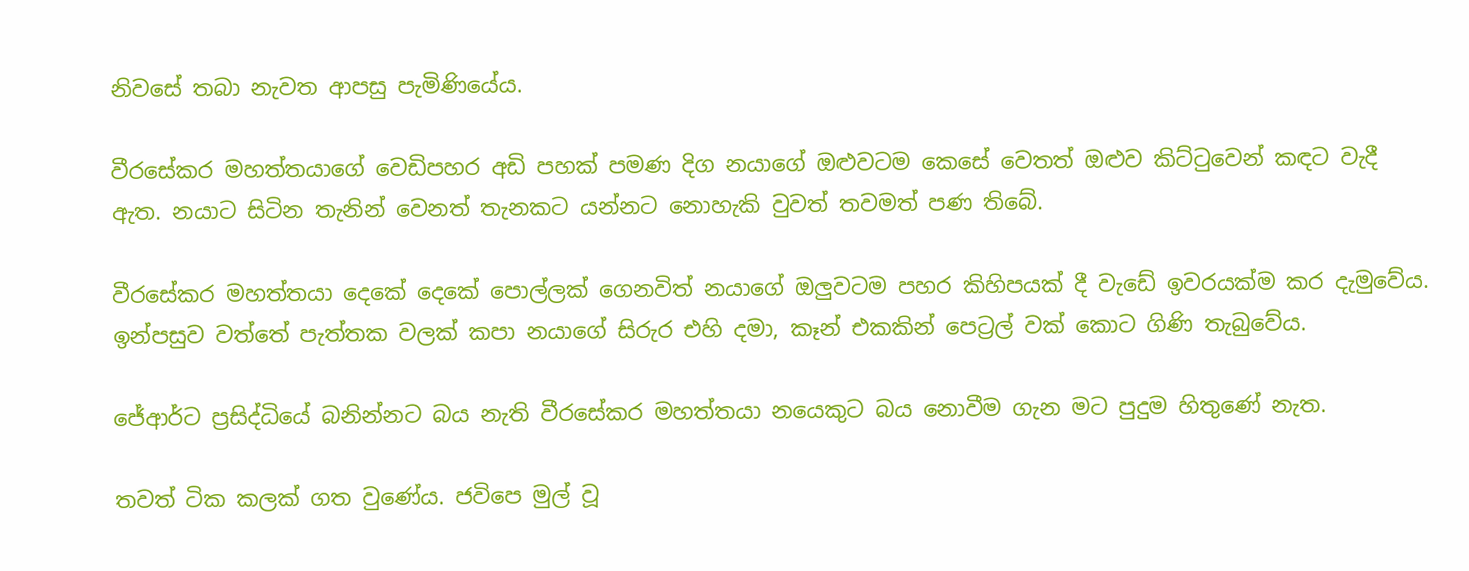නිවසේ තබා නැවත ආපසු පැමිණියේය.

වීරසේකර මහත්තයාගේ වෙඩිපහර අඩි පහක් පමණ දිග නයාගේ ඔළුවටම කෙසේ වෙතත් ඔළුව කිට්ටුවෙන් කඳට වැදී ඇත. නයාට සිටින තැනින් වෙනත් තැනකට යන්නට නොහැකි වුවත් තවමත් පණ තිබේ.

වීරසේකර මහත්තයා දෙකේ දෙකේ පොල්ලක් ගෙනවිත් නයාගේ ඔලුවටම පහර කිහිපයක් දී වැඩේ ඉවරයක්ම කර දැමුවේය. ඉන්පසුව වත්තේ පැත්තක වලක් කපා නයාගේ සිරුර එහි දමා, කෑන් එකකින් පෙට්‍රල් වක් කොට ගිණි තැබුවේය.

ජේආර්ට ප්‍රසිද්ධියේ බනින්නට බය නැති වීරසේකර මහත්තයා නයෙකුට බය නොවීම ගැන මට පුදුම හිතුණේ නැත.

තවත් ටික කලක් ගත වුණේය. ජවිපෙ මුල් වූ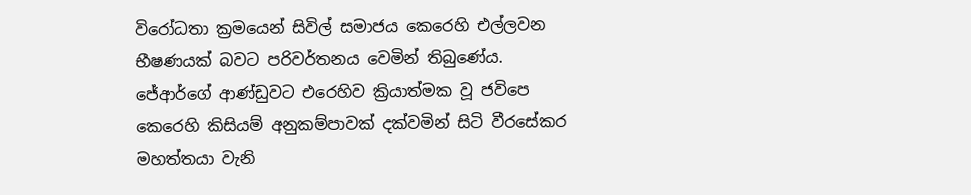විරෝධතා ක්‍රමයෙන් සිවිල් සමාජය කෙරෙහි එල්ලවන භීෂණයක් බවට පරිවර්තනය වෙමින් තිබුණේය. ජේආර්ගේ ආණ්ඩුවට එරෙහිව ක්‍රියාත්මක වූ ජවිපෙ කෙරෙහි කිසියම් අනුකම්පාවක් දක්වමින් සිටි වීරසේකර මහත්තයා වැනි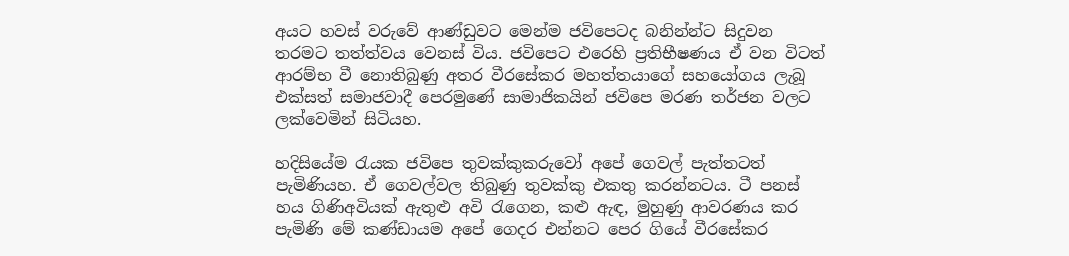අයට හවස් වරුවේ ආණ්ඩුවට මෙන්ම ජවිපෙටද බනින්න්ට සිදුවන තරමට තත්ත්වය වෙනස් විය. ජවිපෙට එරෙහි ප්‍රතිභීෂණය ඒ වන විටත් ආරම්භ වී නොතිබුණු අතර වීරසේකර මහත්තයාගේ සහයෝගය ලැබූ එක්සත් සමාජවාදී පෙරමුණේ සාමාජිකයින් ජවිපෙ මරණ තර්ජන වලට ලක්වෙමින් සිටියහ.

හදිසියේම රැයක ජවිපෙ තුවක්කුකරුවෝ අපේ ගෙවල් පැත්තටත් පැමිණියහ. ඒ ගෙවල්වල තිබුණු තුවක්කු එකතු කරන්නටය. ටී පනස් හය ගිණිඅවියක් ඇතුළු අවි රැගෙන, කළු ඇඳ, මුහුණු ආවරණය කර පැමිණි මේ කණ්ඩායම අපේ ගෙදර එන්නට පෙර ගියේ වීරසේකර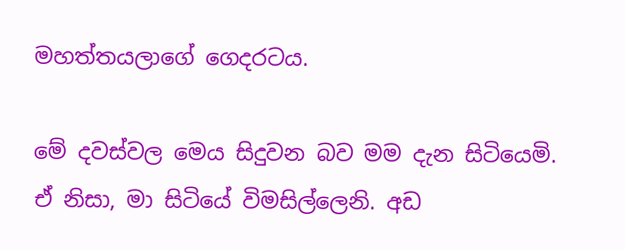මහත්තයලාගේ ගෙදරටය.

මේ දවස්වල මෙය සිදුවන බව මම දැන සිටියෙමි. ඒ නිසා, මා සිටියේ විමසිල්ලෙනි. අඩ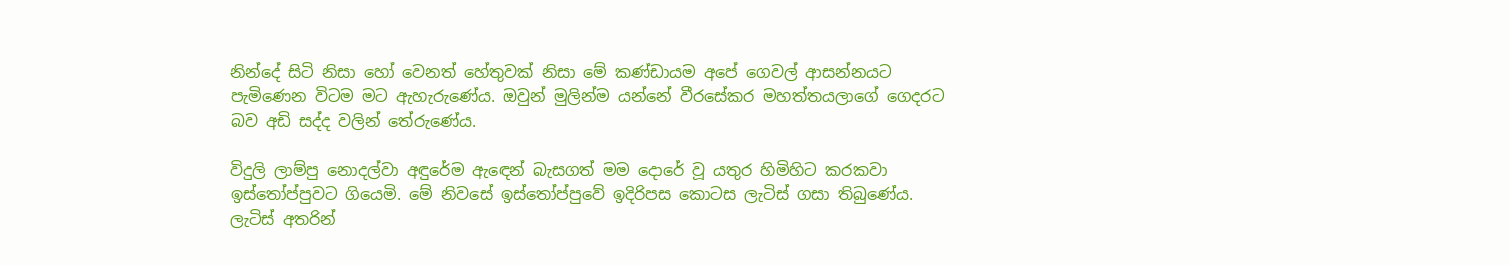නින්දේ සිටි නිසා හෝ වෙනත් හේතුවක් නිසා මේ කණ්ඩායම අපේ ගෙවල් ආසන්නයට පැමිණෙන විටම මට ඇහැරුණේය. ඔවුන් මුලින්ම යන්නේ වීරසේකර මහත්තයලාගේ ගෙදරට බව අඩි සද්ද වලින් තේරුණේය.

විදුලි ලාම්පු නොදල්වා අඳුරේම ඇඳෙන් බැසගත් මම දොරේ වූ යතුර හිමිහිට කරකවා ඉස්තෝප්පුවට ගියෙමි. මේ නිවසේ ඉස්තෝප්පුවේ ඉදිරිපස කොටස ලැටිස් ගසා තිබුණේය. ලැටිස් අතරින්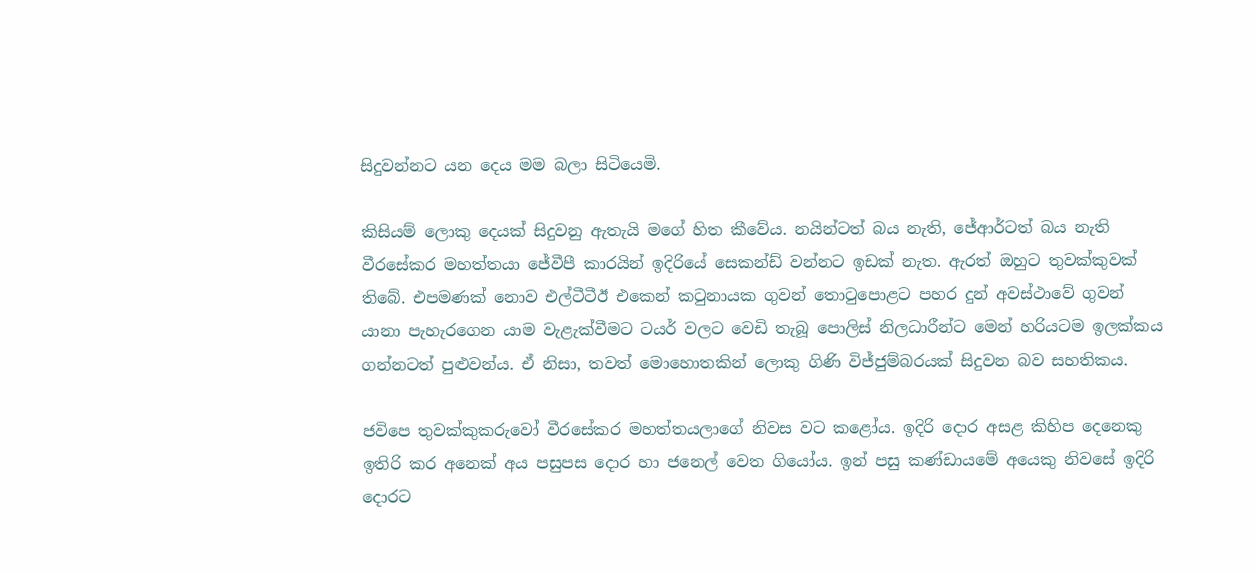සිදුවන්නට යන දෙය මම බලා සිටියෙමි.

කිසියම් ලොකු දෙයක් සිදුවනු ඇතැයි මගේ හිත කීවේය. නයින්ටත් බය නැති, ජේආර්ටත් බය නැති වීරසේකර මහත්තයා ජේවීපී කාරයින් ඉදිරියේ සෙකන්ඩ් වන්නට ඉඩක් නැත. ඇරත් ඔහුට තුවක්කුවක් තිබේ. එපමණක් නොව එල්ටීටීඊ එකෙන් කටුනායක ගුවන් තොටුපොළට පහර දුන් අවස්ථාවේ ගුවන් යානා පැහැරගෙන යාම වැළැක්වීමට ටයර් වලට වෙඩි තැබූ පොලිස් නිලධාරීන්ට මෙන් හරියටම ඉලක්කය ගන්නටත් පුළුවන්ය. ඒ නිසා, තවත් මොහොතකින් ලොකු ගිණි විජ්ජුම්බරයක් සිදුවන බව සහතිකය.

ජවිපෙ තුවක්කුකරුවෝ වීරසේකර මහත්තයලාගේ නිවස වට කළෝය. ඉදිරි දොර අසළ කිහිප දෙනෙකු ඉතිරි කර අනෙක් අය පසුපස දොර හා ජනෙල් වෙත ගියෝය. ඉන් පසු කණ්ඩායමේ අයෙකු නිවසේ ඉදිරි දොරට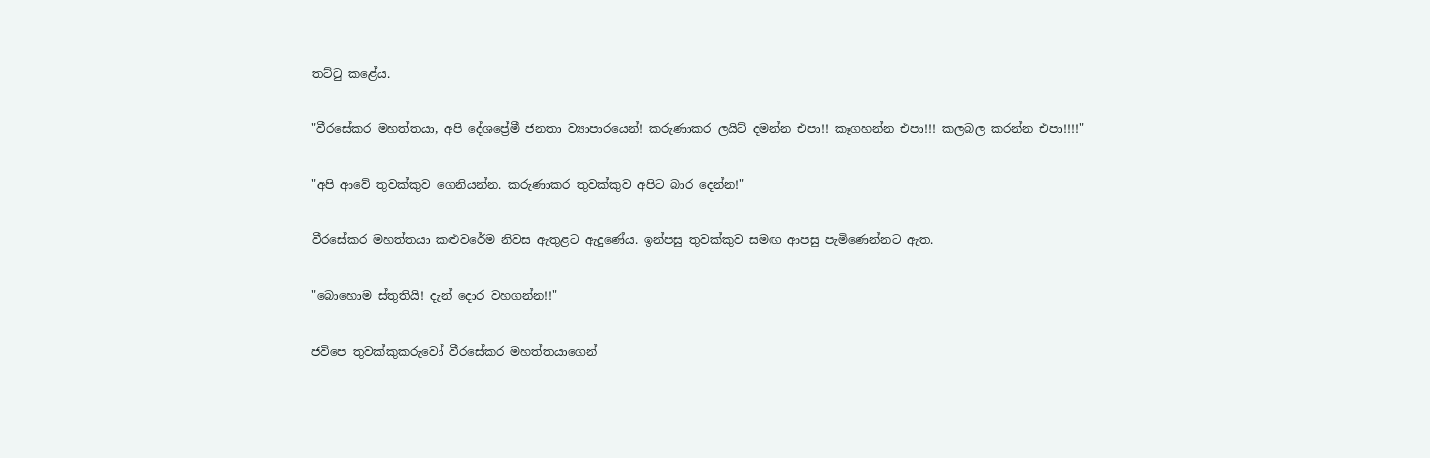තට්ටු කළේය.

"වීරසේකර මහත්තයා, අපි දේශප්‍රේමී ජනතා ව්‍යාපාරයෙන්! කරුණාකර ලයිට් දමන්න එපා!! කෑගහන්න එපා!!! කලබල කරන්න එපා!!!!"

"අපි ආවේ තුවක්කුව ගෙනියන්න. කරුණාකර තුවක්කුව අපිට බාර දෙන්න!"

වීරසේකර මහත්තයා කළුවරේම නිවස ඇතුළට ඇදුණේය. ඉන්පසු තුවක්කුව සමඟ ආපසු පැමිණෙන්නට ඇත.

"බොහොම ස්තුතියි! දැන් දොර වහගන්න!!"

ජවිපෙ තුවක්කුකරුවෝ වීරසේකර මහත්තයාගෙන්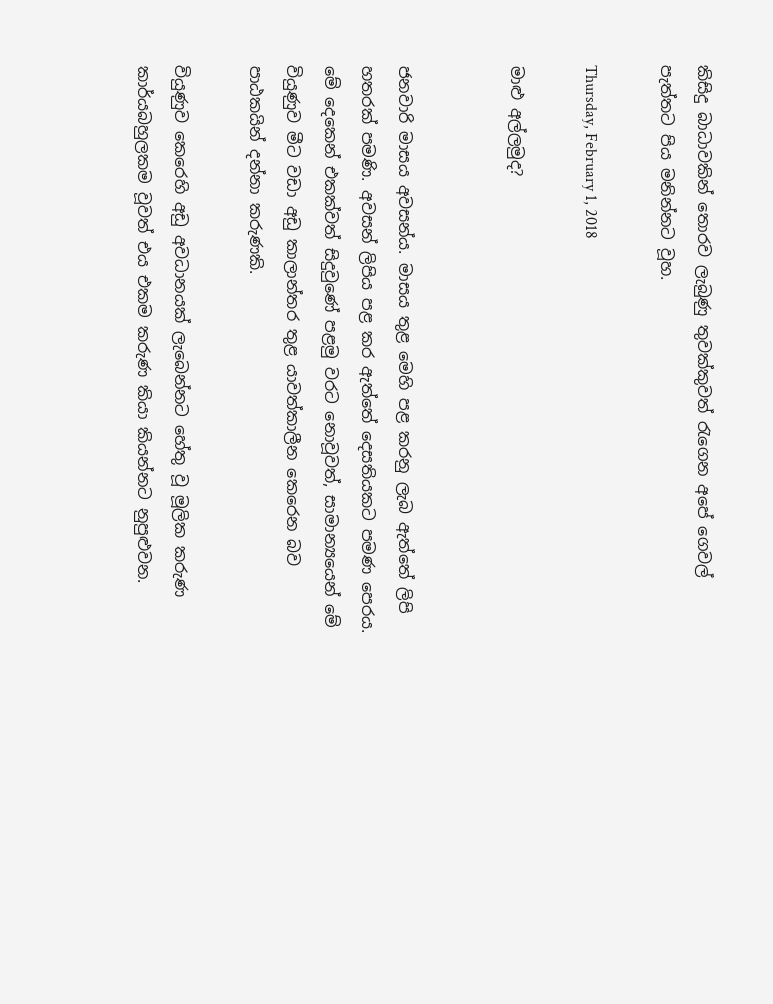කිසිදු බාධාවකින් තොරව ලැබුණු තුවක්කුවත් රැගෙන අපේ ගෙවල් පැත්තට පිය මනින්නට වූහ.

Thursday, February 1, 2018

මාළු අල්ලමුද?


ජනවාරි මාසය අවසන්ය. මාසය තුළ මෙහි පළ කරනු ලැබ ඇත්තේ ලිපි හතරක් පමණි. අවසන් ලිපිය පළ කර ඇත්තේ දෙසතියකට පමණ පෙරය. මේ දෙකෙන් එකක්වත් සිදුවුණේ පළමු වරට නොවූවත්, සාමාන්‍යයෙන් මේ වියුණුව මීට වඩා අඩු කාලාන්තර තුළ යාවත්කාලීන කෙරෙන බව පාඨකයින් දන්නා කරුණකි.

වියුණුව කෙරෙහි අඩු අවධානයක් ලැබෙන්නට හේතු වූ මූලික කරුණ කාර්යබහුලකම වූවත් එය එකම කරුණ කියා කියන්නට නුපුළුවන.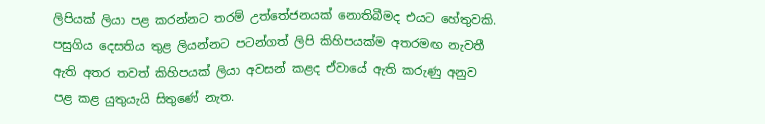ලිපියක් ලියා පළ කරන්නට තරම් උත්තේජනයක් නොතිබීමද එයට හේතුවකි. පසුගිය දෙසතිය තුළ ලියන්නට පටන්ගත් ලිපි කිහිපයක්ම අතරමඟ නැවතී ඇති අතර තවත් කිහිපයක් ලියා අවසන් කළද ඒවායේ ඇති කරුණු අනුව පළ කළ යුතුයැයි සිතුණේ නැත.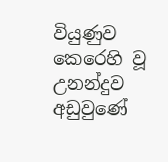වියුණුව කෙරෙහි වූ උනන්දුව අඩුවුණේ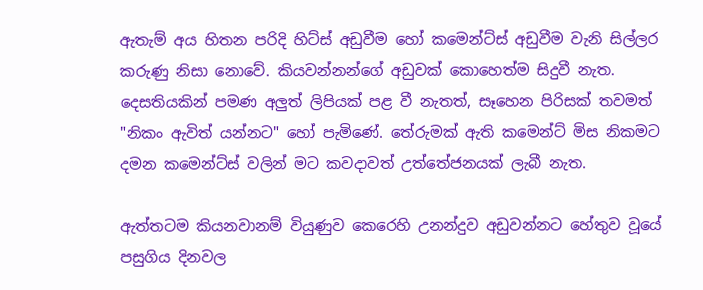ඇතැම් අය හිතන පරිදි හිට්ස් අඩුවීම හෝ කමෙන්ට්ස් අඩුවීම වැනි සිල්ලර කරුණු නිසා නොවේ. කියවන්නන්ගේ අඩුවක් කොහෙත්ම සිදුවී නැත. දෙසතියකින් පමණ අලුත් ලිපියක් පළ වී නැතත්, සෑහෙන පිරිසක් තවමත් "නිකං ඇවිත් යන්නට" හෝ පැමිණේ. තේරුමක් ඇති කමෙන්ට් මිස නිකමට දමන කමෙන්ට්ස් වලින් මට කවදාවත් උත්තේජනයක් ලැබී නැත.

ඇත්තටම කියනවානම් වියුණුව කෙරෙහි උනන්දුව අඩුවන්නට හේතුව වූයේ පසුගිය දිනවල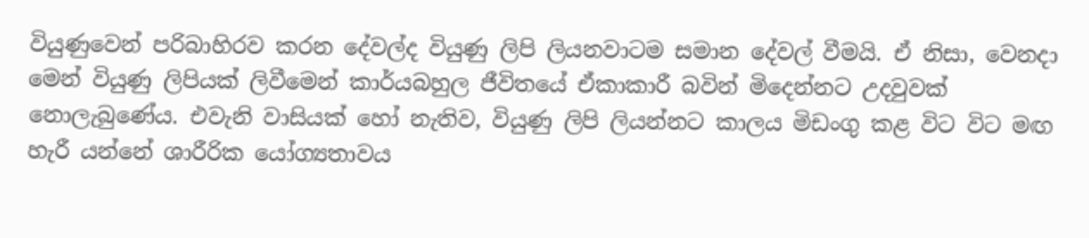වියුණුවෙන් පරිබාහිරව කරන දේවල්ද වියුණු ලිපි ලියනවාටම සමාන දේවල් වීමයි. ඒ නිසා, වෙනදා මෙන් වියුණු ලිපියක් ලිවීමෙන් කාර්යබහුල ජීවිතයේ ඒකාකාරී බවින් මිදෙන්නට උදවුවක් නොලැබුණේය. එවැනි වාසියක් හෝ නැතිව, වියුණු ලිපි ලියන්නට කාලය මිඩංගු කළ විට විට මඟ හැරී යන්නේ ශාරීරික යෝග්‍යතාවය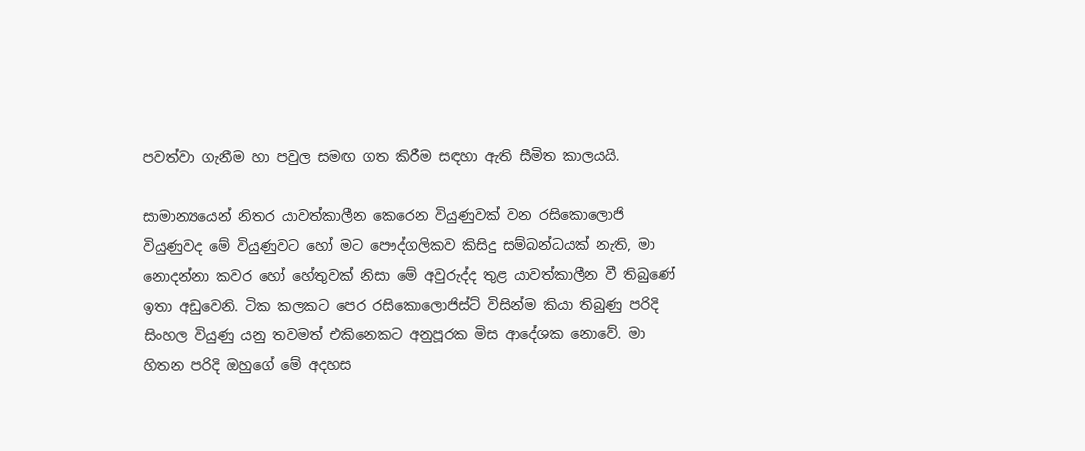පවත්වා ගැනීම හා පවුල සමඟ ගත කිරීම සඳහා ඇති සීමිත කාලයයි.

සාමාන්‍යයෙන් නිතර යාවත්කාලීන කෙරෙන වියුණුවක් වන රසිකොලොජි වියුණුවද මේ වියුණුවට හෝ මට පෞද්ගලිකව කිසිදු සම්බන්ධයක් නැති, මා නොදන්නා කවර හෝ හේතුවක් නිසා මේ අවුරුද්ද තුළ යාවත්කාලීන වී තිබුණේ ඉතා අඩුවෙනි. ටික කලකට පෙර රසිකොලොජිස්ට් විසින්ම කියා තිබුණු පරිදි සිංහල වියුණු යනු තවමත් එකිනෙකට අනුපූරක මිස ආදේශක නොවේ. මා හිතන පරිදි ඔහුගේ මේ අදහස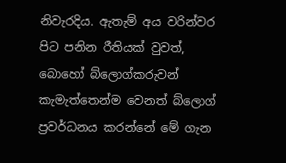නිවැරදිය. ඇතැම් අය වරින්වර පිට පනින රීතියක් වුවත්, බොහෝ බ්ලොග්කරුවන් කැමැත්තෙන්ම වෙනත් බ්ලොග් ප්‍රවර්ධනය කරන්නේ මේ ගැන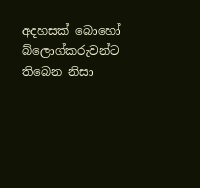අදහසක් බොහෝ බ්ලොග්කරුවන්ට තිබෙන නිසා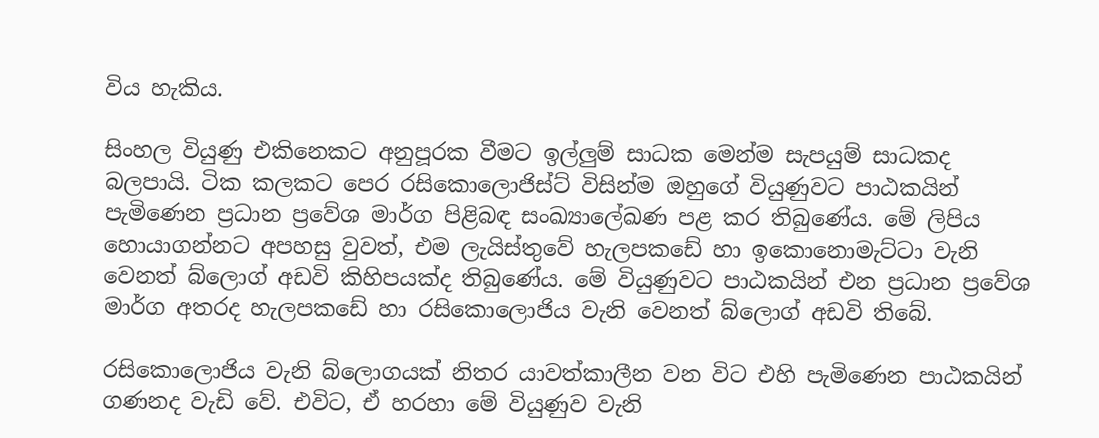විය හැකිය.

සිංහල වියුණු එකිනෙකට අනුපූරක වීමට ඉල්ලුම් සාධක මෙන්ම සැපයුම් සාධකද බලපායි. ටික කලකට පෙර රසිකොලොජිස්ට් විසින්ම ඔහුගේ වියුණුවට පාඨකයින් පැමිණෙන ප්‍රධාන ප්‍රවේශ මාර්ග පිළිබඳ සංඛ්‍යාලේඛණ පළ කර තිබුණේය. මේ ලිපිය හොයාගන්නට අපහසු වුවත්, එම ලැයිස්තුවේ හැලපකඩේ හා ඉකොනොමැට්ටා වැනි වෙනත් බ්ලොග් අඩවි කිහිපයක්ද තිබුණේය. මේ වියුණුවට පාඨකයින් එන ප්‍රධාන ප්‍රවේශ මාර්ග අතරද හැලපකඩේ හා රසිකොලොජිය වැනි වෙනත් බ්ලොග් අඩවි තිබේ.

රසිකොලොජිය වැනි බ්ලොගයක් නිතර යාවත්කාලීන වන විට එහි පැමිණෙන පාඨකයින් ගණනද වැඩි වේ. එවිට, ඒ හරහා මේ වියුණුව වැනි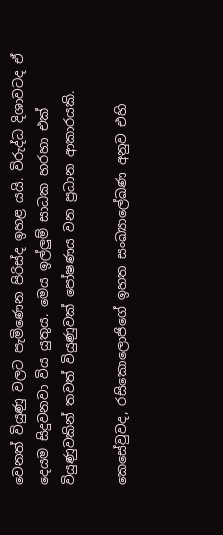වෙනත් වියුණු වලට පැමිණෙන පිරිස්ද ඉහළ යයි. විරුද්ධ දිශාවටද ඒ දෙයම සිදුවනවා විය යුතුය. මෙය ඉල්ලුම් සාධක හරහා එක් වියුණුවකින් තවත් වියුණුවක් පෝෂණය වන ප්‍රධාන ආකාරයකි.

කෙසේවුවද, රසිකොලොජිගේ ඉහත සංඛ්‍යාලේඛණ අනුව එහි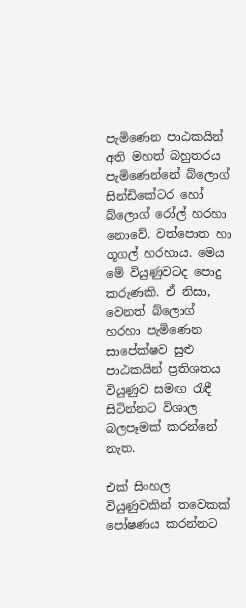පැමිණෙන පාඨකයින් අති මහත් බහුතරය පැමිණෙන්නේ බ්ලොග් සින්ඩිකේටර හෝ බ්ලොග් රෝල් හරහා නොවේ. වත්පොත හා ගූගල් හරහාය. මෙය මේ වියුණුවටද පොදු කරුණකි. ඒ නිසා, වෙනත් බ්ලොග් හරහා පැමිණෙන සාපේක්ෂව සුළු පාඨකයින් ප්‍රතිශතය වියුණුව සමඟ රැඳී සිටින්නට විශාල බලපෑමක් කරන්නේ නැත.

එක් සිංහල වියුණුවකින් තවෙකක් පෝෂණය කරන්නට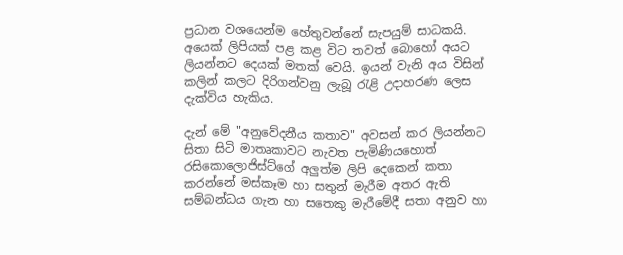ප්‍රධාන වශයෙන්ම හේතුවන්නේ සැපයුම් සාධකයි. අයෙක් ලිපියක් පළ කළ විට තවත් බොහෝ අයට ලියන්නට දෙයක් මතක් වෙයි. ඉයන් වැනි අය විසින් කලින් කලට දිරිගන්වනු ලැබූ රැළි උදාහරණ ලෙස දැක්විය හැකිය.

දැන් මේ "අනුවේදනීය කතාව" අවසන් කර ලියන්නට සිතා සිටි මාතෘකාවට නැවත පැමිණියහොත් රසිකොලොජිස්ට්ගේ අලුත්ම ලිපි දෙකෙන් කතා කරන්නේ මස්කෑම හා සතුන් මැරීම අතර ඇති සම්බන්ධය ගැන හා සතෙකු මැරීමේදී සතා අනුව හා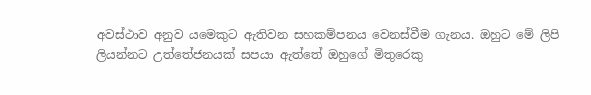අවස්ථාව අනුව යමෙකුට ඇතිවන සහකම්පනය වෙනස්වීම ගැනය. ඔහුට මේ ලිපි ලියන්නට උත්තේජනයක් සපයා ඇත්තේ ඔහුගේ මිතුරෙකු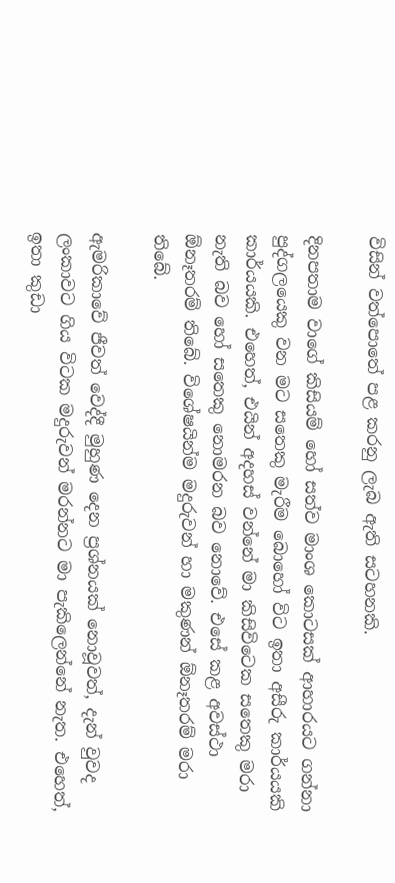විසින් වත්පොතේ පළ කරනු ලැබ ඇති සටහනකි.

දිනපතාම වාගේ කිසියම් හෝ සත්ව මාංශ කොටසක් ආහාරයට ගන්නා පුද්ගලයෙකු වන මට සතෙකු මැරීම බොහෝ විට ඉතා අසීරු කාර්යයකි කාර්යයකි. එහෙත්, එයින් අදහස් වන්නේ මා කිසිවිටෙක සතෙකු මරා නැති බව හෝ සතෙකු නොමරන බව නොවේ. එසේ කළ අවස්ථා ඕනෑතරම් තිබේ. විශේෂයින්ම මදුරුවන් හා මකුණන් ඕනෑතරම් මරා තිබේ.

ඇමරිකාවේ ජීවත් වෙද්දී මුහුණ දෙන ප්‍රශ්නයක් නොවූවත්, දැන් වුවද ලංකාවට ගිය විටක මදුරුවන් මරන්නට මා පැකිලෙන්නේ නැත. එහෙත්, ඉතා කුඩා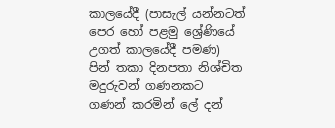කාලයේදී (පාසැල් යන්නටත් පෙර හෝ පළමු ශ්‍රේණියේ උගත් කාලයේදී පමණ) පින් තකා දිනපතා නිශ්චිත මදුරුවන් ගණනකට ගණන් කරමින් ලේ දන්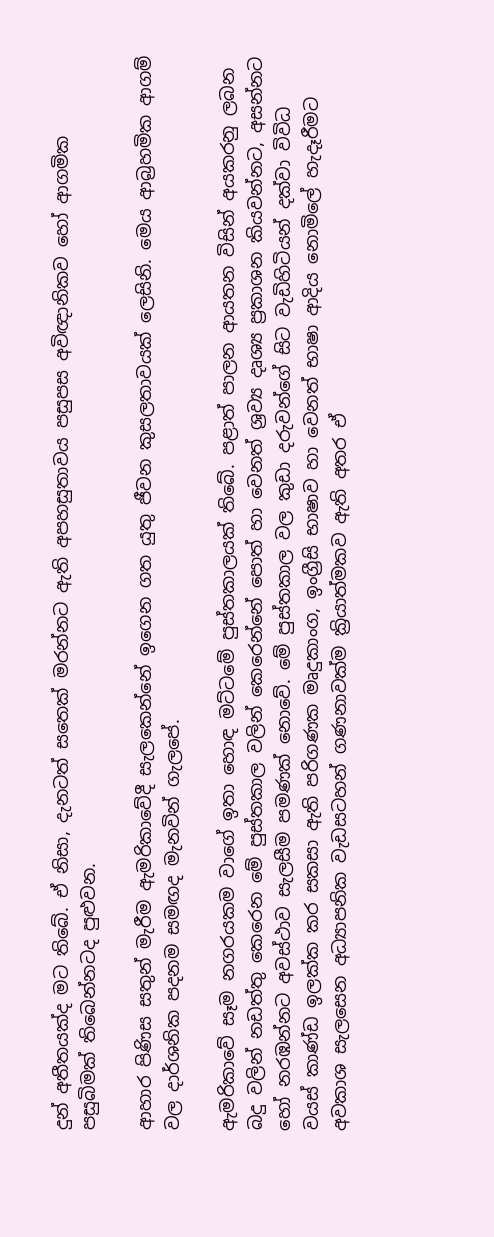දුන් අතීතයක්ද මට තිබේ. ඒ නිසා, දැනටත් සතෙක් මරන්නට ඇති අපහසුතාවය පසුපස අවිඥානිකව හෝ ආගමික පසුබිමක් තිබෙන්නටද පුළුවන.

ආහාර පිණිස සතුන් මැරීම ඇමරිකාවේදී සැලකෙන්නේ ඉගෙන ගත යුතු ජීවන කුසලතාවයක් ලෙසිනි. මෙය ආබ්‍රහමික ආගම් වල දාර්ශනික පදනම සමඟද මැනවින් ගැලපේ.

ඇමරිකාවේ සෑම නගරයකම වාගේ ඉතා හොඳ මට්ටමේ පුස්තකාලයක් තිබේ. පළාත් පාලන ආයතන විසින් අයකරනු ලබන බදු වලින් නඩත්තු කෙරෙන මේ පුස්තකාල වලින් කෙරෙන්නේ පොත් හා වෙනත් ශ්‍රව්‍ය දෘශ්‍ය ප්‍රකාශන කියවන්නට, අසන්නට හෝ නරඹන්නට අවස්ථාව සැලසීම පමණක් නොවේ. මේ පුස්තකාල වල කුඩා දරුවන්ගේ සිට වැඩිහිටියන් දක්වා විවිධ වයස් කාණ්ඩ ඉලක්ක කර සකසා ඇති පරිගණක මෘදුකාංග, ඉංග්‍රීසි භාෂාව හා වෙනත් භාෂා ආදිය නොමිලේ හැදෑරීමට අවකාශ සැලසෙන අධ්‍යාපනික වැඩසටහන් ගණනාවක්ම ක්‍රියාත්මකව ඇති අතර ඒ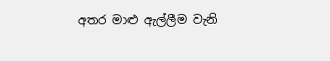අතර මාළු ඇල්ලීම වැනි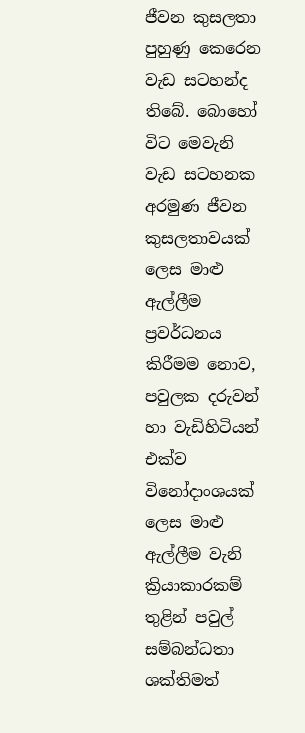ජීවන කුසලතා පුහුණු කෙරෙන වැඩ සටහන්ද තිබේ. බොහෝ විට මෙවැනි වැඩ සටහනක අරමුණ ජීවන කුසලතාවයක් ලෙස මාළු ඇල්ලීම ප්‍රවර්ධනය කිරීමම නොව, පවුලක දරුවන් හා වැඩිහිටියන් එක්ව විනෝදාංශයක් ලෙස මාළු ඇල්ලීම වැනි ක්‍රියාකාරකම් තුළින් පවුල් සම්බන්ධතා ශක්තිමත්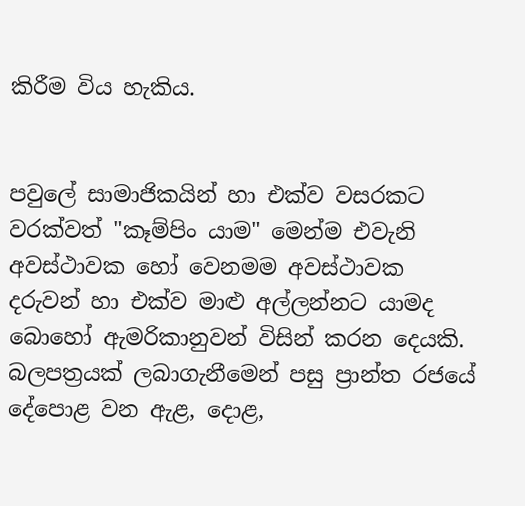කිරීම විය හැකිය.


පවුලේ සාමාජිකයින් හා එක්ව වසරකට වරක්වත් "කෑම්පිං යාම" මෙන්ම එවැනි අවස්ථාවක හෝ වෙනමම අවස්ථාවක දරුවන් හා එක්ව මාළු අල්ලන්නට යාමද බොහෝ ඇමරිකානුවන් විසින් කරන දෙයකි. බලපත්‍රයක් ලබාගැනීමෙන් පසු ප්‍රාන්ත රජයේ දේපොළ වන ඇළ, දොළ,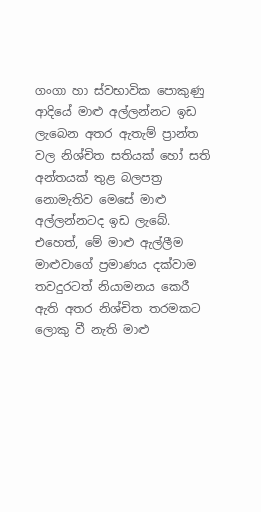ගංගා හා ස්වභාවික පොකුණු ආදියේ මාළු අල්ලන්නට ඉඩ ලැබෙන අතර ඇතැම් ප්‍රාන්ත වල නිශ්චිත සතියක් හෝ සති අන්තයක් තුළ බලපත්‍ර නොමැතිව මෙසේ මාළු අල්ලන්නටද ඉඩ ලැබේ. එහෙත්, මේ මාළු ඇල්ලීම මාළුවාගේ ප්‍රමාණය දක්වාම තවදුරටත් නියාමනය කෙරී ඇති අතර නිශ්චිත තරමකට ලොකු වී නැති මාළු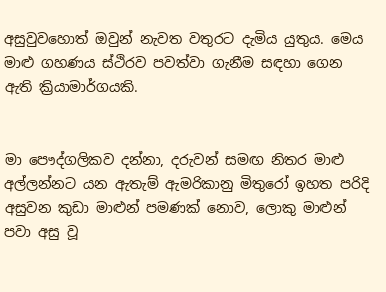අසුවුවහොත් ඔවුන් නැවත වතුරට දැමිය යුතුය. මෙය මාළු ගහණය ස්ථිරව පවත්වා ගැනීම සඳහා ගෙන ඇති ක්‍රියාමාර්ගයකි.


මා පෞද්ගලිකව දන්නා, දරුවන් සමඟ නිතර මාළු අල්ලන්නට යන ඇතැම් ඇමරිකානු මිතුරෝ ඉහත පරිදි අසුවන කුඩා මාළුන් පමණක් නොව, ලොකු මාළුන් පවා අසු වූ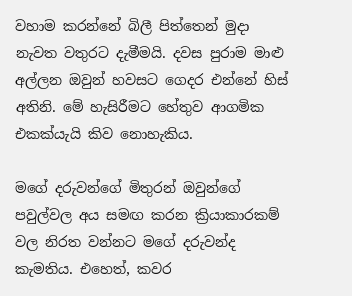වහාම කරන්නේ බිලී පිත්තෙන් මුදා නැවත වතුරට දැමීමයි. දවස පුරාම මාළු අල්ලන ඔවුන් හවසට ගෙදර එන්නේ හිස් අතිනි. මේ හැසිරීමට හේතුව ආගමික එකක්යැයි කිව නොහැකිය.

මගේ දරුවන්ගේ මිතුරන් ඔවුන්ගේ පවුල්වල අය සමඟ කරන ක්‍රියාකාරකම් වල නිරත වන්නට මගේ දරුවන්ද කැමතිය. එහෙත්, කවර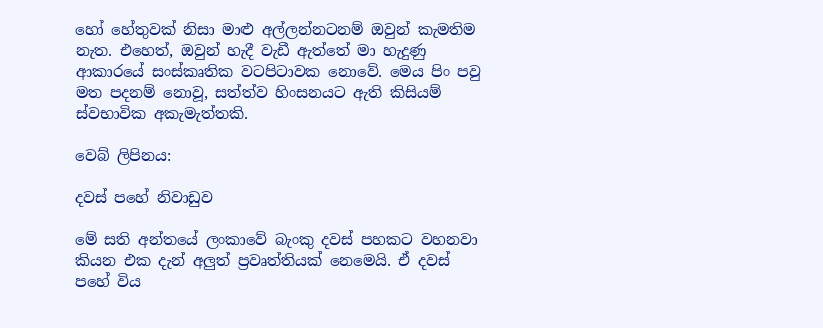හෝ හේතුවක් නිසා මාළු අල්ලන්නටනම් ඔවුන් කැමතිම නැත. එහෙත්, ඔවුන් හැදී වැඩී ඇත්තේ මා හැදුණු ආකාරයේ සංස්කෘතික වටපිටාවක නොවේ. මෙය පිං පවු මත පදනම් නොවූ, සත්ත්ව හිංසනයට ඇති කිසියම් ස්වභාවික අකැමැත්තකි.

වෙබ් ලිපිනය:

දවස් පහේ නිවාඩුව

මේ සති අන්තයේ ලංකාවේ බැංකු දවස් පහකට වහනවා කියන එක දැන් අලුත් ප්‍රවෘත්තියක් නෙමෙයි. ඒ දවස් පහේ විය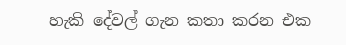හැකි දේවල් ගැන කතා කරන එක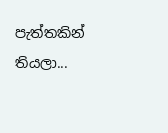පැත්තකින් තියලා...